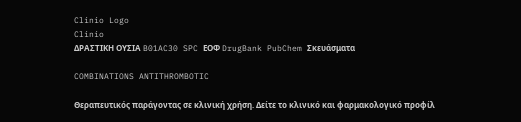Clinio Logo
Clinio
ΔΡΑΣΤΙΚΗ ΟΥΣΙΑ B01AC30 SPC ΕΟΦ DrugBank PubChem Σκευάσματα

COMBINATIONS ANTITHROMBOTIC

Θεραπευτικός παράγοντας σε κλινική χρήση. Δείτε το κλινικό και φαρμακολογικό προφίλ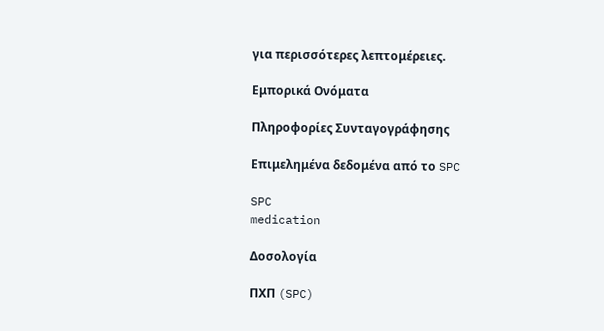για περισσότερες λεπτομέρειες.

Εμπορικά Ονόματα

Πληροφορίες Συνταγογράφησης

Επιμελημένα δεδομένα από το SPC

SPC
medication

Δοσολογία

ΠΧΠ (SPC)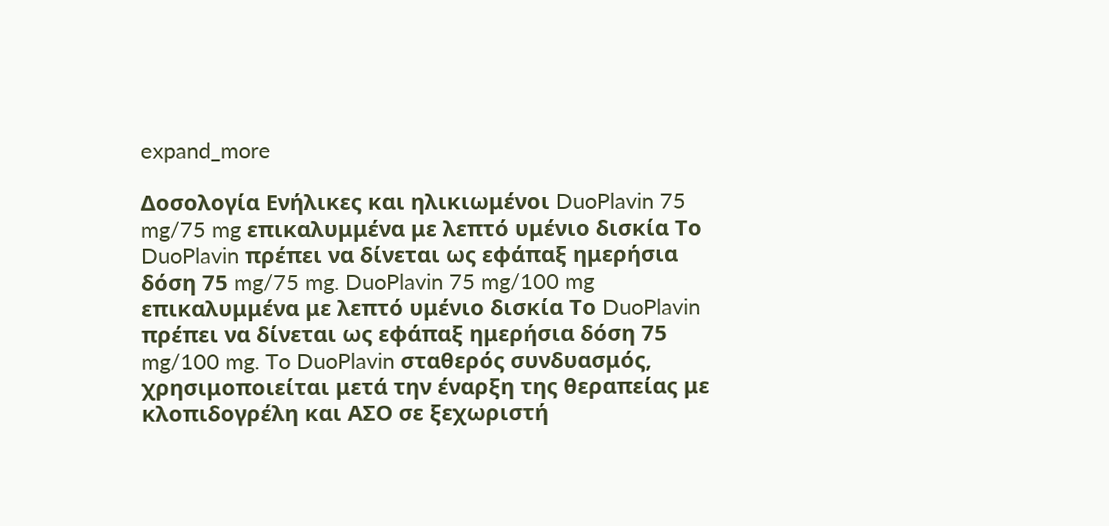expand_more

Δοσολογία Ενήλικες και ηλικιωμένοι DuoPlavin 75 mg/75 mg επικαλυμμένα με λεπτό υμένιο δισκία Το DuoPlavin πρέπει να δίνεται ως εφάπαξ ημερήσια δόση 75 mg/75 mg. DuoPlavin 75 mg/100 mg επικαλυμμένα με λεπτό υμένιο δισκία Το DuoPlavin πρέπει να δίνεται ως εφάπαξ ημερήσια δόση 75 mg/100 mg. To DuoPlavin σταθερός συνδυασμός, χρησιμοποιείται μετά την έναρξη της θεραπείας με κλοπιδογρέλη και ΑΣΟ σε ξεχωριστή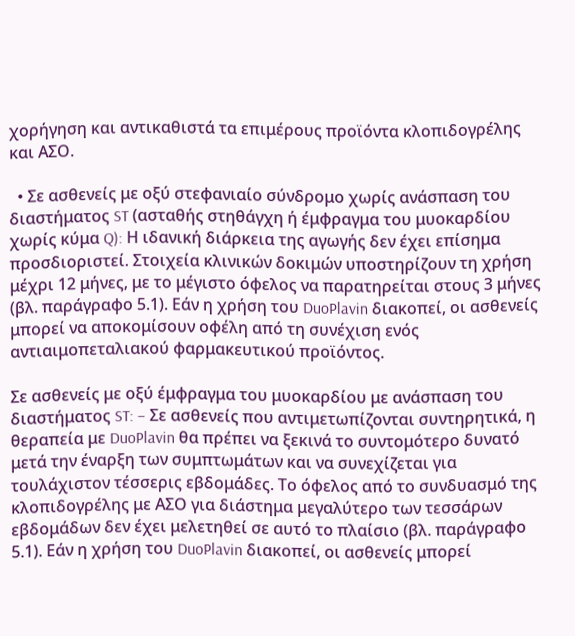χορήγηση και αντικαθιστά τα επιμέρους προϊόντα κλοπιδογρέλης και ΑΣΟ.

  • Σε ασθενείς με οξύ στεφανιαίο σύνδρομο χωρίς ανάσπαση του διαστήματος ST (ασταθής στηθάγχη ή έμφραγμα του μυοκαρδίου χωρίς κύμα Q): Η ιδανική διάρκεια της αγωγής δεν έχει επίσημα προσδιοριστεί. Στοιχεία κλινικών δοκιμών υποστηρίζουν τη χρήση μέχρι 12 μήνες, με το μέγιστο όφελος να παρατηρείται στους 3 μήνες (βλ. παράγραφο 5.1). Εάν η χρήση του DuoPlavin διακοπεί, οι ασθενείς μπορεί να αποκομίσουν οφέλη από τη συνέχιση ενός αντιαιμοπεταλιακού φαρμακευτικού προϊόντος.

Σε ασθενείς με οξύ έμφραγμα του μυοκαρδίου με ανάσπαση του διαστήματος ST: − Σε ασθενείς που αντιμετωπίζονται συντηρητικά, η θεραπεία με DuoPlavin θα πρέπει να ξεκινά το συντομότερο δυνατό μετά την έναρξη των συμπτωμάτων και να συνεχίζεται για τουλάχιστον τέσσερις εβδομάδες. Το όφελος από το συνδυασμό της κλοπιδογρέλης με ΑΣΟ για διάστημα μεγαλύτερο των τεσσάρων εβδομάδων δεν έχει μελετηθεί σε αυτό το πλαίσιο (βλ. παράγραφο 5.1). Εάν η χρήση του DuoPlavin διακοπεί, οι ασθενείς μπορεί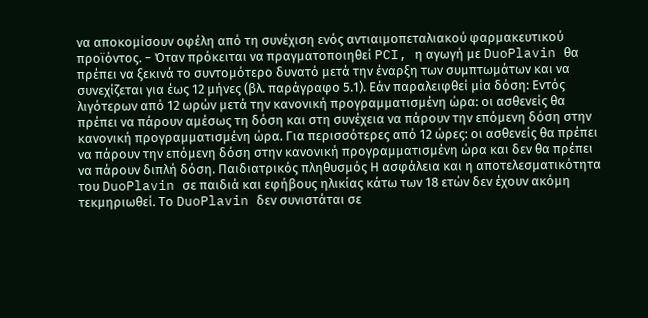να αποκομίσουν οφέλη από τη συνέχιση ενός αντιαιμοπεταλιακού φαρμακευτικού προϊόντος. − Όταν πρόκειται να πραγματοποιηθεί PCI, η αγωγή με DuoPlavin θα πρέπει να ξεκινά το συντομότερο δυνατό μετά την έναρξη των συμπτωμάτων και να συνεχίζεται για έως 12 μήνες (βλ. παράγραφο 5.1). Εάν παραλειφθεί μία δόση: Εντός λιγότερων από 12 ωρών μετά την κανονική προγραμματισμένη ώρα: οι ασθενείς θα πρέπει να πάρουν αμέσως τη δόση και στη συνέχεια να πάρουν την επόμενη δόση στην κανονική προγραμματισμένη ώρα. Για περισσότερες από 12 ώρες: οι ασθενείς θα πρέπει να πάρουν την επόμενη δόση στην κανονική προγραμματισμένη ώρα και δεν θα πρέπει να πάρουν διπλή δόση. Παιδιατρικός πληθυσμός Η ασφάλεια και η αποτελεσματικότητα του DuoPlavin σε παιδιά και εφήβους ηλικίας κάτω των 18 ετών δεν έχουν ακόμη τεκμηριωθεί. Το DuoPlavin δεν συνιστάται σε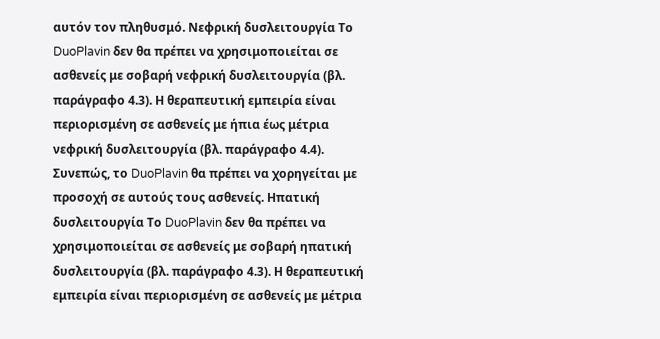αυτόν τον πληθυσμό. Νεφρική δυσλειτουργία Το DuoPlavin δεν θα πρέπει να χρησιμοποιείται σε ασθενείς με σοβαρή νεφρική δυσλειτουργία (βλ. παράγραφο 4.3). Η θεραπευτική εμπειρία είναι περιορισμένη σε ασθενείς με ήπια έως μέτρια νεφρική δυσλειτουργία (βλ. παράγραφο 4.4). Συνεπώς, το DuoPlavin θα πρέπει να χορηγείται με προσοχή σε αυτούς τους ασθενείς. Ηπατική δυσλειτουργία Το DuoPlavin δεν θα πρέπει να χρησιμοποιείται σε ασθενείς με σοβαρή ηπατική δυσλειτουργία (βλ. παράγραφο 4.3). Η θεραπευτική εμπειρία είναι περιορισμένη σε ασθενείς με μέτρια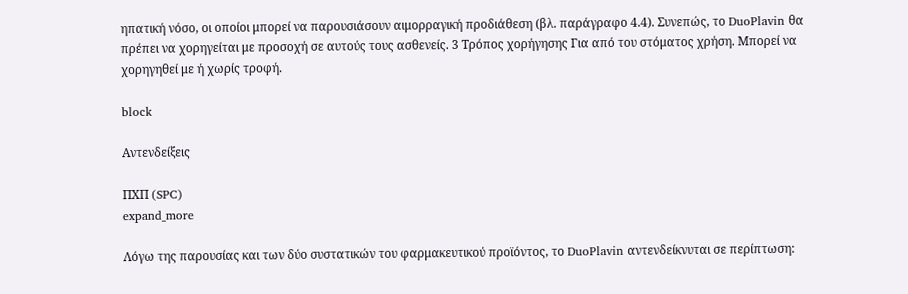ηπατική νόσο, οι οποίοι μπορεί να παρουσιάσουν αιμορραγική προδιάθεση (βλ. παράγραφο 4.4). Συνεπώς, το DuoPlavin θα πρέπει να χορηγείται με προσοχή σε αυτούς τους ασθενείς. 3 Τρόπος χορήγησης Για από του στόματος χρήση. Μπορεί να χορηγηθεί με ή χωρίς τροφή.

block

Αντενδείξεις

ΠΧΠ (SPC)
expand_more

Λόγω της παρουσίας και των δύο συστατικών του φαρμακευτικού προϊόντος, το DuoPlavin αντενδείκνυται σε περίπτωση: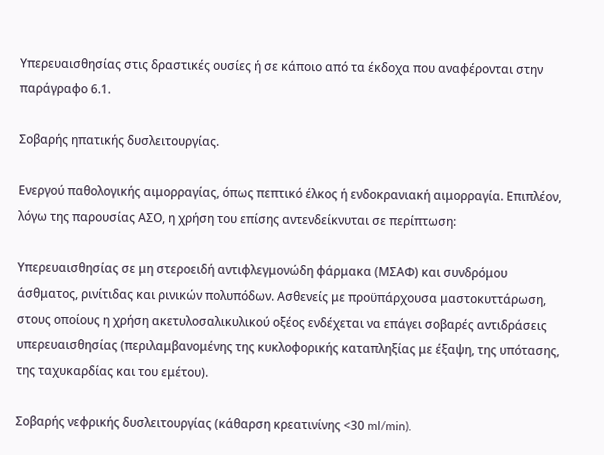Υπερευαισθησίας στις δραστικές ουσίες ή σε κάποιο από τα έκδοχα που αναφέρονται στην παράγραφο 6.1.

Σοβαρής ηπατικής δυσλειτουργίας.

Ενεργού παθολογικής αιμορραγίας, όπως πεπτικό έλκος ή ενδοκρανιακή αιμορραγία. Επιπλέον, λόγω της παρουσίας ΑΣΟ, η χρήση του επίσης αντενδείκνυται σε περίπτωση:

Υπερευαισθησίας σε μη στεροειδή αντιφλεγμονώδη φάρμακα (ΜΣΑΦ) και συνδρόμου άσθματος, ρινίτιδας και ρινικών πολυπόδων. Ασθενείς με προϋπάρχουσα μαστοκυττάρωση, στους οποίους η χρήση ακετυλοσαλικυλικού οξέος ενδέχεται να επάγει σοβαρές αντιδράσεις υπερευαισθησίας (περιλαμβανομένης της κυκλοφορικής καταπληξίας με έξαψη, της υπότασης, της ταχυκαρδίας και του εμέτου).

Σοβαρής νεφρικής δυσλειτουργίας (κάθαρση κρεατινίνης <30 ml/min).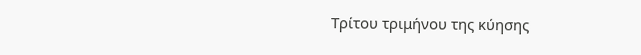Τρίτου τριμήνου της κύησης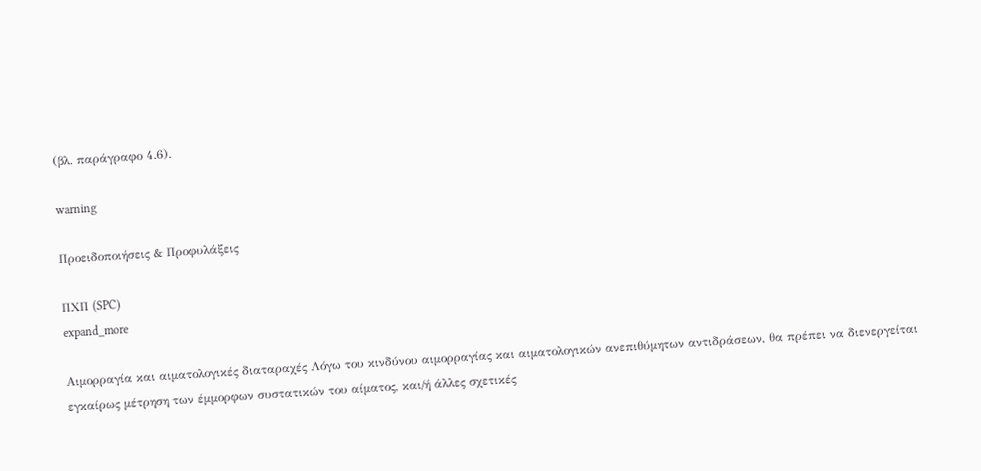(βλ. παράγραφο 4.6).

warning

Προειδοποιήσεις & Προφυλάξεις

ΠΧΠ (SPC)
expand_more

Αιμορραγία και αιματολογικές διαταραχές Λόγω του κινδύνου αιμορραγίας και αιματολογικών ανεπιθύμητων αντιδράσεων, θα πρέπει να διενεργείται εγκαίρως μέτρηση των έμμορφων συστατικών του αίματος, και/ή άλλες σχετικές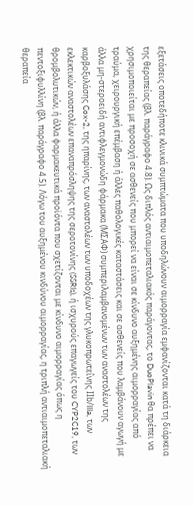εξετάσεις οποτεδήποτε κλινικά συμπτώματα που υποδηλώνουν αιμορραγία εμφανίζονται κατά τη διάρκεια της θεραπείας (βλ. παράγραφο 4.8). Ως διπλός αντιαιμοπεταλιακός παράγοντας, το DuoPlavin θα πρέπει να χρησιμοποιείται με προσοχή σε ασθενείς που μπορεί να είναι σε κίνδυνο αυξημένης αιμορραγίας από τραύμα, χειρουργική επέμβαση ή άλλες παθολογικές καταστάσεις και σε ασθενείς που λαμβάνουν αγωγή με άλλα μη-στεροειδή αντιφλεγμονώδη φάρμακα (ΜΣΑΦ) συμπεριλαμβανομένων των αναστολέων της καρβοξυλάσης Cox-2, της ηπαρίνης, των αναστολέων των υποδοχέων της γλυκοπρωτεΐνης ΙΙb/IIIa, των εκλεκτικών αναστολέων επαναπρόσληψης της σεροτονίνης (SSRIs), ή ισχυρούς επαγωγείς του CYP2C19, των θρομβολυτικών, ή άλλα φαρμακευτικά προϊόντα που σχετίζονται με κίνδυνο αιμορραγίας όπως η πεντοξιφυλλίνη (βλ. παράγραφο 4.5). Λόγω του αυξημένου κινδύνου αιμορραγίας, η τριπλή αντιαιμοπεταλιακή θεραπεία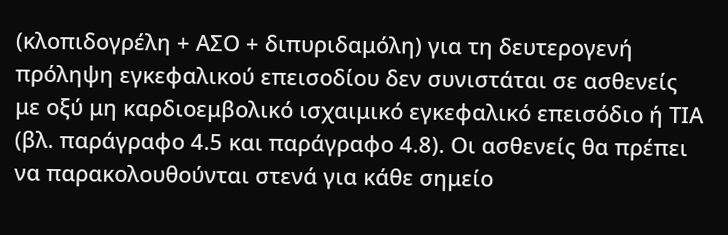(κλοπιδογρέλη + ΑΣΟ + διπυριδαμόλη) για τη δευτερογενή πρόληψη εγκεφαλικού επεισοδίου δεν συνιστάται σε ασθενείς με οξύ μη καρδιοεμβολικό ισχαιμικό εγκεφαλικό επεισόδιο ή ΤΙΑ (βλ. παράγραφο 4.5 και παράγραφο 4.8). Οι ασθενείς θα πρέπει να παρακολουθούνται στενά για κάθε σημείο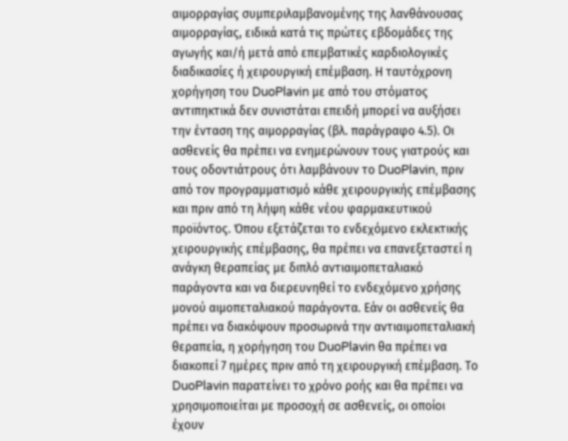αιμορραγίας συμπεριλαμβανομένης της λανθάνουσας αιμορραγίας, ειδικά κατά τις πρώτες εβδομάδες της αγωγής και/ή μετά από επεμβατικές καρδιολογικές διαδικασίες ή χειρουργική επέμβαση. Η ταυτόχρονη χορήγηση του DuoPlavin με από του στόματος αντιπηκτικά δεν συνιστάται επειδή μπορεί να αυξήσει την ένταση της αιμορραγίας (βλ. παράγραφο 4.5). Οι ασθενείς θα πρέπει να ενημερώνουν τους γιατρούς και τους οδοντιάτρους ότι λαμβάνουν το DuoPlavin, πριν από τον προγραμματισμό κάθε χειρουργικής επέμβασης και πριν από τη λήψη κάθε νέου φαρμακευτικού προϊόντος. Όπου εξετάζεται το ενδεχόμενο εκλεκτικής χειρουργικής επέμβασης, θα πρέπει να επανεξεταστεί η ανάγκη θεραπείας με διπλό αντιαιμοπεταλιακό παράγοντα και να διερευνηθεί το ενδεχόμενο χρήσης μονού αιμοπεταλιακού παράγοντα. Εάν οι ασθενείς θα πρέπει να διακόψουν προσωρινά την αντιαιμοπεταλιακή θεραπεία, η χορήγηση του DuoPlavin θα πρέπει να διακοπεί 7 ημέρες πριν από τη χειρουργική επέμβαση. Το DuoPlavin παρατείνει το χρόνο ροής και θα πρέπει να χρησιμοποιείται με προσοχή σε ασθενείς, οι οποίοι έχουν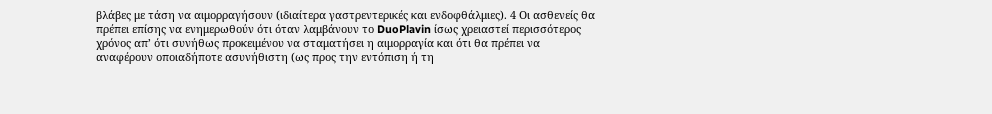βλάβες με τάση να αιμορραγήσουν (ιδιαίτερα γαστρεντερικές και ενδοφθάλμιες). 4 Oι ασθενείς θα πρέπει επίσης να ενημερωθούν ότι όταν λαμβάνουν το DuoPlavin ίσως χρειαστεί περισσότερος χρόνος απ’ ότι συνήθως προκειμένου να σταματήσει η αιμορραγία και ότι θα πρέπει να αναφέρουν οποιαδήποτε ασυνήθιστη (ως προς την εντόπιση ή τη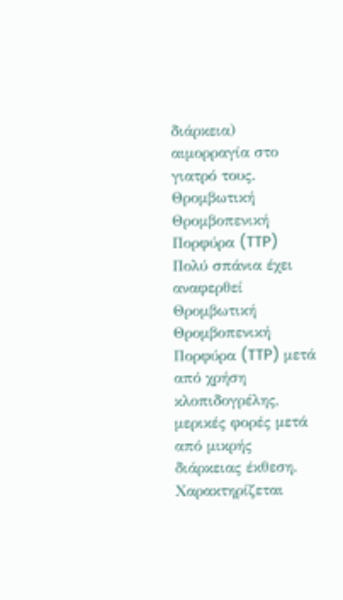διάρκεια) αιμορραγία στο γιατρό τους. Θρομβωτική Θρομβοπενική Πορφύρα (TTP) Πολύ σπάνια έχει αναφερθεί Θρομβωτική Θρομβοπενική Πορφύρα (TTP) μετά από χρήση κλοπιδογρέλης, μερικές φορές μετά από μικρής διάρκειας έκθεση. Χαρακτηρίζεται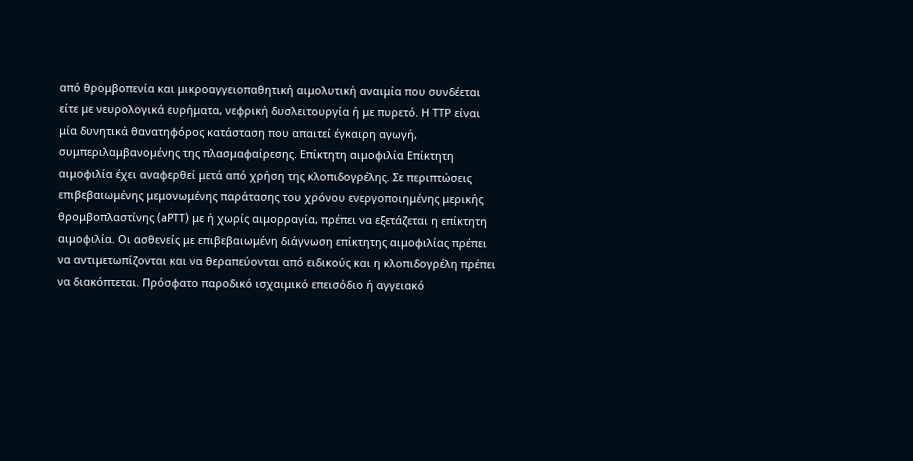από θρομβοπενία και μικροαγγειοπαθητική αιμολυτική αναιμία που συνδέεται είτε με νευρολογικά ευρήματα, νεφρική δυσλειτουργία ή με πυρετό. Η ΤΤP είναι μία δυνητικά θανατηφόρος κατάσταση που απαιτεί έγκαιρη αγωγή, συμπεριλαμβανομένης της πλασμαφαίρεσης. Επίκτητη αιμοφιλία Επίκτητη αιμοφιλία έχει αναφερθεί μετά από χρήση της κλοπιδογρέλης. Σε περιπτώσεις επιβεβαιωμένης μεμονωμένης παράτασης του χρόνου ενεργοποιημένης μερικής θρομβοπλαστίνης (aPTT) με ή χωρίς αιμορραγία, πρέπει να εξετάζεται η επίκτητη αιμοφιλία. Οι ασθενείς με επιβεβαιωμένη διάγνωση επίκτητης αιμοφιλίας πρέπει να αντιμετωπίζονται και να θεραπεύονται από ειδικούς και η κλοπιδογρέλη πρέπει να διακόπτεται. Πρόσφατο παροδικό ισχαιμικό επεισόδιο ή αγγειακό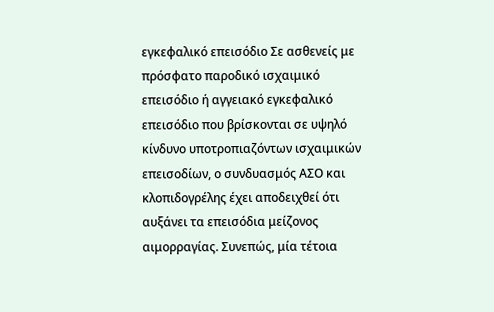εγκεφαλικό επεισόδιο Σε ασθενείς με πρόσφατο παροδικό ισχαιμικό επεισόδιο ή αγγειακό εγκεφαλικό επεισόδιο που βρίσκονται σε υψηλό κίνδυνο υποτροπιαζόντων ισχαιμικών επεισοδίων, ο συνδυασμός ΑΣΟ και κλοπιδογρέλης έχει αποδειχθεί ότι αυξάνει τα επεισόδια μείζονος αιμορραγίας. Συνεπώς, μία τέτοια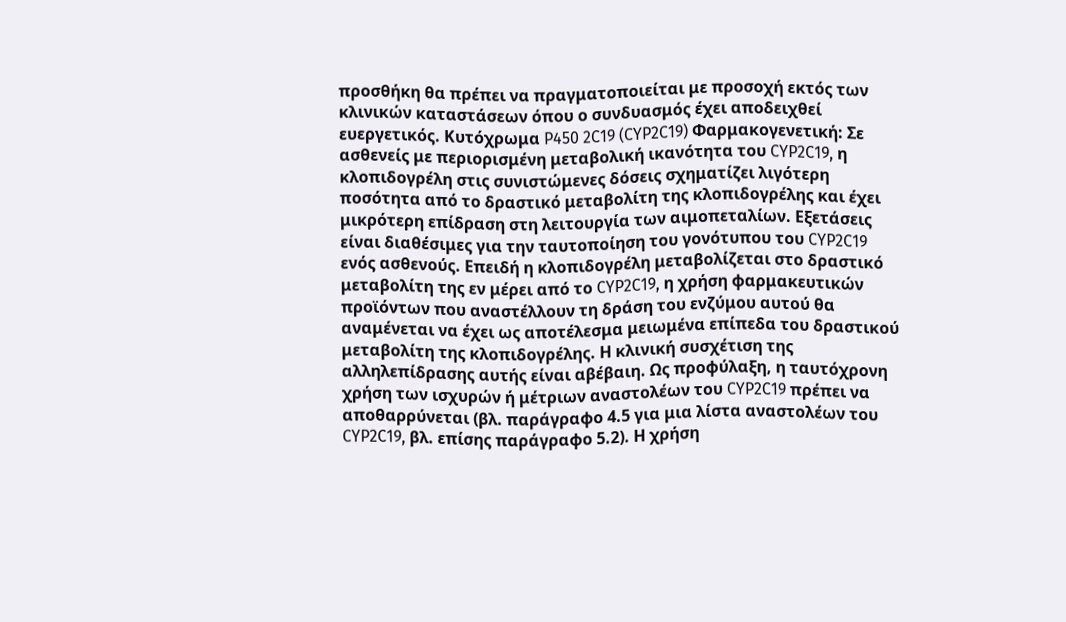προσθήκη θα πρέπει να πραγματοποιείται με προσοχή εκτός των κλινικών καταστάσεων όπου ο συνδυασμός έχει αποδειχθεί ευεργετικός. Κυτόχρωμα P450 2C19 (CYP2C19) Φαρμακογενετική: Σε ασθενείς με περιορισμένη μεταβολική ικανότητα του CYP2C19, η κλοπιδογρέλη στις συνιστώμενες δόσεις σχηματίζει λιγότερη ποσότητα από το δραστικό μεταβολίτη της κλοπιδογρέλης και έχει μικρότερη επίδραση στη λειτουργία των αιμοπεταλίων. Εξετάσεις είναι διαθέσιμες για την ταυτοποίηση του γονότυπου του CYP2C19 ενός ασθενούς. Επειδή η κλοπιδογρέλη μεταβολίζεται στο δραστικό μεταβολίτη της εν μέρει από το CYP2C19, η χρήση φαρμακευτικών προϊόντων που αναστέλλουν τη δράση του ενζύμου αυτού θα αναμένεται να έχει ως αποτέλεσμα μειωμένα επίπεδα του δραστικού μεταβολίτη της κλοπιδογρέλης. Η κλινική συσχέτιση της αλληλεπίδρασης αυτής είναι αβέβαιη. Ως προφύλαξη, η ταυτόχρονη χρήση των ισχυρών ή μέτριων αναστολέων του CYP2C19 πρέπει να αποθαρρύνεται (βλ. παράγραφο 4.5 για μια λίστα αναστολέων του CYP2C19, βλ. επίσης παράγραφο 5.2). Η χρήση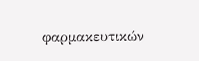φαρμακευτικών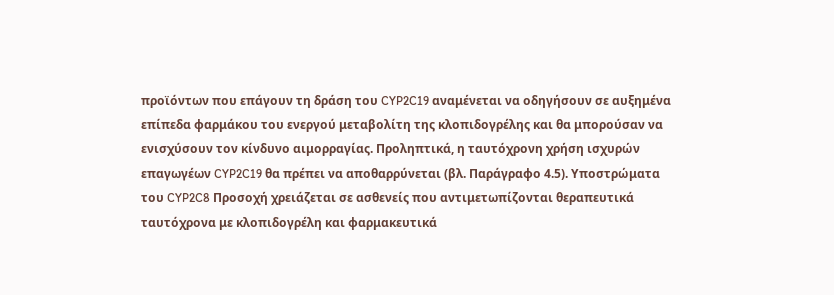προϊόντων που επάγουν τη δράση του CYP2C19 αναμένεται να οδηγήσουν σε αυξημένα επίπεδα φαρμάκου του ενεργού μεταβολίτη της κλοπιδογρέλης και θα μπορούσαν να ενισχύσουν τον κίνδυνο αιμορραγίας. Προληπτικά, η ταυτόχρονη χρήση ισχυρών επαγωγέων CYP2C19 θα πρέπει να αποθαρρύνεται (βλ. Παράγραφο 4.5). Υποστρώματα του CYP2C8 Προσοχή χρειάζεται σε ασθενείς που αντιμετωπίζονται θεραπευτικά ταυτόχρονα με κλοπιδογρέλη και φαρμακευτικά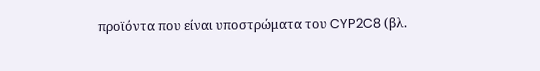προϊόντα που είναι υποστρώματα του CYP2C8 (βλ.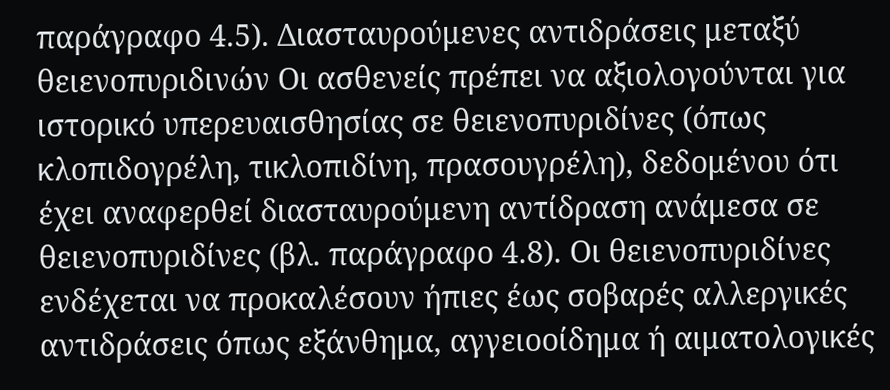παράγραφο 4.5). Διασταυρούμενες αντιδράσεις μεταξύ θειενοπυριδινών Οι ασθενείς πρέπει να αξιολογούνται για ιστορικό υπερευαισθησίας σε θειενοπυριδίνες (όπως κλοπιδογρέλη, τικλοπιδίνη, πρασουγρέλη), δεδομένου ότι έχει αναφερθεί διασταυρούμενη αντίδραση ανάμεσα σε θειενοπυριδίνες (βλ. παράγραφο 4.8). Οι θειενοπυριδίνες ενδέχεται να προκαλέσουν ήπιες έως σοβαρές αλλεργικές αντιδράσεις όπως εξάνθημα, αγγειοοίδημα ή αιματολογικές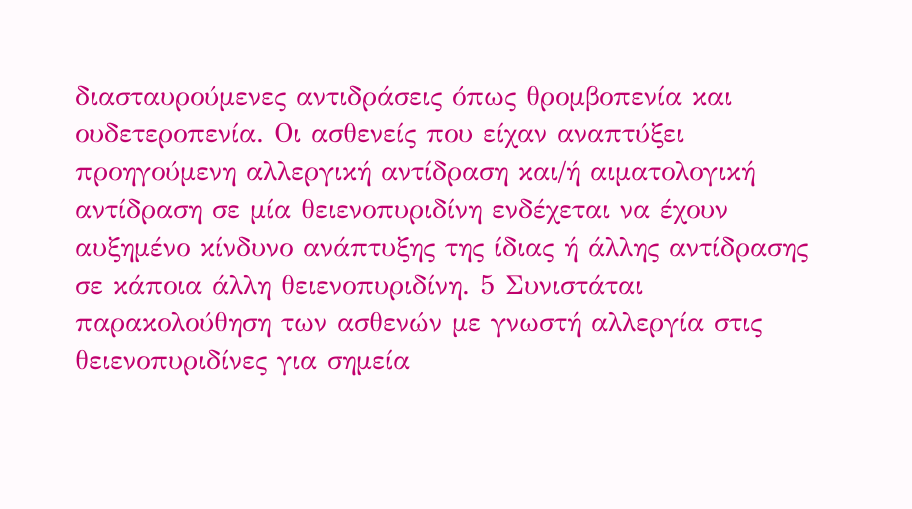διασταυρούμενες αντιδράσεις όπως θρομβοπενία και ουδετεροπενία. Οι ασθενείς που είχαν αναπτύξει προηγούμενη αλλεργική αντίδραση και/ή αιματολογική αντίδραση σε μία θειενοπυριδίνη ενδέχεται να έχουν αυξημένο κίνδυνο ανάπτυξης της ίδιας ή άλλης αντίδρασης σε κάποια άλλη θειενοπυριδίνη. 5 Συνιστάται παρακολούθηση των ασθενών με γνωστή αλλεργία στις θειενοπυριδίνες για σημεία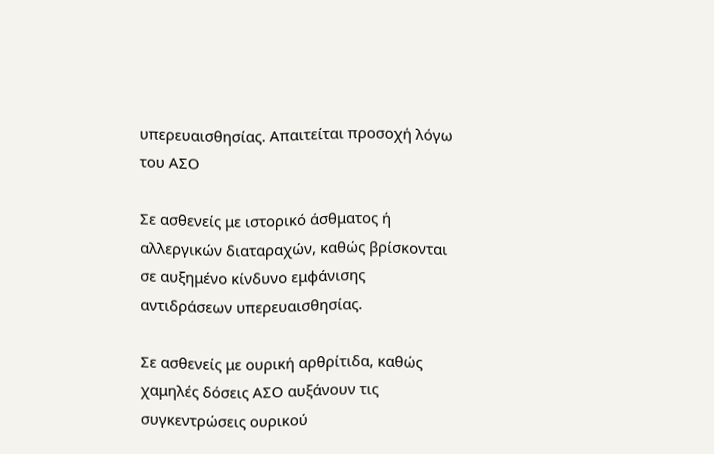υπερευαισθησίας. Απαιτείται προσοχή λόγω του ΑΣΟ

Σε ασθενείς με ιστορικό άσθματος ή αλλεργικών διαταραχών, καθώς βρίσκονται σε αυξημένο κίνδυνο εμφάνισης αντιδράσεων υπερευαισθησίας.

Σε ασθενείς με ουρική αρθρίτιδα, καθώς χαμηλές δόσεις ΑΣΟ αυξάνουν τις συγκεντρώσεις ουρικού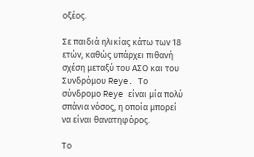οξέος.

Σε παιδιά ηλικίας κάτω των 18 ετών, καθώς υπάρχει πιθανή σχέση μεταξύ του ΑΣΟ και του Συνδρόμου Reye. Το σύνδρομο Reye είναι μία πολύ σπάνια νόσος, η οποία μπορεί να είναι θανατηφόρος.

Το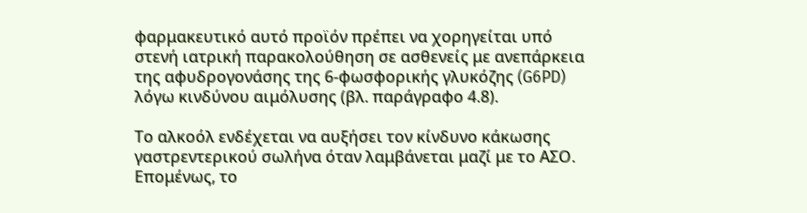φαρμακευτικό αυτό προϊόν πρέπει να χορηγείται υπό στενή ιατρική παρακολούθηση σε ασθενείς με ανεπάρκεια της αφυδρογονάσης της 6-φωσφορικής γλυκόζης (G6PD) λόγω κινδύνου αιμόλυσης (βλ. παράγραφο 4.8).

Το αλκοόλ ενδέχεται να αυξήσει τον κίνδυνο κάκωσης γαστρεντερικού σωλήνα όταν λαμβάνεται μαζί με το ΑΣΟ. Επομένως, το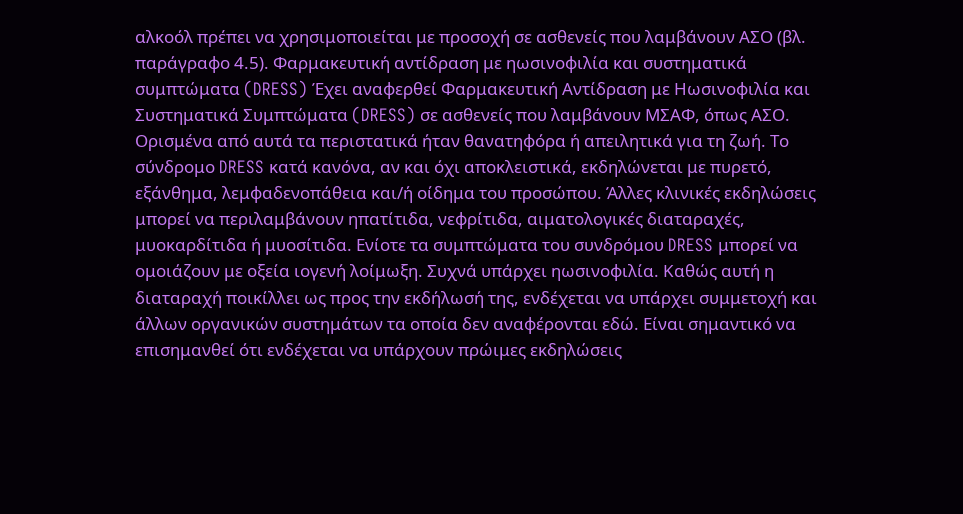αλκοόλ πρέπει να χρησιμοποιείται με προσοχή σε ασθενείς που λαμβάνουν ΑΣΟ (βλ. παράγραφο 4.5). Φαρμακευτική αντίδραση με ηωσινοφιλία και συστηματικά συμπτώματα (DRESS) Έχει αναφερθεί Φαρμακευτική Αντίδραση με Ηωσινοφιλία και Συστηματικά Συμπτώματα (DRESS) σε ασθενείς που λαμβάνουν ΜΣΑΦ, όπως ΑΣΟ. Ορισμένα από αυτά τα περιστατικά ήταν θανατηφόρα ή απειλητικά για τη ζωή. Το σύνδρομο DRESS κατά κανόνα, αν και όχι αποκλειστικά, εκδηλώνεται με πυρετό, εξάνθημα, λεμφαδενοπάθεια και/ή οίδημα του προσώπου. Άλλες κλινικές εκδηλώσεις μπορεί να περιλαμβάνουν ηπατίτιδα, νεφρίτιδα, αιματολογικές διαταραχές, μυοκαρδίτιδα ή μυοσίτιδα. Ενίοτε τα συμπτώματα του συνδρόμου DRESS μπορεί να ομοιάζουν με οξεία ιογενή λοίμωξη. Συχνά υπάρχει ηωσινοφιλία. Καθώς αυτή η διαταραχή ποικίλλει ως προς την εκδήλωσή της, ενδέχεται να υπάρχει συμμετοχή και άλλων οργανικών συστημάτων τα οποία δεν αναφέρονται εδώ. Είναι σημαντικό να επισημανθεί ότι ενδέχεται να υπάρχουν πρώιμες εκδηλώσεις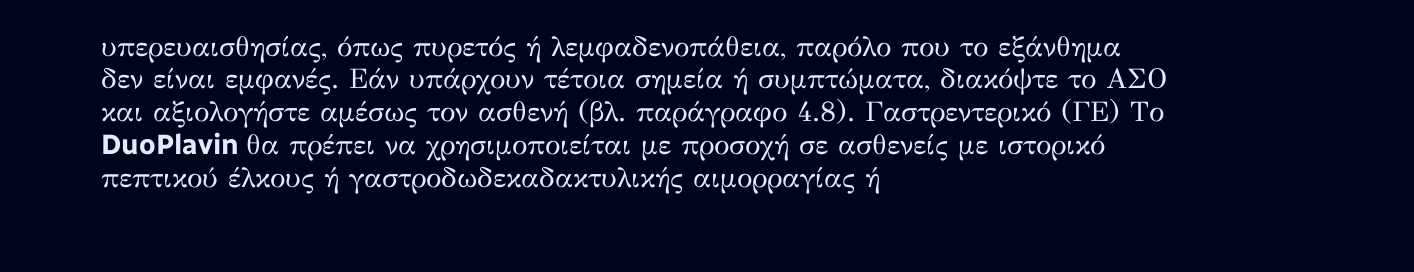υπερευαισθησίας, όπως πυρετός ή λεμφαδενοπάθεια, παρόλο που το εξάνθημα δεν είναι εμφανές. Εάν υπάρχουν τέτοια σημεία ή συμπτώματα, διακόψτε το ΑΣΟ και αξιολογήστε αμέσως τον ασθενή (βλ. παράγραφο 4.8). Γαστρεντερικό (ΓΕ) Το DuoPlavin θα πρέπει να χρησιμοποιείται με προσοχή σε ασθενείς με ιστορικό πεπτικού έλκους ή γαστροδωδεκαδακτυλικής αιμορραγίας ή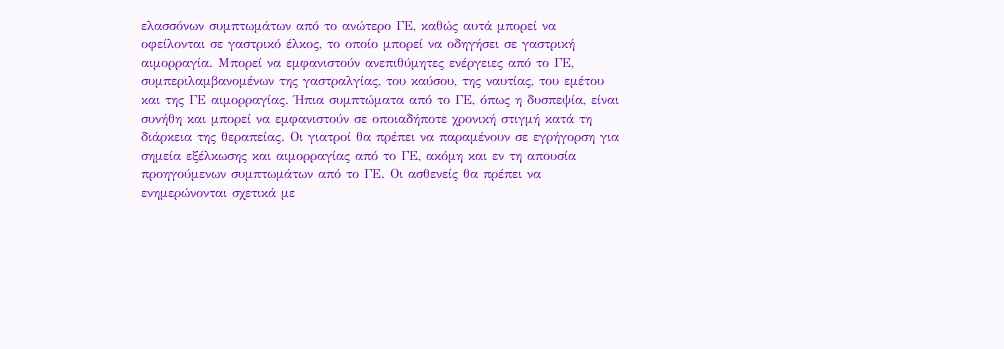ελασσόνων συμπτωμάτων από το ανώτερο ΓΕ, καθώς αυτά μπορεί να οφείλονται σε γαστρικό έλκος, το οποίο μπορεί να οδηγήσει σε γαστρική αιμορραγία. Μπορεί να εμφανιστούν ανεπιθύμητες ενέργειες από το ΓΕ, συμπεριλαμβανομένων της γαστραλγίας, του καύσου, της ναυτίας, του εμέτου και της ΓΕ αιμορραγίας. Ήπια συμπτώματα από το ΓΕ, όπως η δυσπεψία, είναι συνήθη και μπορεί να εμφανιστούν σε οποιαδήποτε χρονική στιγμή κατά τη διάρκεια της θεραπείας. Οι γιατροί θα πρέπει να παραμένουν σε εγρήγορση για σημεία εξέλκωσης και αιμορραγίας από το ΓΕ, ακόμη και εν τη απουσία προηγούμενων συμπτωμάτων από το ΓΕ. Οι ασθενείς θα πρέπει να ενημερώνονται σχετικά με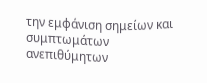την εμφάνιση σημείων και συμπτωμάτων ανεπιθύμητων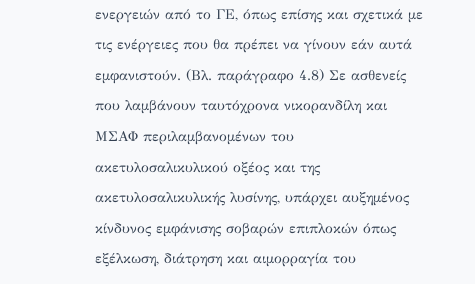ενεργειών από το ΓΕ, όπως επίσης και σχετικά με τις ενέργειες που θα πρέπει να γίνουν εάν αυτά εμφανιστούν. (Βλ. παράγραφο 4.8) Σε ασθενείς που λαμβάνουν ταυτόχρονα νικορανδίλη και ΜΣΑΦ περιλαμβανομένων του ακετυλοσαλικυλικού οξέος και της ακετυλοσαλικυλικής λυσίνης, υπάρχει αυξημένος κίνδυνος εμφάνισης σοβαρών επιπλοκών όπως εξέλκωση, διάτρηση και αιμορραγία του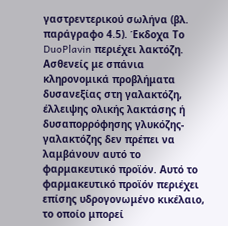γαστρεντερικού σωλήνα (βλ. παράγραφο 4.5). Έκδοχα Το DuoPlavin περιέχει λακτόζη. Ασθενείς με σπάνια κληρονομικά προβλήματα δυσανεξίας στη γαλακτόζη, έλλειψης ολικής λακτάσης ή δυσαπορρόφησης γλυκόζης-γαλακτόζης δεν πρέπει να λαμβάνουν αυτό το φαρμακευτικό προϊόν. Αυτό το φαρμακευτικό προϊόν περιέχει επίσης υδρογονωμένο κικέλαιο, το οποίο μπορεί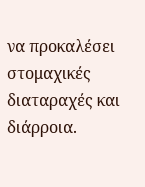να προκαλέσει στομαχικές διαταραχές και διάρροια.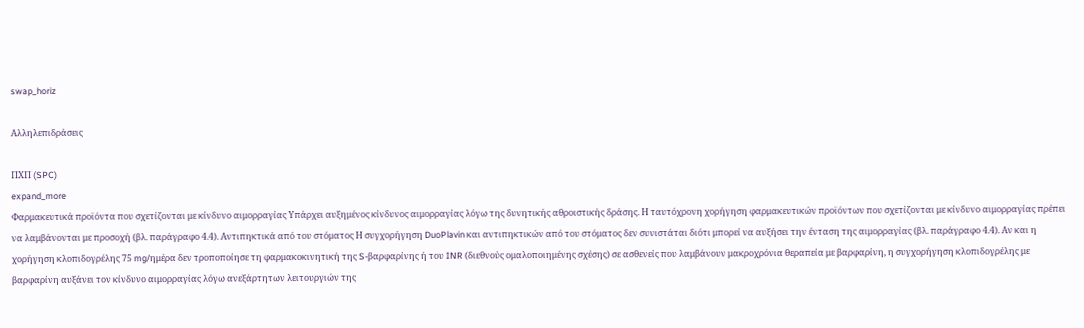swap_horiz

Αλληλεπιδράσεις

ΠΧΠ (SPC)
expand_more
Φαρμακευτικά προϊόντα που σχετίζονται με κίνδυνο αιμορραγίας Υπάρχει αυξημένος κίνδυνος αιμορραγίας λόγω της δυνητικής αθροιστικής δράσης. Η ταυτόχρονη χορήγηση φαρμακευτικών προϊόντων που σχετίζονται με κίνδυνο αιμορραγίας πρέπει να λαμβάνονται με προσοχή (βλ. παράγραφο 4.4). Αντιπηκτικά από του στόματος Η συγχορήγηση DuoPlavin και αντιπηκτικών από του στόματος δεν συνιστάται διότι μπορεί να αυξήσει την ένταση της αιμορραγίας (βλ. παράγραφο 4.4). Αν και η χορήγηση κλοπιδογρέλης 75 mg/ημέρα δεν τροποποίησε τη φαρμακοκινητική της S-βαρφαρίνης ή του INR (διεθνούς ομαλοποιημένης σχέσης) σε ασθενείς που λαμβάνουν μακροχρόνια θεραπεία με βαρφαρίνη, η συγχορήγηση κλοπιδογρέλης με βαρφαρίνη αυξάνει τον κίνδυνο αιμορραγίας λόγω ανεξάρτητων λειτουργιών της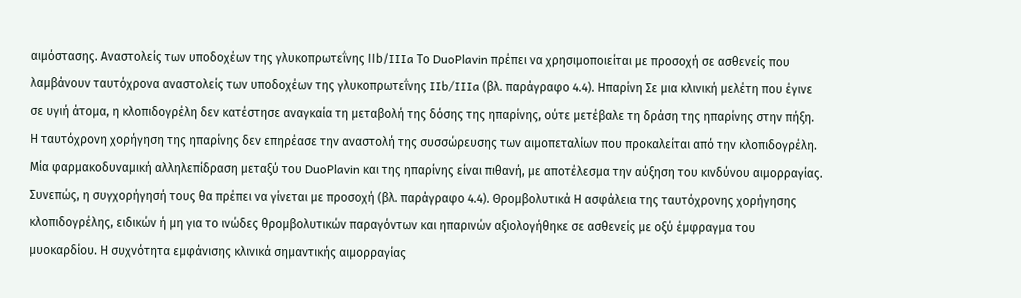αιμόστασης. Αναστολείς των υποδοχέων της γλυκοπρωτεΐνης ΙΙb/IIIa Το DuoPlavin πρέπει να χρησιμοποιείται με προσοχή σε ασθενείς που λαμβάνουν ταυτόχρονα αναστολείς των υποδοχέων της γλυκοπρωτεΐνης IIb/IIIa (βλ. παράγραφο 4.4). Ηπαρίνη Σε μια κλινική μελέτη που έγινε σε υγιή άτομα, η κλοπιδογρέλη δεν κατέστησε αναγκαία τη μεταβολή της δόσης της ηπαρίνης, ούτε μετέβαλε τη δράση της ηπαρίνης στην πήξη. Η ταυτόχρονη χορήγηση της ηπαρίνης δεν επηρέασε την αναστολή της συσσώρευσης των αιμοπεταλίων που προκαλείται από την κλοπιδογρέλη. Μία φαρμακοδυναμική αλληλεπίδραση μεταξύ του DuoPlavin και της ηπαρίνης είναι πιθανή, με αποτέλεσμα την αύξηση του κινδύνου αιμορραγίας. Συνεπώς, η συγχορήγησή τους θα πρέπει να γίνεται με προσοχή (βλ. παράγραφο 4.4). Θρομβολυτικά Η ασφάλεια της ταυτόχρονης χορήγησης κλοπιδογρέλης, ειδικών ή μη για το ινώδες θρομβολυτικών παραγόντων και ηπαρινών αξιολογήθηκε σε ασθενείς με οξύ έμφραγμα του μυοκαρδίου. Η συχνότητα εμφάνισης κλινικά σημαντικής αιμορραγίας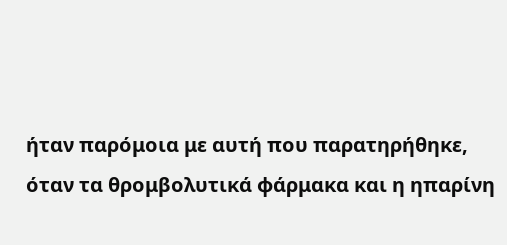ήταν παρόμοια με αυτή που παρατηρήθηκε, όταν τα θρομβολυτικά φάρμακα και η ηπαρίνη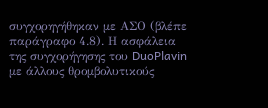συγχορηγήθηκαν με ΑΣΟ (βλέπε παράγραφο 4.8). Η ασφάλεια της συγχορήγησης του DuoPlavin με άλλους θρομβολυτικούς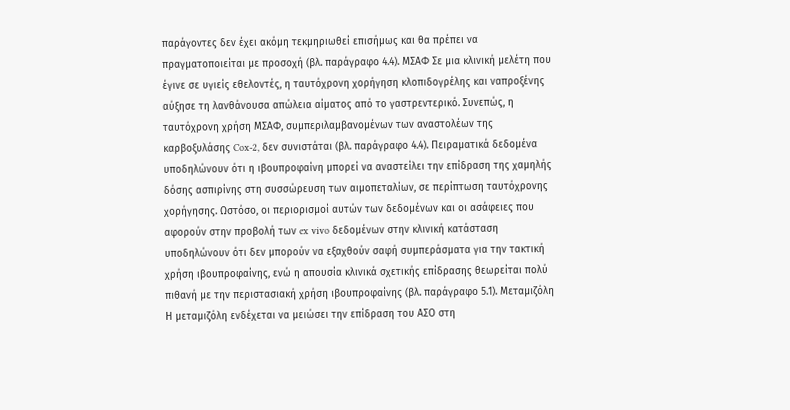παράγοντες δεν έχει ακόμη τεκμηριωθεί επισήμως και θα πρέπει να πραγματοποιείται με προσοχή (βλ. παράγραφο 4.4). ΜΣΑΦ Σε μια κλινική μελέτη που έγινε σε υγιείς εθελοντές, η ταυτόχρονη χορήγηση κλοπιδογρέλης και ναπροξένης αύξησε τη λανθάνουσα απώλεια αίματος από το γαστρεντερικό. Συνεπώς, η ταυτόχρονη χρήση ΜΣΑΦ, συμπεριλαμβανομένων των αναστολέων της καρβοξυλάσης Cox-2, δεν συνιστάται (βλ. παράγραφο 4.4). Πειραματικά δεδομένα υποδηλώνουν ότι η ιβουπροφαίνη μπορεί να αναστείλει την επίδραση της χαμηλής δόσης ασπιρίνης στη συσσώρευση των αιμοπεταλίων, σε περίπτωση ταυτόχρονης χορήγησης. Ωστόσο, οι περιορισμοί αυτών των δεδομένων και οι ασάφειες που αφορούν στην προβολή των ex vivo δεδομένων στην κλινική κατάσταση υποδηλώνουν ότι δεν μπορούν να εξαχθούν σαφή συμπεράσματα για την τακτική χρήση ιβουπροφαίνης, ενώ η απουσία κλινικά σχετικής επίδρασης θεωρείται πολύ πιθανή με την περιστασιακή χρήση ιβουπροφαίνης (βλ. παράγραφο 5.1). Μεταμιζόλη Η μεταμιζόλη ενδέχεται να μειώσει την επίδραση του ΑΣΟ στη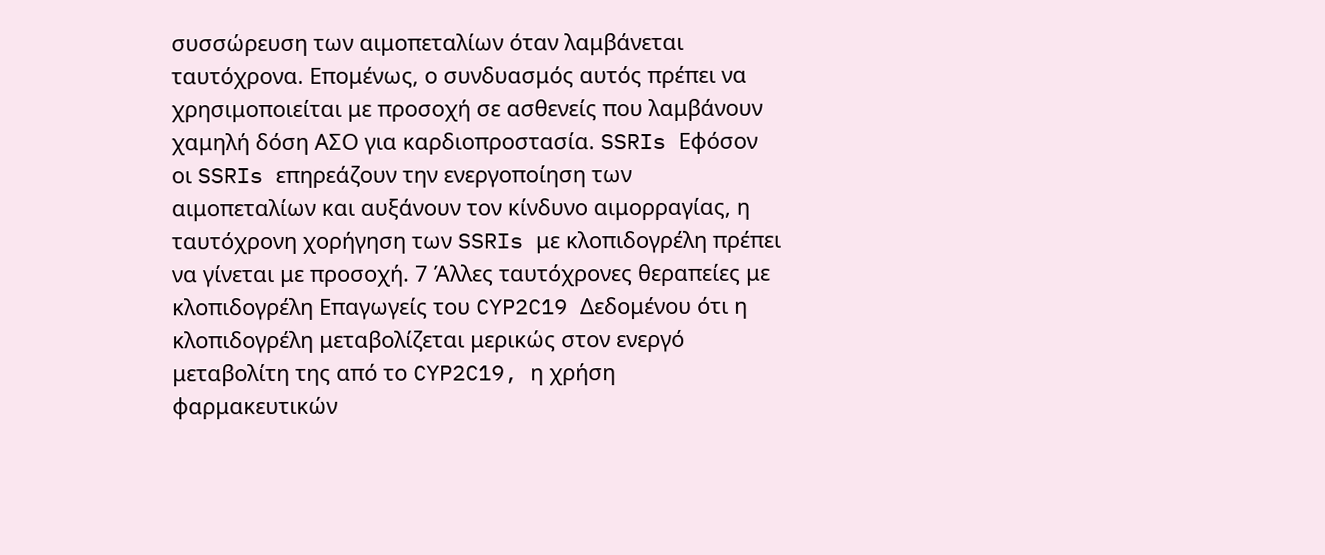συσσώρευση των αιμοπεταλίων όταν λαμβάνεται ταυτόχρονα. Επομένως, ο συνδυασμός αυτός πρέπει να χρησιμοποιείται με προσοχή σε ασθενείς που λαμβάνουν χαμηλή δόση ΑΣΟ για καρδιοπροστασία. SSRIs Εφόσον οι SSRIs επηρεάζουν την ενεργοποίηση των αιμοπεταλίων και αυξάνουν τον κίνδυνο αιμορραγίας, η ταυτόχρονη χορήγηση των SSRIs με κλοπιδογρέλη πρέπει να γίνεται με προσοχή. 7 Άλλες ταυτόχρονες θεραπείες με κλοπιδογρέλη Επαγωγείς του CYP2C19 Δεδομένου ότι η κλοπιδογρέλη μεταβολίζεται μερικώς στον ενεργό μεταβολίτη της από το CYP2C19, η χρήση φαρμακευτικών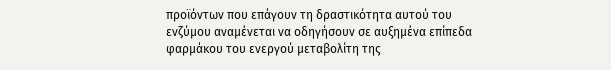προϊόντων που επάγουν τη δραστικότητα αυτού του ενζύμου αναμένεται να οδηγήσουν σε αυξημένα επίπεδα φαρμάκου του ενεργού μεταβολίτη της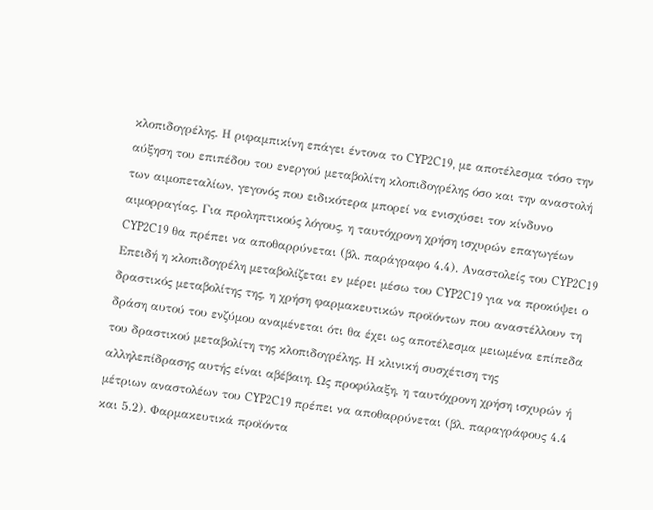κλοπιδογρέλης. Η ριφαμπικίνη επάγει έντονα το CYP2C19, με αποτέλεσμα τόσο την αύξηση του επιπέδου του ενεργού μεταβολίτη κλοπιδογρέλης όσο και την αναστολή των αιμοπεταλίων, γεγονός που ειδικότερα μπορεί να ενισχύσει τον κίνδυνο αιμορραγίας. Για προληπτικούς λόγους, η ταυτόχρονη χρήση ισχυρών επαγωγέων CYP2C19 θα πρέπει να αποθαρρύνεται (βλ. παράγραφο 4.4). Αναστολείς του CYP2C19 Επειδή η κλοπιδογρέλη μεταβολίζεται εν μέρει μέσω του CYP2C19 για να προκύψει ο δραστικός μεταβολίτης της, η χρήση φαρμακευτικών προϊόντων που αναστέλλουν τη δράση αυτού του ενζύμου αναμένεται ότι θα έχει ως αποτέλεσμα μειωμένα επίπεδα του δραστικού μεταβολίτη της κλοπιδογρέλης. Η κλινική συσχέτιση της αλληλεπίδρασης αυτής είναι αβέβαιη. Ως προφύλαξη, η ταυτόχρονη χρήση ισχυρών ή μέτριων αναστολέων του CYP2C19 πρέπει να αποθαρρύνεται (βλ. παραγράφους 4.4 και 5.2). Φαρμακευτικά προϊόντα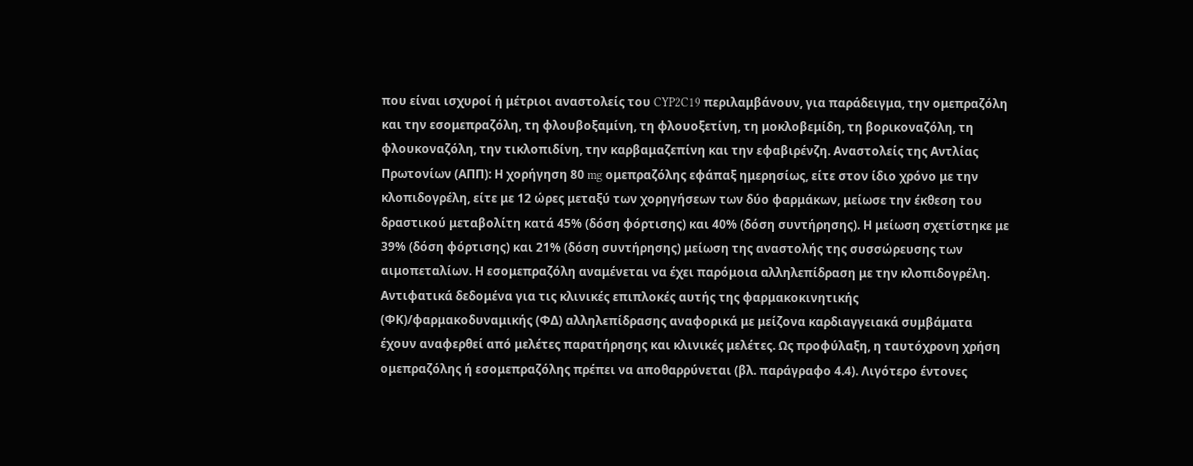που είναι ισχυροί ή μέτριοι αναστολείς του CYP2C19 περιλαμβάνουν, για παράδειγμα, την ομεπραζόλη και την εσομεπραζόλη, τη φλουβοξαμίνη, τη φλουοξετίνη, τη μοκλοβεμίδη, τη βορικοναζόλη, τη φλουκοναζόλη, την τικλοπιδίνη, την καρβαμαζεπίνη και την εφαβιρένζη. Αναστολείς της Αντλίας Πρωτονίων (ΑΠΠ): Η χορήγηση 80 mg ομεπραζόλης εφάπαξ ημερησίως, είτε στον ίδιο χρόνο με την κλοπιδογρέλη, είτε με 12 ώρες μεταξύ των χορηγήσεων των δύο φαρμάκων, μείωσε την έκθεση του δραστικού μεταβολίτη κατά 45% (δόση φόρτισης) και 40% (δόση συντήρησης). Η μείωση σχετίστηκε με 39% (δόση φόρτισης) και 21% (δόση συντήρησης) μείωση της αναστολής της συσσώρευσης των αιμοπεταλίων. Η εσομεπραζόλη αναμένεται να έχει παρόμοια αλληλεπίδραση με την κλοπιδογρέλη. Αντιφατικά δεδομένα για τις κλινικές επιπλοκές αυτής της φαρμακοκινητικής (ΦΚ)/φαρμακοδυναμικής (ΦΔ) αλληλεπίδρασης αναφορικά με μείζονα καρδιαγγειακά συμβάματα έχουν αναφερθεί από μελέτες παρατήρησης και κλινικές μελέτες. Ως προφύλαξη, η ταυτόχρονη χρήση ομεπραζόλης ή εσομεπραζόλης πρέπει να αποθαρρύνεται (βλ. παράγραφο 4.4). Λιγότερο έντονες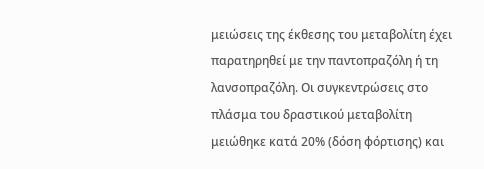μειώσεις της έκθεσης του μεταβολίτη έχει παρατηρηθεί με την παντοπραζόλη ή τη λανσοπραζόλη. Οι συγκεντρώσεις στο πλάσμα του δραστικού μεταβολίτη μειώθηκε κατά 20% (δόση φόρτισης) και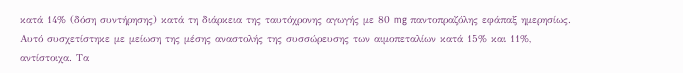κατά 14% (δόση συντήρησης) κατά τη διάρκεια της ταυτόχρονης αγωγής με 80 mg παντοπραζόλης εφάπαξ ημερησίως. Αυτό συσχετίστηκε με μείωση της μέσης αναστολής της συσσώρευσης των αιμοπεταλίων κατά 15% και 11%, αντίστοιχα. Τα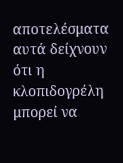αποτελέσματα αυτά δείχνουν ότι η κλοπιδογρέλη μπορεί να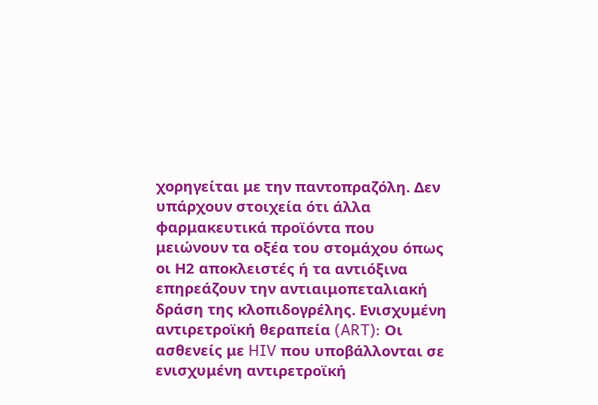χορηγείται με την παντοπραζόλη. Δεν υπάρχουν στοιχεία ότι άλλα φαρμακευτικά προϊόντα που μειώνουν τα οξέα του στομάχου όπως οι Η2 αποκλειστές ή τα αντιόξινα επηρεάζουν την αντιαιμοπεταλιακή δράση της κλοπιδογρέλης. Ενισχυμένη αντιρετροϊκή θεραπεία (ART): Οι ασθενείς με HIV που υποβάλλονται σε ενισχυμένη αντιρετροϊκή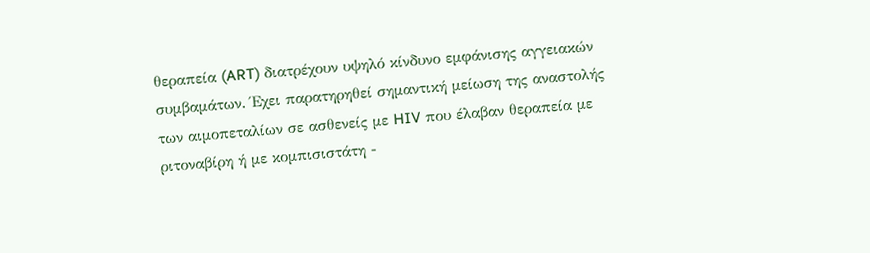θεραπεία (ART) διατρέχουν υψηλό κίνδυνο εμφάνισης αγγειακών συμβαμάτων. Έχει παρατηρηθεί σημαντική μείωση της αναστολής των αιμοπεταλίων σε ασθενείς με HIV που έλαβαν θεραπεία με ριτοναβίρη ή με κομπισιστάτη -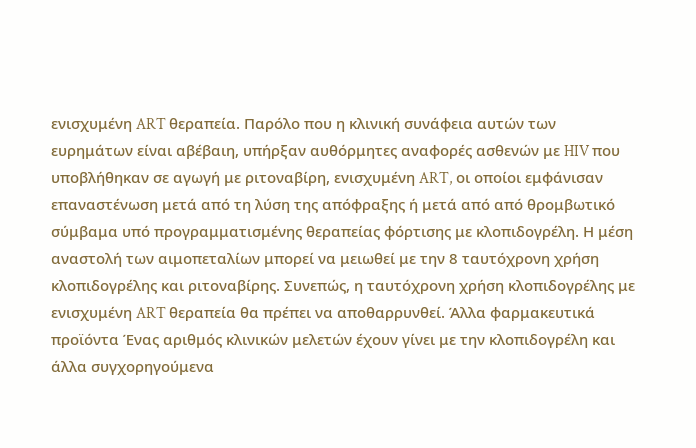ενισχυμένη ART θεραπεία. Παρόλο που η κλινική συνάφεια αυτών των ευρημάτων είναι αβέβαιη, υπήρξαν αυθόρμητες αναφορές ασθενών με HIV που υποβλήθηκαν σε αγωγή με ριτοναβίρη, ενισχυμένη ART, οι οποίοι εμφάνισαν επαναστένωση μετά από τη λύση της απόφραξης ή μετά από από θρομβωτικό σύμβαμα υπό προγραμματισμένης θεραπείας φόρτισης με κλοπιδογρέλη. Η μέση αναστολή των αιμοπεταλίων μπορεί να μειωθεί με την 8 ταυτόχρονη χρήση κλοπιδογρέλης και ριτοναβίρης. Συνεπώς, η ταυτόχρονη χρήση κλοπιδογρέλης με ενισχυμένη ART θεραπεία θα πρέπει να αποθαρρυνθεί. Άλλα φαρμακευτικά προϊόντα Ένας αριθμός κλινικών μελετών έχουν γίνει με την κλοπιδογρέλη και άλλα συγχορηγούμενα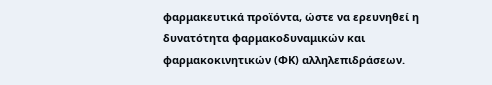φαρμακευτικά προϊόντα, ώστε να ερευνηθεί η δυνατότητα φαρμακοδυναμικών και φαρμακοκινητικών (ΦΚ) αλληλεπιδράσεων.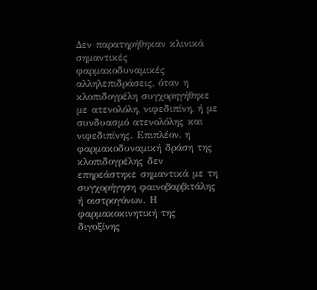Δεν παρατηρήθηκαν κλινικά σημαντικές φαρμακοδυναμικές αλληλεπιδράσεις, όταν η κλοπιδογρέλη συγχορηγήθηκε με ατενολόλη, νιφεδιπίνη, ή με συνδυασμό ατενολόλης και νιφεδιπίνης. Επιπλέον, η φαρμακοδυναμική δράση της κλοπιδογρέλης δεν επηρεάστηκε σημαντικά με τη συγχορήγηση φαινοβαρβιτάλης ή οιστρογόνων. Η φαρμακοκινητική της διγοξίνης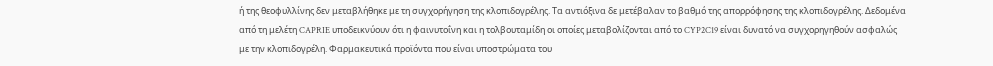ή της θεοφυλλίνης δεν μεταβλήθηκε με τη συγχορήγηση της κλοπιδογρέλης. Τα αντιόξινα δε μετέβαλαν το βαθμό της απορρόφησης της κλοπιδογρέλης. Δεδομένα από τη μελέτη CAPRIE υποδεικνύουν ότι η φαινυτοΐνη και η τολβουταμίδη οι οποίες μεταβολίζονται από το CYP2C19 είναι δυνατό να συγχορηγηθούν ασφαλώς με την κλοπιδογρέλη. Φαρμακευτικά προϊόντα που είναι υποστρώματα του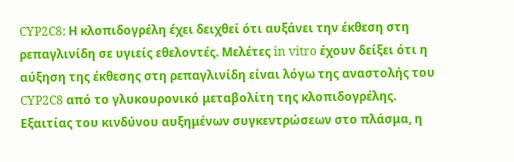CYP2C8: Η κλοπιδογρέλη έχει δειχθεί ότι αυξάνει την έκθεση στη ρεπαγλινίδη σε υγιείς εθελοντές. Μελέτες in vitro έχουν δείξει ότι η αύξηση της έκθεσης στη ρεπαγλινίδη είναι λόγω της αναστολής του CYP2C8 από το γλυκουρονικό μεταβολίτη της κλοπιδογρέλης. Εξαιτίας του κινδύνου αυξημένων συγκεντρώσεων στο πλάσμα, η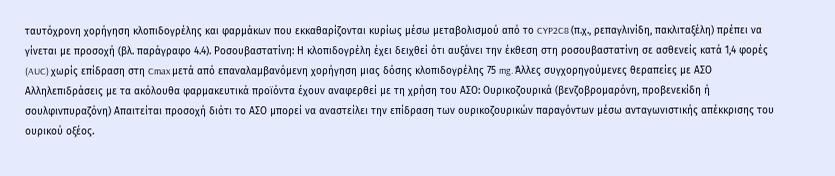ταυτόχρονη χορήγηση κλοπιδογρέλης και φαρμάκων που εκκαθαρίζονται κυρίως μέσω μεταβολισμού από το CYP2C8 (π.χ., ρεπαγλινίδη, πακλιταξέλη) πρέπει να γίνεται με προσοχή (βλ. παράγραφο 4.4). Ροσουβαστατίνη: Η κλοπιδογρέλη έχει δειχθεί ότι αυξάνει την έκθεση στη ροσουβαστατίνη σε ασθενείς κατά 1,4 φορές (AUC) χωρίς επίδραση στη Cmax μετά από επαναλαμβανόμενη χορήγηση μιας δόσης κλοπιδογρέλης 75 mg. Άλλες συγχορηγούμενες θεραπείες με ΑΣΟ Αλληλεπιδράσεις με τα ακόλουθα φαρμακευτικά προϊόντα έχουν αναφερθεί με τη χρήση του ΑΣΟ: Ουρικοζουρικά (βενζοβρομαρόνη, προβενεκίδη ή σουλφινπυραζόνη) Απαιτείται προσοχή διότι το ΑΣΟ μπορεί να αναστείλει την επίδραση των ουρικοζουρικών παραγόντων μέσω ανταγωνιστικής απέκκρισης του ουρικού οξέος.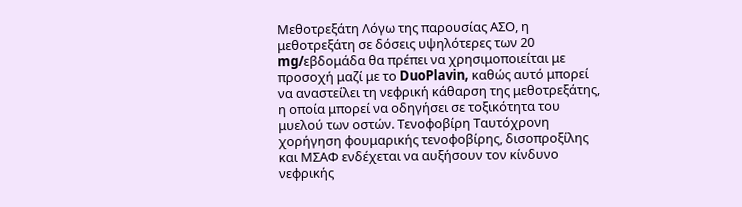Μεθοτρεξάτη Λόγω της παρουσίας ΑΣΟ, η μεθοτρεξάτη σε δόσεις υψηλότερες των 20 mg/εβδομάδα θα πρέπει να χρησιμοποιείται με προσοχή μαζί με το DuoPlavin, καθώς αυτό μπορεί να αναστείλει τη νεφρική κάθαρση της μεθοτρεξάτης, η οποία μπορεί να οδηγήσει σε τοξικότητα του μυελού των οστών. Τενοφοβίρη Ταυτόχρονη χορήγηση φουμαρικής τενοφοβίρης, δισοπροξίλης και ΜΣΑΦ ενδέχεται να αυξήσουν τον κίνδυνο νεφρικής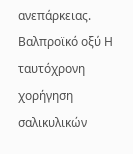ανεπάρκειας. Βαλπροϊκό οξύ Η ταυτόχρονη χορήγηση σαλικυλικών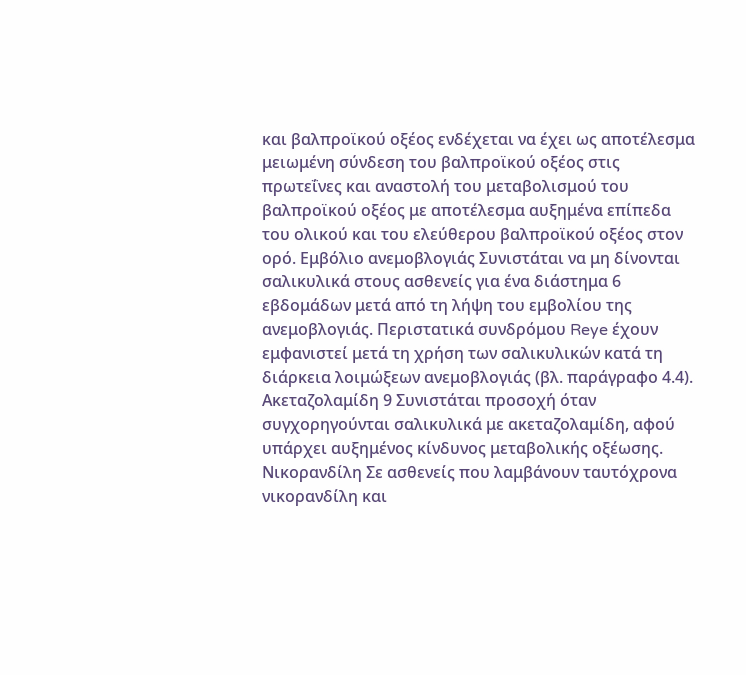και βαλπροϊκού οξέος ενδέχεται να έχει ως αποτέλεσμα μειωμένη σύνδεση του βαλπροϊκού οξέος στις πρωτεΐνες και αναστολή του μεταβολισμού του βαλπροϊκού οξέος με αποτέλεσμα αυξημένα επίπεδα του ολικού και του ελεύθερου βαλπροϊκού οξέος στον ορό. Εμβόλιο ανεμοβλογιάς Συνιστάται να μη δίνονται σαλικυλικά στους ασθενείς για ένα διάστημα 6 εβδομάδων μετά από τη λήψη του εμβολίου της ανεμοβλογιάς. Περιστατικά συνδρόμου Reye έχουν εμφανιστεί μετά τη χρήση των σαλικυλικών κατά τη διάρκεια λοιμώξεων ανεμοβλογιάς (βλ. παράγραφο 4.4). Ακεταζολαμίδη 9 Συνιστάται προσοχή όταν συγχορηγούνται σαλικυλικά με ακεταζολαμίδη, αφού υπάρχει αυξημένος κίνδυνος μεταβολικής οξέωσης. Νικορανδίλη Σε ασθενείς που λαμβάνουν ταυτόχρονα νικορανδίλη και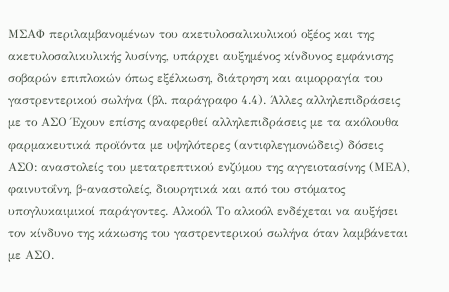ΜΣΑΦ περιλαμβανομένων του ακετυλοσαλικυλικού οξέος και της ακετυλοσαλικυλικής λυσίνης, υπάρχει αυξημένος κίνδυνος εμφάνισης σοβαρών επιπλοκών όπως εξέλκωση, διάτρηση και αιμορραγία του γαστρεντερικού σωλήνα (βλ. παράγραφο 4.4). Άλλες αλληλεπιδράσεις με το ΑΣΟ Έχουν επίσης αναφερθεί αλληλεπιδράσεις με τα ακόλουθα φαρμακευτικά προϊόντα με υψηλότερες (αντιφλεγμονώδεις) δόσεις ΑΣΟ: αναστολείς του μετατρεπτικού ενζύμου της αγγειοτασίνης (ΜΕΑ), φαινυτοΐνη, β-αναστολείς, διουρητικά και από του στόματος υπογλυκαιμικοί παράγοντες. Αλκοόλ Το αλκοόλ ενδέχεται να αυξήσει τον κίνδυνο της κάκωσης του γαστρεντερικού σωλήνα όταν λαμβάνεται με ΑΣΟ.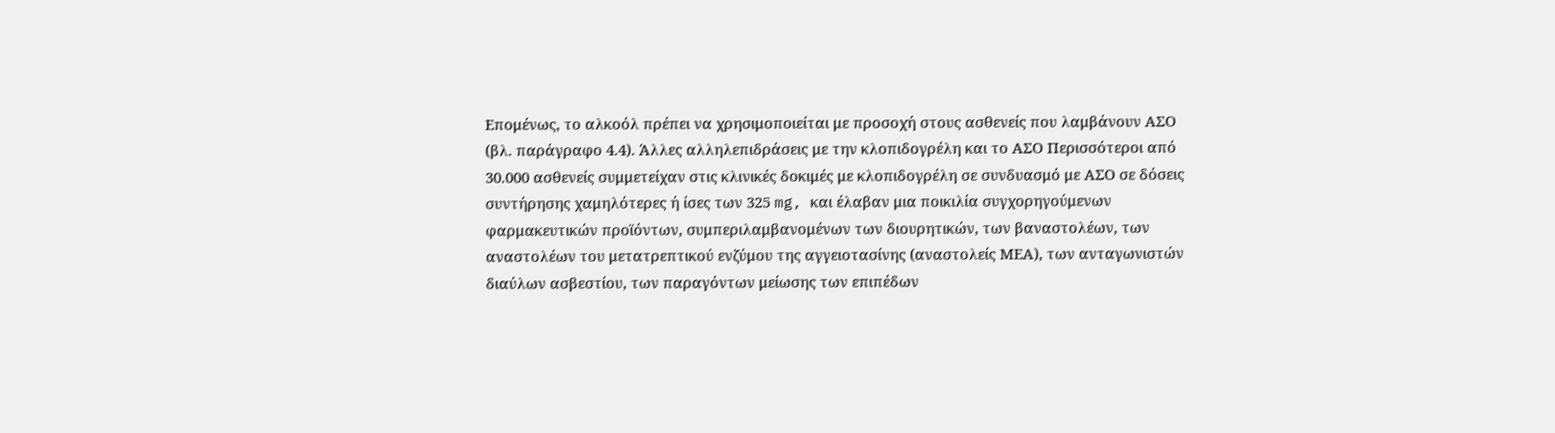Επομένως, το αλκοόλ πρέπει να χρησιμοποιείται με προσοχή στους ασθενείς που λαμβάνουν ΑΣΟ (βλ. παράγραφο 4.4). Άλλες αλληλεπιδράσεις με την κλοπιδογρέλη και το ΑΣΟ Περισσότεροι από 30.000 ασθενείς συμμετείχαν στις κλινικές δοκιμές με κλοπιδογρέλη σε συνδυασμό με ΑΣΟ σε δόσεις συντήρησης χαμηλότερες ή ίσες των 325 mg, και έλαβαν μια ποικιλία συγχορηγούμενων φαρμακευτικών προϊόντων, συμπεριλαμβανομένων των διουρητικών, των βαναστολέων, των αναστολέων του μετατρεπτικού ενζύμου της αγγειοτασίνης (αναστολείς ΜΕΑ), των ανταγωνιστών διαύλων ασβεστίου, των παραγόντων μείωσης των επιπέδων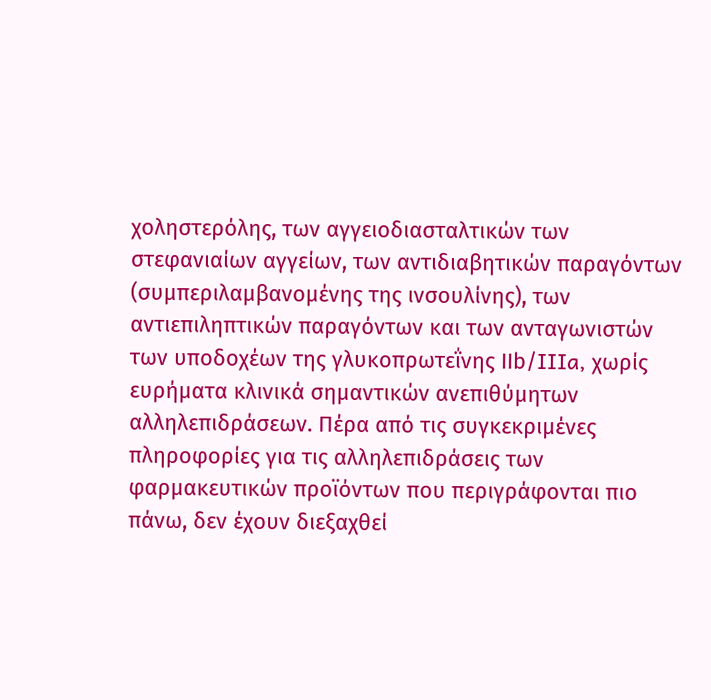χοληστερόλης, των αγγειοδιασταλτικών των στεφανιαίων αγγείων, των αντιδιαβητικών παραγόντων (συμπεριλαμβανομένης της ινσουλίνης), των αντιεπιληπτικών παραγόντων και των ανταγωνιστών των υποδοχέων της γλυκοπρωτεΐνης ΙΙb/IIIa, χωρίς ευρήματα κλινικά σημαντικών ανεπιθύμητων αλληλεπιδράσεων. Πέρα από τις συγκεκριμένες πληροφορίες για τις αλληλεπιδράσεις των φαρμακευτικών προϊόντων που περιγράφονται πιο πάνω, δεν έχουν διεξαχθεί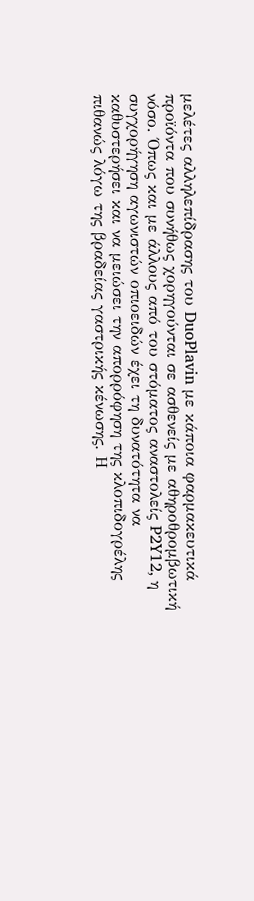μελέτες αλληλεπίδρασης του DuoPlavin με κάποια φαρμακευτικά προϊόντα που συνήθως χορηγούνται σε ασθενείς με αθηροθρομβωτική νόσο. Όπως και με άλλους από του στόματος αναστολείς P2Y12, η συγχορήγηση αγωνιστών οπιοειδών έχει τη δυνατότητα να καθυστερήσει και να μειώσει την απορρόφηση της κλοπιδογρέλης πιθανώς λόγω της βραδείας γαστρικής κένωσης. Η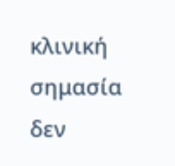κλινική σημασία δεν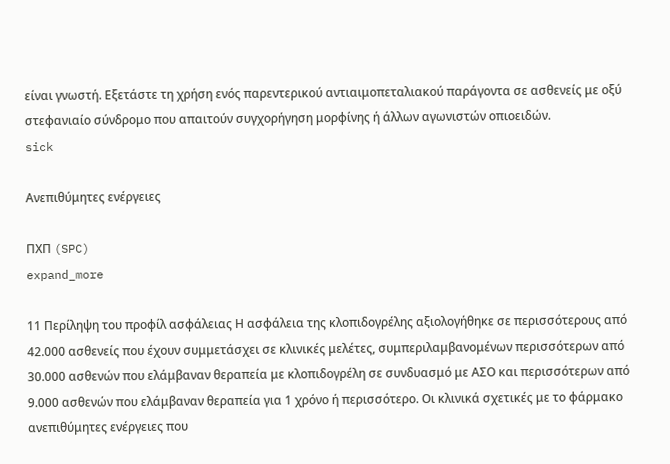είναι γνωστή. Εξετάστε τη χρήση ενός παρεντερικού αντιαιμοπεταλιακού παράγοντα σε ασθενείς με οξύ στεφανιαίο σύνδρομο που απαιτούν συγχορήγηση μορφίνης ή άλλων αγωνιστών οπιοειδών.
sick

Ανεπιθύμητες ενέργειες

ΠΧΠ (SPC)
expand_more

11 Περίληψη του προφίλ ασφάλειας Η ασφάλεια της κλοπιδογρέλης αξιολογήθηκε σε περισσότερους από 42.000 ασθενείς που έχουν συμμετάσχει σε κλινικές μελέτες, συμπεριλαμβανομένων περισσότερων από 30.000 ασθενών που ελάμβαναν θεραπεία με κλοπιδογρέλη σε συνδυασμό με ΑΣΟ και περισσότερων από 9.000 ασθενών που ελάμβαναν θεραπεία για 1 χρόνο ή περισσότερο. Οι κλινικά σχετικές με το φάρμακο ανεπιθύμητες ενέργειες που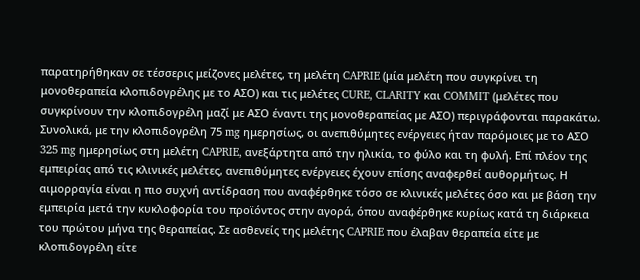παρατηρήθηκαν σε τέσσερις μείζονες μελέτες, τη μελέτη CAPRIE (μία μελέτη που συγκρίνει τη μονοθεραπεία κλοπιδογρέλης με το ΑΣΟ) και τις μελέτες CURE, CLARITY και COMMIT (μελέτες που συγκρίνουν την κλοπιδογρέλη μαζί με ΑΣΟ έναντι της μονοθεραπείας με ΑΣΟ) περιγράφονται παρακάτω. Συνολικά, με την κλοπιδογρέλη 75 mg ημερησίως, οι ανεπιθύμητες ενέργειες ήταν παρόμοιες με το ΑΣΟ 325 mg ημερησίως στη μελέτη CAPRIE, ανεξάρτητα από την ηλικία, το φύλο και τη φυλή. Επί πλέον της εμπειρίας από τις κλινικές μελέτες, ανεπιθύμητες ενέργειες έχουν επίσης αναφερθεί αυθορμήτως. Η αιμορραγία είναι η πιο συχνή αντίδραση που αναφέρθηκε τόσο σε κλινικές μελέτες όσο και με βάση την εμπειρία μετά την κυκλοφορία του προϊόντος στην αγορά, όπου αναφέρθηκε κυρίως κατά τη διάρκεια του πρώτου μήνα της θεραπείας. Σε ασθενείς της μελέτης CAPRIE που έλαβαν θεραπεία είτε με κλοπιδογρέλη είτε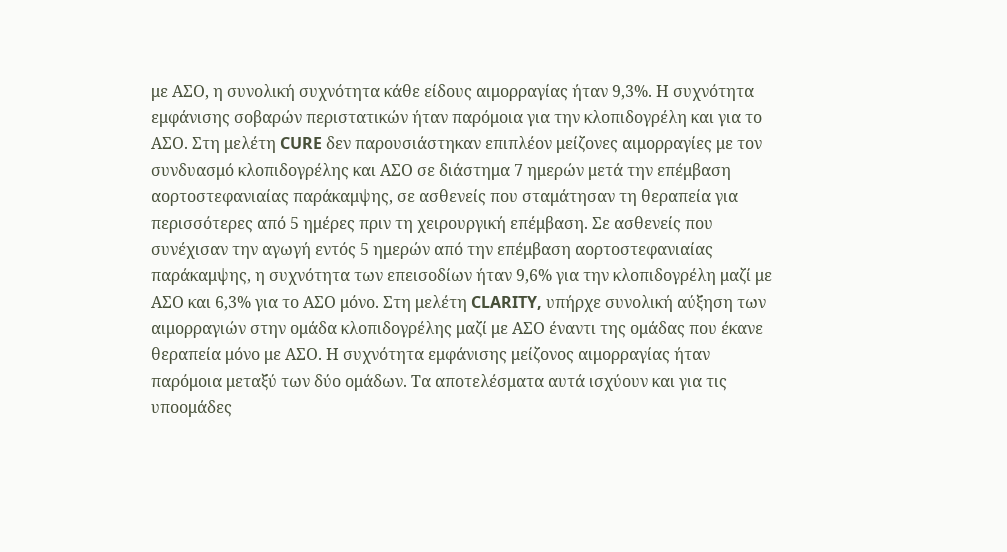με ΑΣΟ, η συνολική συχνότητα κάθε είδους αιμορραγίας ήταν 9,3%. Η συχνότητα εμφάνισης σοβαρών περιστατικών ήταν παρόμοια για την κλοπιδογρέλη και για το ΑΣΟ. Στη μελέτη CURE δεν παρουσιάστηκαν επιπλέον μείζονες αιμορραγίες με τον συνδυασμό κλοπιδογρέλης και ΑΣΟ σε διάστημα 7 ημερών μετά την επέμβαση αορτοστεφανιαίας παράκαμψης, σε ασθενείς που σταμάτησαν τη θεραπεία για περισσότερες από 5 ημέρες πριν τη χειρουργική επέμβαση. Σε ασθενείς που συνέχισαν την αγωγή εντός 5 ημερών από την επέμβαση αορτοστεφανιαίας παράκαμψης, η συχνότητα των επεισοδίων ήταν 9,6% για την κλοπιδογρέλη μαζί με ΑΣΟ και 6,3% για το ΑΣΟ μόνο. Στη μελέτη CLARITY, υπήρχε συνολική αύξηση των αιμορραγιών στην ομάδα κλοπιδογρέλης μαζί με ΑΣΟ έναντι της ομάδας που έκανε θεραπεία μόνο με ΑΣΟ. Η συχνότητα εμφάνισης μείζονος αιμορραγίας ήταν παρόμοια μεταξύ των δύο ομάδων. Τα αποτελέσματα αυτά ισχύουν και για τις υποομάδες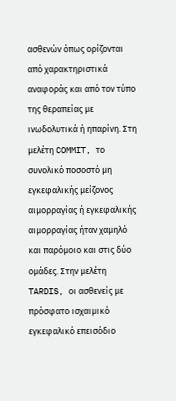ασθενών όπως ορίζονται από χαρακτηριστικά αναφοράς και από τον τύπο της θεραπείας με ινωδολυτικά ή ηπαρίνη. Στη μελέτη COMMIT, το συνολικό ποσοστό μη εγκεφαλικής μείζονος αιμορραγίας ή εγκεφαλικής αιμορραγίας ήταν χαμηλό και παρόμοιο και στις δύο ομάδες. Στην μελέτη TARDIS, οι ασθενείς με πρόσφατο ισχαιμικό εγκεφαλικό επεισόδιο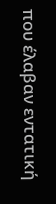που έλαβαν εντατική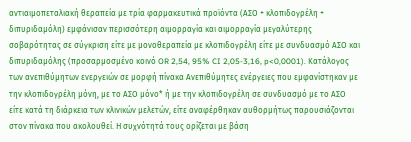αντιαιμοπεταλιακή θεραπεία με τρία φαρμακευτικά προϊόντα (ΑΣΟ + κλοπιδογρέλη + διπυριδαμόλη) εμφάνισαν περισσότερη αιμορραγία και αιμορραγία μεγαλύτερης σοβαρότητας σε σύγκριση είτε με μονοθεραπεία με κλοπιδογρέλη είτε με συνδυασμό ΑΣΟ και διπυριδαμόλης (προσαρμοσμένο κοινό OR 2,54, 95% CI 2,05-3,16, p<0,0001). Κατάλογος των ανεπιθύμητων ενεργειών σε μορφή πίνακα Aνεπιθύμητες ενέργειες που εμφανίστηκαν με την κλοπιδογρέλη μόνη, με το ΑΣΟ μόνο* ή με την κλοπιδογρέλη σε συνδυασμό με το ΑΣΟ είτε κατά τη διάρκεια των κλινικών μελετών, είτε αναφέρθηκαν αυθορμήτως παρουσιάζονται στον πίνακα που ακολουθεί. Η συχνότητά τους ορίζεται με βάση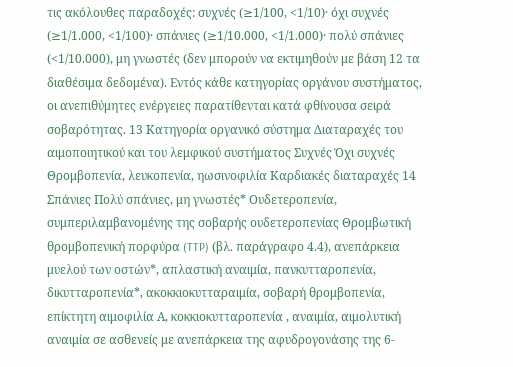τις ακόλουθες παραδοχές: συχνές (≥1/100, <1/10)· όχι συχνές (≥1/1.000, <1/100)· σπάνιες (≥1/10.000, <1/1.000)· πολύ σπάνιες (<1/10.000), μη γνωστές (δεν μπορούν να εκτιμηθούν με βάση 12 τα διαθέσιμα δεδομένα). Εντός κάθε κατηγορίας οργάνου συστήματος, οι ανεπιθύμητες ενέργειες παρατίθενται κατά φθίνουσα σειρά σοβαρότητας. 13 Κατηγορία οργανικό σύστημα Διαταραχές του αιμοποιητικού και του λεμφικού συστήματος Συχνές Όχι συχνές Θρομβοπενία, λευκοπενία, ηωσινοφιλία Καρδιακές διαταραχές 14 Σπάνιες Πολύ σπάνιες, μη γνωστές* Ουδετεροπενία, συμπεριλαμβανομένης της σοβαρής ουδετεροπενίας Θρομβωτική θρομβοπενική πορφύρα (TTP) (βλ. παράγραφο 4.4), ανεπάρκεια μυελού των οστών*, απλαστική αναιμία, πανκυτταροπενία, δικυτταροπενία*, ακοκκιοκυτταραιμία, σοβαρή θρομβοπενία, επίκτητη αιμοφιλία Α, κοκκιοκυτταροπενία , αναιμία, αιμολυτική αναιμία σε ασθενείς με ανεπάρκεια της αφυδρογονάσης της 6-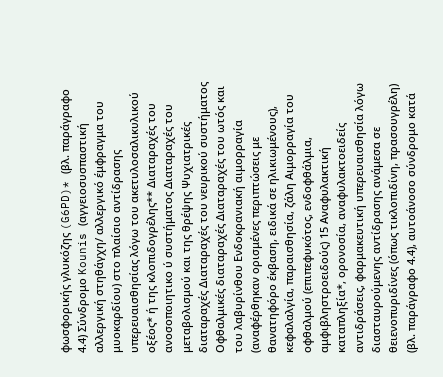φωσφορικής γλυκόζης (G6PD)* (βλ. παράγραφο 4.4) Σύνδρομο Kounis (αγγειοσυσπαστική αλλεργική στηθάγχη/ αλλεργικό έμφραγμα του μυοκαρδίου) στο πλαίσιο αντίδρασης υπερευαισθησίας λόγω του ακετυλοσαλικυλικού οξέος* ή της κλοπιδογρέλης** Διαταραχές του ανοσοποιητικο ύ συστήματος Διαταραχές του μεταβολισμού και της θρέψης Ψυχιατρικές διαταραχές Διαταραχές του νευρικού συστήματος Οφθαλμικές διαταραχές Διαταραχές του ωτός και του λαβυρίνθου Ενδοκρανιακή αιμορραγία (αναφέρθηκαν ορισμένες περιπτώσεις με θανατηφόρο έκβαση, ειδικά σε ηλικιωμένους), κεφαλαλγία, παραισθησία, ζάλη Αιμορραγία του οφθαλμού (επιπεφυκότος, ενδοφθάλμια, αμφιβληστροειδούς) 15 Αναφυλακτική καταπληξία*, ορονοσία, αναφυλακτοειδείς αντιδράσεις, φαρμακευτική υπερευαισθησία λόγω διασταυρούμενης αντίδρασης ανάμεσα σε θειενοπυριδίνες (όπως τικλοπιδίνη, πρασουγρέλη) (βλ. παράγραφο 4.4), αυτοάνοσο σύνδρομο κατά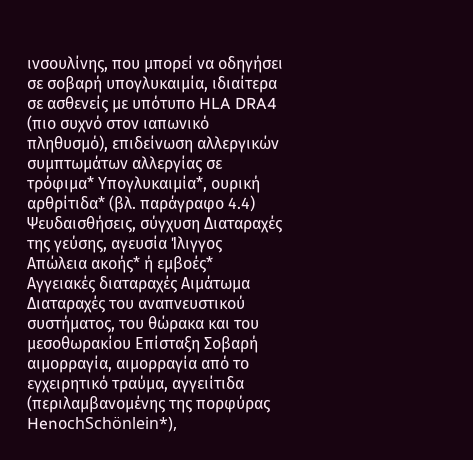ινσουλίνης, που μπορεί να οδηγήσει σε σοβαρή υπογλυκαιμία, ιδιαίτερα σε ασθενείς με υπότυπο HLA DRA4 (πιο συχνό στον ιαπωνικό πληθυσμό), επιδείνωση αλλεργικών συμπτωμάτων αλλεργίας σε τρόφιμα* Υπογλυκαιμία*, ουρική αρθρίτιδα* (βλ. παράγραφο 4.4) Ψευδαισθήσεις, σύγχυση Διαταραχές της γεύσης, αγευσία Ίλιγγος Απώλεια ακοής* ή εμβοές* Αγγειακές διαταραχές Αιμάτωμα Διαταραχές του αναπνευστικού συστήματος, του θώρακα και του μεσοθωρακίου Επίσταξη Σοβαρή αιμορραγία, αιμορραγία από το εγχειρητικό τραύμα, αγγειίτιδα (περιλαμβανομένης της πορφύρας HenοchSchönlein*),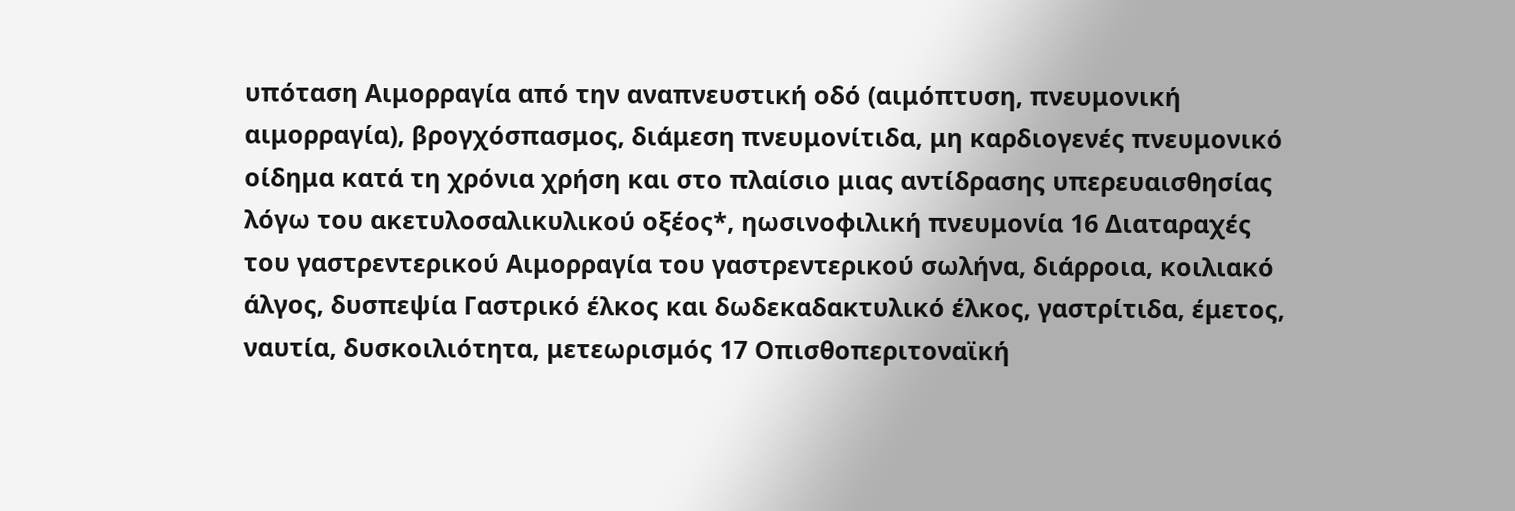υπόταση Αιμορραγία από την αναπνευστική οδό (αιμόπτυση, πνευμονική αιμορραγία), βρογχόσπασμος, διάμεση πνευμονίτιδα, μη καρδιογενές πνευμονικό οίδημα κατά τη χρόνια χρήση και στο πλαίσιο μιας αντίδρασης υπερευαισθησίας λόγω του ακετυλοσαλικυλικού οξέος*, ηωσινοφιλική πνευμονία 16 Διαταραχές του γαστρεντερικού Αιμορραγία του γαστρεντερικού σωλήνα, διάρροια, κοιλιακό άλγος, δυσπεψία Γαστρικό έλκος και δωδεκαδακτυλικό έλκος, γαστρίτιδα, έμετος, ναυτία, δυσκοιλιότητα, μετεωρισμός 17 Οπισθοπεριτοναϊκή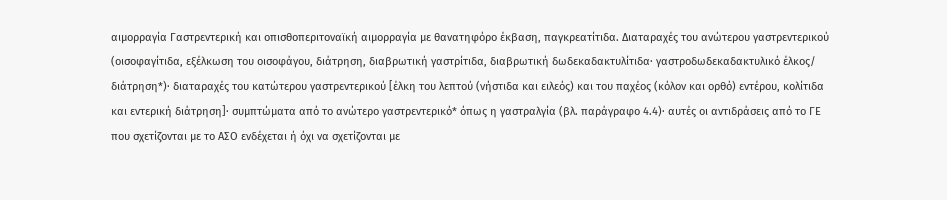αιμορραγία Γαστρεντερική και οπισθοπεριτοναϊκή αιμορραγία με θανατηφόρο έκβαση, παγκρεατίτιδα. Διαταραχές του ανώτερου γαστρεντερικού (οισοφαγίτιδα, εξέλκωση του οισοφάγου, διάτρηση, διαβρωτική γαστρίτιδα, διαβρωτική δωδεκαδακτυλίτιδα· γαστροδωδεκαδακτυλικό έλκος/ διάτρηση*)· διαταραχές του κατώτερου γαστρεντερικού [έλκη του λεπτού (νήστιδα και ειλεός) και του παχέος (κόλον και ορθό) εντέρου, κολίτιδα και εντερική διάτρηση]· συμπτώματα από το ανώτερο γαστρεντερικό* όπως η γαστραλγία (βλ. παράγραφο 4.4)· αυτές οι αντιδράσεις από το ΓΕ που σχετίζονται με το ΑΣΟ ενδέχεται ή όχι να σχετίζονται με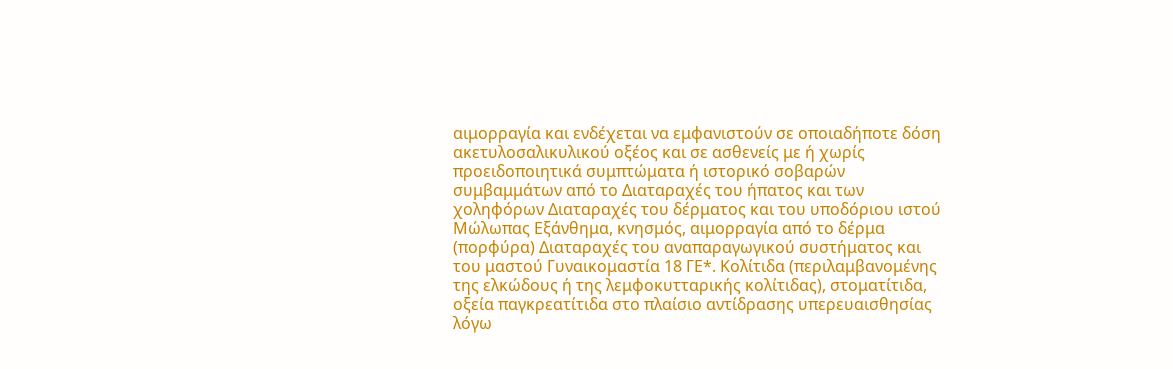αιμορραγία και ενδέχεται να εμφανιστούν σε οποιαδήποτε δόση ακετυλοσαλικυλικού οξέος και σε ασθενείς με ή χωρίς προειδοποιητικά συμπτώματα ή ιστορικό σοβαρών συμβαμμάτων από το Διαταραχές του ήπατος και των χοληφόρων Διαταραχές του δέρματος και του υποδόριου ιστού Μώλωπας Εξάνθημα, κνησμός, αιμορραγία από το δέρμα (πορφύρα) Διαταραχές του αναπαραγωγικού συστήματος και του μαστού Γυναικομαστία 18 ΓΕ*. Κολίτιδα (περιλαμβανομένης της ελκώδους ή της λεμφοκυτταρικής κολίτιδας), στοματίτιδα, οξεία παγκρεατίτιδα στο πλαίσιο αντίδρασης υπερευαισθησίας λόγω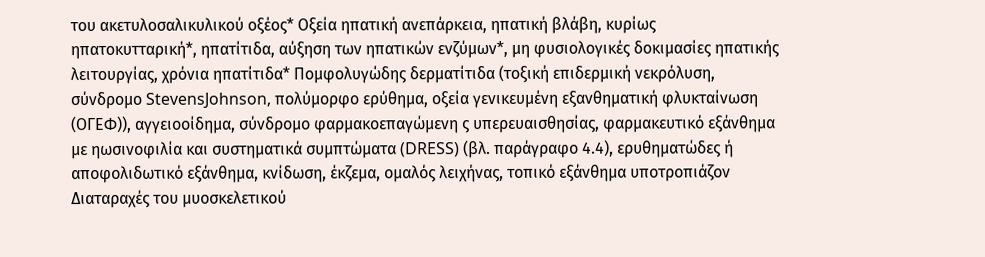του ακετυλοσαλικυλικού οξέος* Οξεία ηπατική ανεπάρκεια, ηπατική βλάβη, κυρίως ηπατοκυτταρική*, ηπατίτιδα, αύξηση των ηπατικών ενζύμων*, μη φυσιολογικές δοκιμασίες ηπατικής λειτουργίας, χρόνια ηπατίτιδα* Πομφολυγώδης δερματίτιδα (τοξική επιδερμική νεκρόλυση, σύνδρομο StevensJohnson, πολύμορφο ερύθημα, οξεία γενικευμένη εξανθηματική φλυκταίνωση (ΟΓΕΦ)), αγγειοοίδημα, σύνδρομο φαρμακοεπαγώμενη ς υπερευαισθησίας, φαρμακευτικό εξάνθημα με ηωσινοφιλία και συστηματικά συμπτώματα (DRESS) (βλ. παράγραφο 4.4), ερυθηματώδες ή αποφολιδωτικό εξάνθημα, κνίδωση, έκζεμα, ομαλός λειχήνας, τοπικό εξάνθημα υποτροπιάζον Διαταραχές του μυοσκελετικού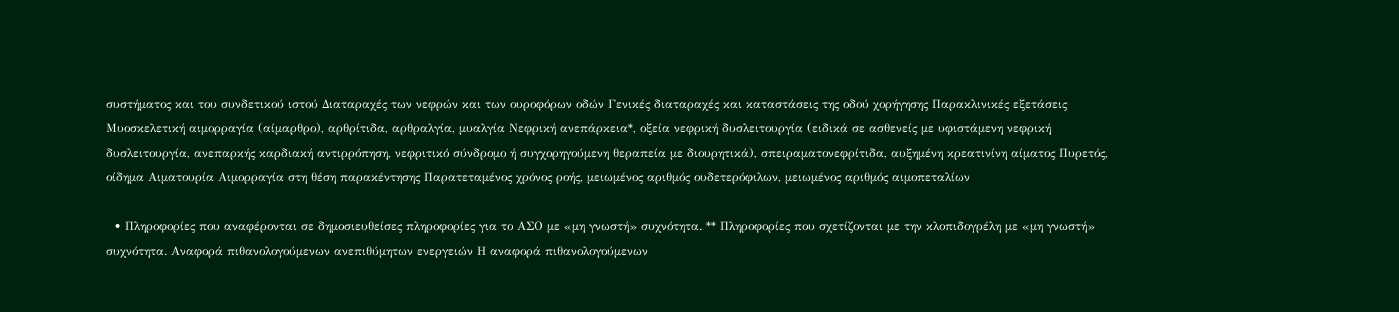συστήματος και του συνδετικού ιστού Διαταραχές των νεφρών και των ουροφόρων οδών Γενικές διαταραχές και καταστάσεις της οδού χορήγησης Παρακλινικές εξετάσεις Μυοσκελετική αιμορραγία (αίμαρθρο), αρθρίτιδα, αρθραλγία, μυαλγία Νεφρική ανεπάρκεια*, οξεία νεφρική δυσλειτουργία (ειδικά σε ασθενείς με υφιστάμενη νεφρική δυσλειτουργία, ανεπαρκής καρδιακή αντιρρόπηση, νεφριτικό σύνδρομο ή συγχορηγούμενη θεραπεία με διουρητικά), σπειραματονεφρίτιδα, αυξημένη κρεατινίνη αίματος Πυρετός, οίδημα Αιματουρία Αιμορραγία στη θέση παρακέντησης Παρατεταμένος χρόνος ροής, μειωμένος αριθμός ουδετερόφιλων, μειωμένος αριθμός αιμοπεταλίων

  • Πληροφορίες που αναφέρονται σε δημοσιευθείσες πληροφορίες για το ΑΣΟ με «μη γνωστή» συχνότητα. ** Πληροφορίες που σχετίζονται με την κλοπιδογρέλη με «μη γνωστή» συχνότητα. Αναφορά πιθανολογούμενων ανεπιθύμητων ενεργειών Η αναφορά πιθανολογούμενων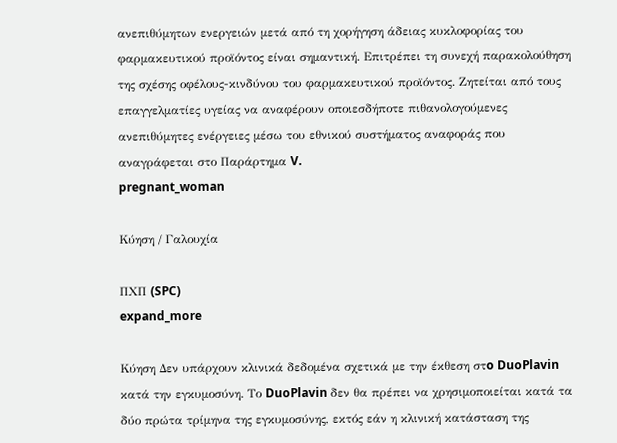ανεπιθύμητων ενεργειών μετά από τη χορήγηση άδειας κυκλοφορίας του φαρμακευτικού προϊόντος είναι σημαντική. Επιτρέπει τη συνεχή παρακολούθηση της σχέσης οφέλους-κινδύνου του φαρμακευτικού προϊόντος. Ζητείται από τους επαγγελματίες υγείας να αναφέρουν οποιεσδήποτε πιθανολογούμενες ανεπιθύμητες ενέργειες μέσω του εθνικού συστήματος αναφοράς που αναγράφεται στο Παράρτημα V.
pregnant_woman

Κύηση / Γαλουχία

ΠΧΠ (SPC)
expand_more

Κύηση Δεν υπάρχουν κλινικά δεδομένα σχετικά με την έκθεση στo DuoPlavin κατά την εγκυμοσύνη. Το DuoPlavin δεν θα πρέπει να χρησιμοποιείται κατά τα δύο πρώτα τρίμηνα της εγκυμοσύνης, εκτός εάν η κλινική κατάσταση της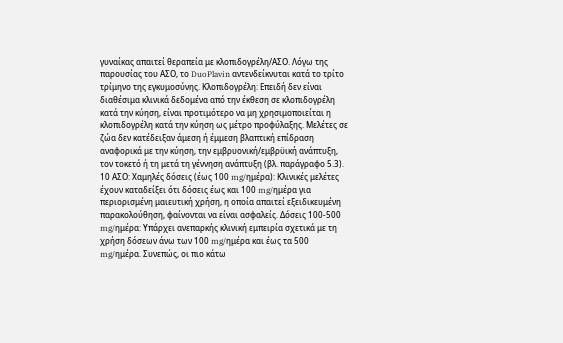γυναίκας απαιτεί θεραπεία με κλοπιδογρέλη/ΑΣΟ. Λόγω της παρουσίας του ΑΣΟ, το DuoPlavin αντενδείκνυται κατά το τρίτο τρίμηνο της εγκυμοσύνης. Κλοπιδογρέλη: Επειδή δεν είναι διαθέσιμα κλινικά δεδομένα από την έκθεση σε κλοπιδογρέλη κατά την κύηση, είναι προτιμότερο να μη χρησιμοποιείται η κλοπιδογρέλη κατά την κύηση ως μέτρο προφύλαξης. Μελέτες σε ζώα δεν κατέδειξαν άμεση ή έμμεση βλαπτική επίδραση αναφορικά με την κύηση, την εμβρυονική/εμβρϋική ανάπτυξη, τον τοκετό ή τη μετά τη γέννηση ανάπτυξη (βλ. παράγραφο 5.3). 10 ΑΣΟ: Χαμηλές δόσεις (έως 100 mg/ημέρα): Κλινικές μελέτες έχουν καταδείξει ότι δόσεις έως και 100 mg/ημέρα για περιορισμένη μαιευτική χρήση, η οποία απαιτεί εξειδικευμένη παρακολούθηση, φαίνονται να είναι ασφαλείς. Δόσεις 100-500 mg/ημέρα: Υπάρχει ανεπαρκής κλινική εμπειρία σχετικά με τη χρήση δόσεων άνω των 100 mg/ημέρα και έως τα 500 mg/ημέρα. Συνεπώς, οι πιο κάτω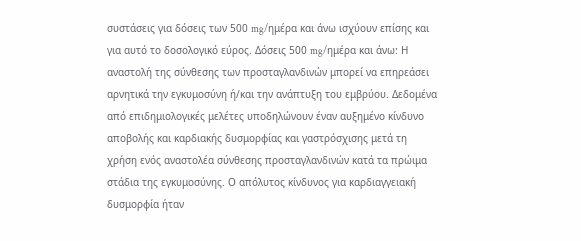συστάσεις για δόσεις των 500 mg/ημέρα και άνω ισχύουν επίσης και για αυτό το δοσολογικό εύρος. Δόσεις 500 mg/ημέρα και άνω: Η αναστολή της σύνθεσης των προσταγλανδινών μπορεί να επηρεάσει αρνητικά την εγκυμοσύνη ή/και την ανάπτυξη του εμβρύου. Δεδομένα από επιδημιολογικές μελέτες υποδηλώνουν έναν αυξημένο κίνδυνο αποβολής και καρδιακής δυσμορφίας και γαστρόσχισης μετά τη χρήση ενός αναστολέα σύνθεσης προσταγλανδινών κατά τα πρώιμα στάδια της εγκυμοσύνης. Ο απόλυτος κίνδυνος για καρδιαγγειακή δυσμορφία ήταν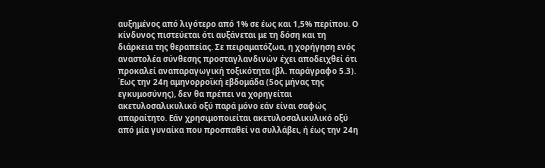αυξημένος από λιγότερο από 1% σε έως και 1,5% περίπου. Ο κίνδυνος πιστεύεται ότι αυξάνεται με τη δόση και τη διάρκεια της θεραπείας. Σε πειραματόζωα, η χορήγηση ενός αναστολέα σύνθεσης προσταγλανδινών έχει αποδειχθεί ότι προκαλεί αναπαραγωγική τοξικότητα (βλ. παράγραφο 5.3). Έως την 24η αμηνορροϊκή εβδομάδα (5ος μήνας της εγκυμοσύνης), δεν θα πρέπει να χορηγείται ακετυλοσαλικυλικό οξύ παρά μόνο εάν είναι σαφώς απαραίτητο. Εάν χρησιμοποιείται ακετυλοσαλικυλικό οξύ από μία γυναίκα που προσπαθεί να συλλάβει, ή έως την 24η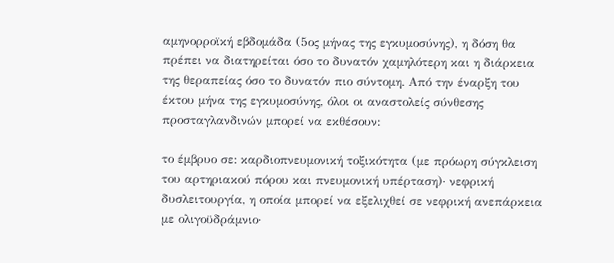αμηνορροϊκή εβδομάδα (5ος μήνας της εγκυμοσύνης), η δόση θα πρέπει να διατηρείται όσο το δυνατόν χαμηλότερη και η διάρκεια της θεραπείας όσο το δυνατόν πιο σύντομη. Από την έναρξη του έκτου μήνα της εγκυμοσύνης, όλοι οι αναστολείς σύνθεσης προσταγλανδινών μπορεί να εκθέσουν:

το έμβρυο σε: καρδιοπνευμονική τοξικότητα (με πρόωρη σύγκλειση του αρτηριακού πόρου και πνευμονική υπέρταση)· νεφρική δυσλειτουργία, η οποία μπορεί να εξελιχθεί σε νεφρική ανεπάρκεια με ολιγοϋδράμνιο·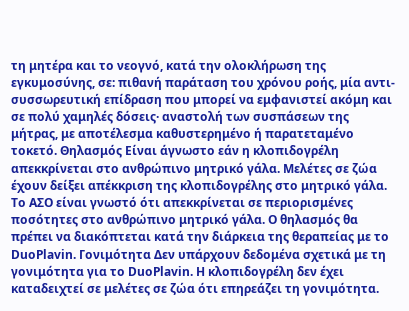τη μητέρα και το νεογνό, κατά την ολοκλήρωση της εγκυμοσύνης, σε: πιθανή παράταση του χρόνου ροής, μία αντι-συσσωρευτική επίδραση που μπορεί να εμφανιστεί ακόμη και σε πολύ χαμηλές δόσεις· αναστολή των συσπάσεων της μήτρας, με αποτέλεσμα καθυστερημένο ή παρατεταμένο τοκετό. Θηλασμός Είναι άγνωστο εάν η κλοπιδογρέλη απεκκρίνεται στο ανθρώπινο μητρικό γάλα. Μελέτες σε ζώα έχουν δείξει απέκκριση της κλοπιδογρέλης στο μητρικό γάλα. Το ΑΣΟ είναι γνωστό ότι απεκκρίνεται σε περιορισμένες ποσότητες στο ανθρώπινο μητρικό γάλα. Ο θηλασμός θα πρέπει να διακόπτεται κατά την διάρκεια της θεραπείας με το DuoPlavin. Γονιμότητα Δεν υπάρχουν δεδομένα σχετικά με τη γονιμότητα για το DuoPlavin. Η κλοπιδογρέλη δεν έχει καταδειχτεί σε μελέτες σε ζώα ότι επηρεάζει τη γονιμότητα.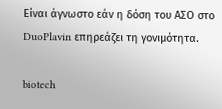Είναι άγνωστο εάν η δόση του ΑΣΟ στο DuoPlavin επηρεάζει τη γονιμότητα.

biotech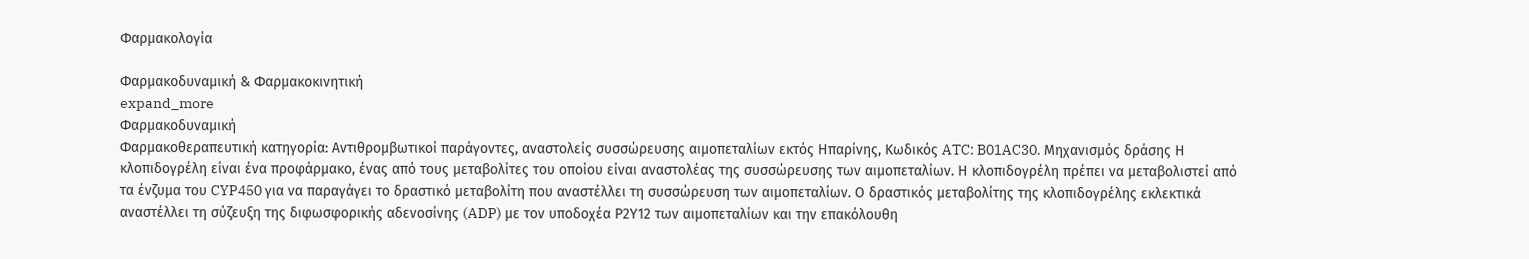Φαρμακολογία

Φαρμακοδυναμική & Φαρμακοκινητική
expand_more
Φαρμακοδυναμική
Φαρμακοθεραπευτική κατηγορία: Αντιθρομβωτικοί παράγοντες, αναστολείς συσσώρευσης αιμοπεταλίων εκτός Hπαρίνης, Kωδικός ATC: B01AC30. Μηχανισμός δράσης Η κλοπιδογρέλη είναι ένα προφάρμακο, ένας από τους μεταβολίτες του οποίου είναι αναστολέας της συσσώρευσης των αιμοπεταλίων. Η κλοπιδογρέλη πρέπει να μεταβολιστεί από τα ένζυμα του CYP450 για να παραγάγει το δραστικό μεταβολίτη που αναστέλλει τη συσσώρευση των αιμοπεταλίων. Ο δραστικός μεταβολίτης της κλοπιδογρέλης εκλεκτικά αναστέλλει τη σύζευξη της διφωσφορικής αδενοσίνης (ADP) με τον υποδοχέα Ρ2Υ12 των αιμοπεταλίων και την επακόλουθη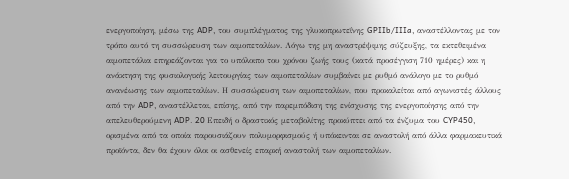ενεργοποίηση, μέσω της ADP, του συμπλέγματος της γλυκοπρωτεΐνης GPIIb/IIIa, αναστέλλοντας με τον τρόπο αυτό τη συσσώρευση των αιμοπεταλίων. Λόγω της μη αναστρέψιμης σύζευξης, τα εκτεθειμένα αιμοπετάλια επηρεάζονται για το υπόλοιπο του χρόνου ζωής τους (κατά προσέγγιση 710 ημέρες) και η ανάκτηση της φυσιολογικής λειτουργίας των αιμοπεταλίων συμβαίνει με ρυθμό ανάλογο με το ρυθμό ανανέωσης των αιμοπεταλίων. Η συσσώρευση των αιμοπεταλίων, που προκαλείται από αγωνιστές άλλους από την ADP, αναστέλλεται, επίσης, από την παρεμπόδιση της ενίσχυσης της ενεργοποίησης από την απελευθερούμενη ADP. 20 Επειδή ο δραστικός μεταβολίτης προκύπτει από τα ένζυμα του CYP450, ορισμένα από τα οποία παρουσιάζουν πολυμορφισμούς ή υπόκεινται σε αναστολή από άλλα φαρμακευτικά προϊόντα, δεν θα έχουν όλοι οι ασθενείς επαρκή αναστολή των αιμοπεταλίων.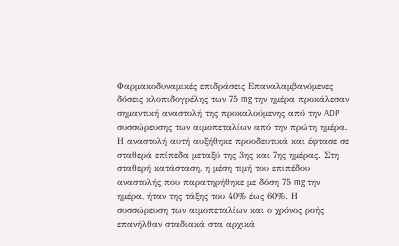Φαρμακοδυναμικές επιδράσεις Επαναλαμβανόμενες δόσεις κλοπιδογρέλης των 75 mg την ημέρα προκάλεσαν σημαντική αναστολή της προκαλούμενης από την ADP συσσώρευσης των αιμοπεταλίων από την πρώτη ημέρα. Η αναστολή αυτή αυξήθηκε προοδευτικά και έφτασε σε σταθερά επίπεδα μεταξύ της 3ης και 7ης ημέρας. Στη σταθερή κατάσταση, η μέση τιμή του επιπέδου αναστολής που παρατηρήθηκε με δόση 75 mg την ημέρα, ήταν της τάξης του 40% έως 60%. Η συσσώρευση των αιμοπεταλίων και ο χρόνος ροής επανήλθαν σταδιακά στα αρχικά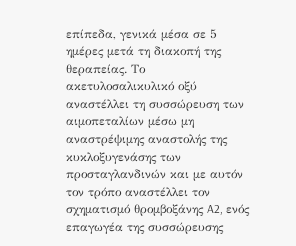επίπεδα, γενικά μέσα σε 5 ημέρες μετά τη διακοπή της θεραπείας. Το ακετυλοσαλικυλικό οξύ αναστέλλει τη συσσώρευση των αιμοπεταλίων μέσω μη αναστρέψιμης αναστολής της κυκλοξυγενάσης των προσταγλανδινών και με αυτόν τον τρόπο αναστέλλει τον σχηματισμό θρομβοξάνης A2, ενός επαγωγέα της συσσώρευσης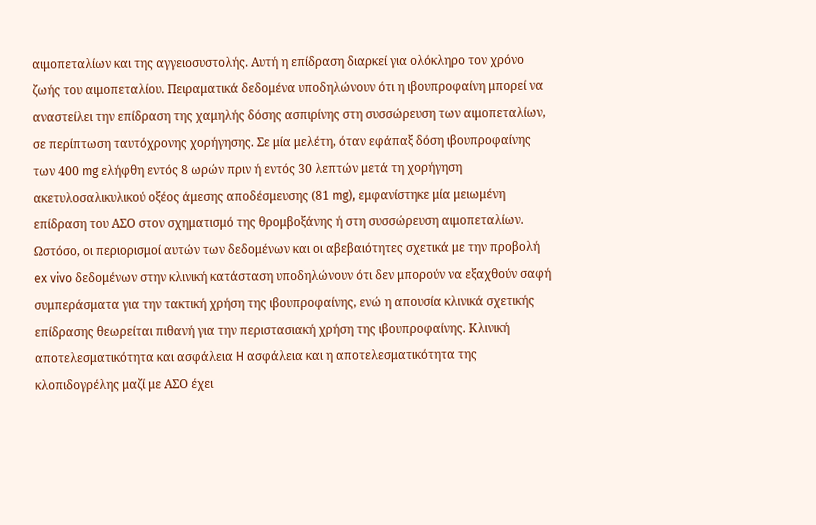αιμοπεταλίων και της αγγειοσυστολής. Αυτή η επίδραση διαρκεί για ολόκληρο τον χρόνο ζωής του αιμοπεταλίου. Πειραματικά δεδομένα υποδηλώνουν ότι η ιβουπροφαίνη μπορεί να αναστείλει την επίδραση της χαμηλής δόσης ασπιρίνης στη συσσώρευση των αιμοπεταλίων, σε περίπτωση ταυτόχρονης χορήγησης. Σε μία μελέτη, όταν εφάπαξ δόση ιβουπροφαίνης των 400 mg ελήφθη εντός 8 ωρών πριν ή εντός 30 λεπτών μετά τη χορήγηση ακετυλοσαλικυλικού οξέος άμεσης αποδέσμευσης (81 mg), εμφανίστηκε μία μειωμένη επίδραση του ΑΣΟ στον σχηματισμό της θρομβοξάνης ή στη συσσώρευση αιμοπεταλίων. Ωστόσο, οι περιορισμοί αυτών των δεδομένων και οι αβεβαιότητες σχετικά με την προβολή ex vivo δεδομένων στην κλινική κατάσταση υποδηλώνουν ότι δεν μπορούν να εξαχθούν σαφή συμπεράσματα για την τακτική χρήση της ιβουπροφαίνης, ενώ η απουσία κλινικά σχετικής επίδρασης θεωρείται πιθανή για την περιστασιακή χρήση της ιβουπροφαίνης. Κλινική αποτελεσματικότητα και ασφάλεια H ασφάλεια και η αποτελεσματικότητα της κλοπιδογρέλης μαζί με ΑΣΟ έχει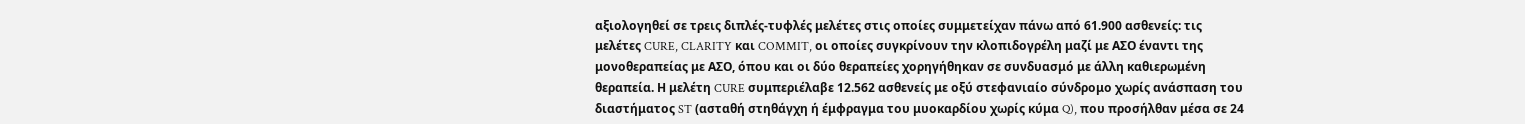αξιολογηθεί σε τρεις διπλές-τυφλές μελέτες στις οποίες συμμετείχαν πάνω από 61.900 ασθενείς: τις μελέτες CURE, CLARITY και COMMIT, οι οποίες συγκρίνουν την κλοπιδογρέλη μαζί με ΑΣΟ έναντι της μονοθεραπείας με ΑΣΟ, όπου και οι δύο θεραπείες χορηγήθηκαν σε συνδυασμό με άλλη καθιερωμένη θεραπεία. Η μελέτη CURE συμπεριέλαβε 12.562 ασθενείς με οξύ στεφανιαίο σύνδρομο χωρίς ανάσπαση του διαστήματος ST (ασταθή στηθάγχη ή έμφραγμα του μυοκαρδίου χωρίς κύμα Q), που προσήλθαν μέσα σε 24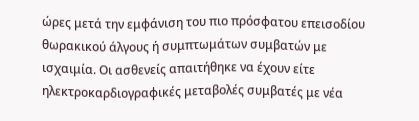ώρες μετά την εμφάνιση του πιο πρόσφατου επεισοδίου θωρακικού άλγους ή συμπτωμάτων συμβατών με ισχαιμία. Οι ασθενείς απαιτήθηκε να έχουν είτε ηλεκτροκαρδιογραφικές μεταβολές συμβατές με νέα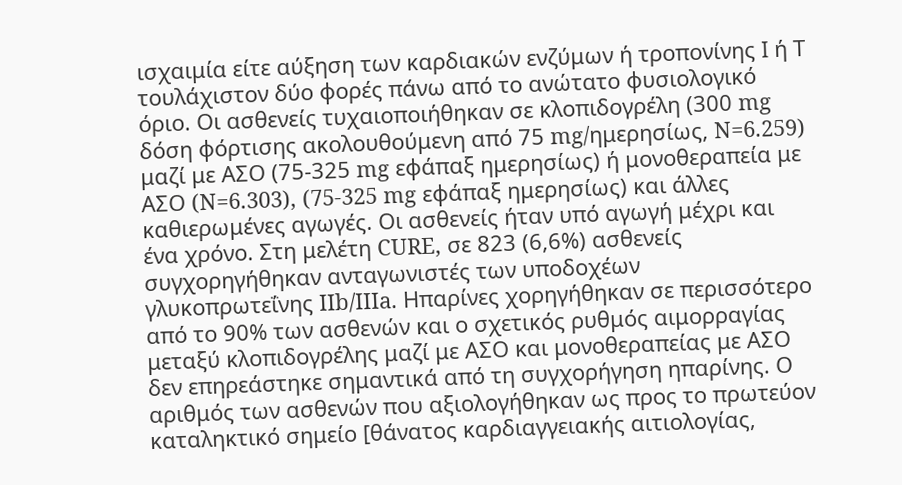ισχαιμία είτε αύξηση των καρδιακών ενζύμων ή τροπονίνης Ι ή Τ τουλάχιστον δύο φορές πάνω από το ανώτατο φυσιολογικό όριο. Οι ασθενείς τυχαιοποιήθηκαν σε κλοπιδογρέλη (300 mg δόση φόρτισης ακολουθούμενη από 75 mg/ημερησίως, N=6.259) μαζί με ΑΣΟ (75-325 mg εφάπαξ ημερησίως) ή μονοθεραπεία με ΑΣΟ (N=6.303), (75-325 mg εφάπαξ ημερησίως) και άλλες καθιερωμένες αγωγές. Οι ασθενείς ήταν υπό αγωγή μέχρι και ένα χρόνο. Στη μελέτη CURE, σε 823 (6,6%) ασθενείς συγχορηγήθηκαν ανταγωνιστές των υποδοχέων γλυκοπρωτεΐνης IIb/IIIa. Ηπαρίνες χορηγήθηκαν σε περισσότερο από το 90% των ασθενών και ο σχετικός ρυθμός αιμορραγίας μεταξύ κλοπιδογρέλης μαζί με ΑΣΟ και μονοθεραπείας με ΑΣΟ δεν επηρεάστηκε σημαντικά από τη συγχορήγηση ηπαρίνης. Ο αριθμός των ασθενών που αξιολογήθηκαν ως προς το πρωτεύον καταληκτικό σημείο [θάνατος καρδιαγγειακής αιτιολογίας,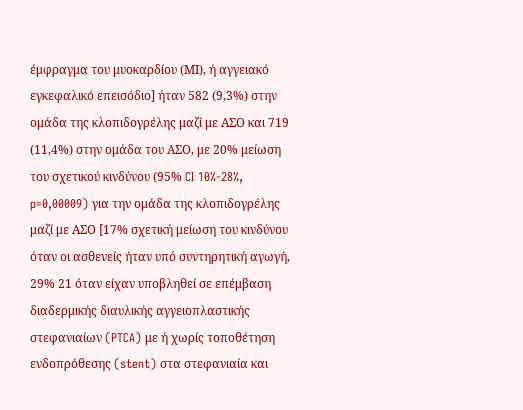έμφραγμα του μυοκαρδίου (ΜΙ), ή αγγειακό εγκεφαλικό επεισόδιο] ήταν 582 (9,3%) στην ομάδα της κλοπιδογρέλης μαζί με ΑΣΟ και 719 (11,4%) στην ομάδα του ΑΣΟ, με 20% μείωση του σχετικού κινδύνου (95% CI 10%-28%, p=0,00009) για την ομάδα της κλοπιδογρέλης μαζί με ΑΣΟ [17% σχετική μείωση του κινδύνου όταν οι ασθενείς ήταν υπό συντηρητική αγωγή, 29% 21 όταν είχαν υποβληθεί σε επέμβαση διαδερμικής διαυλικής αγγειοπλαστικής στεφανιαίων (PTCA) με ή χωρίς τοποθέτηση ενδοπρόθεσης (stent) στα στεφανιαία και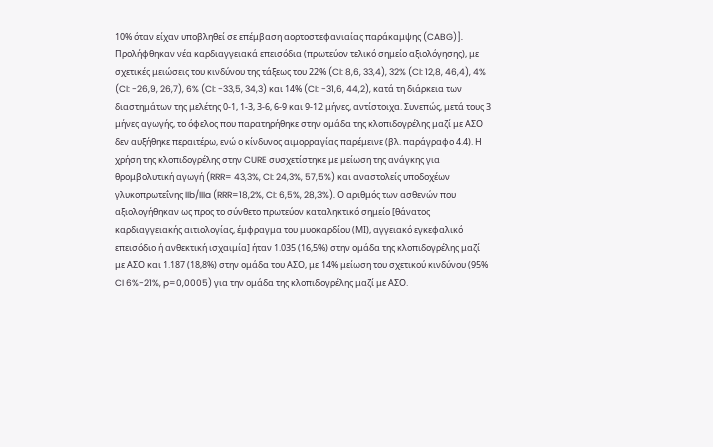10% όταν είχαν υποβληθεί σε επέμβαση αορτοστεφανιαίας παράκαμψης (CABG)]. Προλήφθηκαν νέα καρδιαγγειακά επεισόδια (πρωτεύον τελικό σημείο αξιολόγησης), με σχετικές μειώσεις του κινδύνου της τάξεως του 22% (CI: 8,6, 33,4), 32% (CI: 12,8, 46,4), 4% (CI: -26,9, 26,7), 6% (CI: -33,5, 34,3) και 14% (CI: -31,6, 44,2), κατά τη διάρκεια των διαστημάτων της μελέτης 0-1, 1-3, 3-6, 6-9 και 9-12 μήνες, αντίστοιχα. Συνεπώς, μετά τους 3 μήνες αγωγής, το όφελος που παρατηρήθηκε στην ομάδα της κλοπιδογρέλης μαζί με ΑΣΟ δεν αυξήθηκε περαιτέρω, ενώ ο κίνδυνος αιμορραγίας παρέμεινε (βλ. παράγραφο 4.4). Η χρήση της κλοπιδογρέλης στην CURE συσχετίστηκε με μείωση της ανάγκης για θρομβολυτική αγωγή (RRR= 43,3%, CI: 24,3%, 57,5%) και αναστολείς υποδοχέων γλυκοπρωτεΐνης IIb/IIIa (RRR=18,2%, CI: 6,5%, 28,3%). Ο αριθμός των ασθενών που αξιολογήθηκαν ως προς το σύνθετο πρωτεύον καταληκτικό σημείο [θάνατος καρδιαγγειακής αιτιολογίας, έμφραγμα του μυοκαρδίου (ΜΙ), αγγειακό εγκεφαλικό επεισόδιο ή ανθεκτική ισχαιμία] ήταν 1.035 (16,5%) στην ομάδα της κλοπιδογρέλης μαζί με ΑΣΟ και 1.187 (18,8%) στην ομάδα του ΑΣΟ, με 14% μείωση του σχετικού κινδύνου (95% CI 6%-21%, p=0,0005) για την ομάδα της κλοπιδογρέλης μαζί με ΑΣΟ.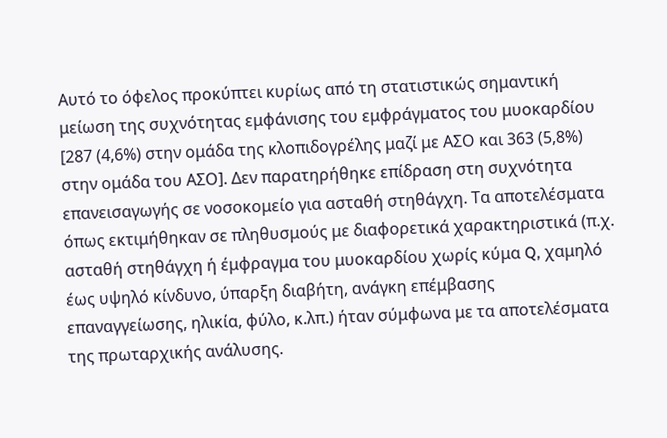Αυτό το όφελος προκύπτει κυρίως από τη στατιστικώς σημαντική μείωση της συχνότητας εμφάνισης του εμφράγματος του μυοκαρδίου [287 (4,6%) στην ομάδα της κλοπιδογρέλης μαζί με ΑΣΟ και 363 (5,8%) στην ομάδα του ΑΣΟ]. Δεν παρατηρήθηκε επίδραση στη συχνότητα επανεισαγωγής σε νοσοκομείο για ασταθή στηθάγχη. Τα αποτελέσματα όπως εκτιμήθηκαν σε πληθυσμούς με διαφορετικά χαρακτηριστικά (π.χ. ασταθή στηθάγχη ή έμφραγμα του μυοκαρδίου χωρίς κύμα Q, χαμηλό έως υψηλό κίνδυνο, ύπαρξη διαβήτη, ανάγκη επέμβασης επαναγγείωσης, ηλικία, φύλο, κ.λπ.) ήταν σύμφωνα με τα αποτελέσματα της πρωταρχικής ανάλυσης.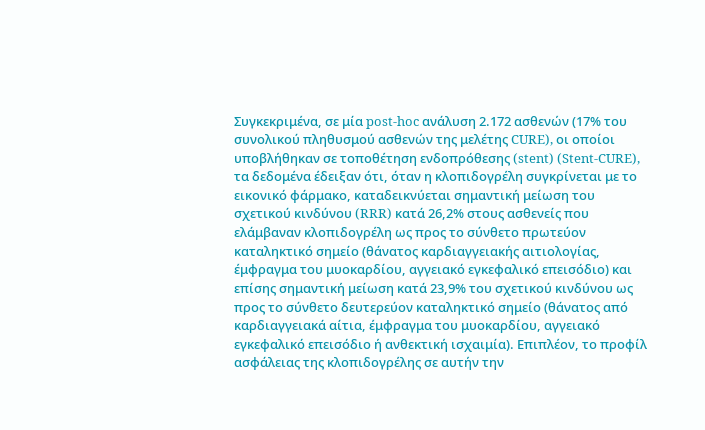Συγκεκριμένα, σε μία post-hoc ανάλυση 2.172 ασθενών (17% του συνολικού πληθυσμού ασθενών της μελέτης CURE), οι οποίοι υποβλήθηκαν σε τοποθέτηση ενδοπρόθεσης (stent) (Stent-CURE), τα δεδομένα έδειξαν ότι, όταν η κλοπιδογρέλη συγκρίνεται με το εικονικό φάρμακο, καταδεικνύεται σημαντική μείωση του σχετικού κινδύνου (RRR) κατά 26,2% στους ασθενείς που ελάμβαναν κλοπιδογρέλη ως προς το σύνθετο πρωτεύον καταληκτικό σημείο (θάνατος καρδιαγγειακής αιτιολογίας, έμφραγμα του μυοκαρδίου, αγγειακό εγκεφαλικό επεισόδιο) και επίσης σημαντική μείωση κατά 23,9% του σχετικού κινδύνου ως προς το σύνθετο δευτερεύον καταληκτικό σημείο (θάνατος από καρδιαγγειακά αίτια, έμφραγμα του μυοκαρδίου, αγγειακό εγκεφαλικό επεισόδιο ή ανθεκτική ισχαιμία). Επιπλέον, το προφίλ ασφάλειας της κλοπιδογρέλης σε αυτήν την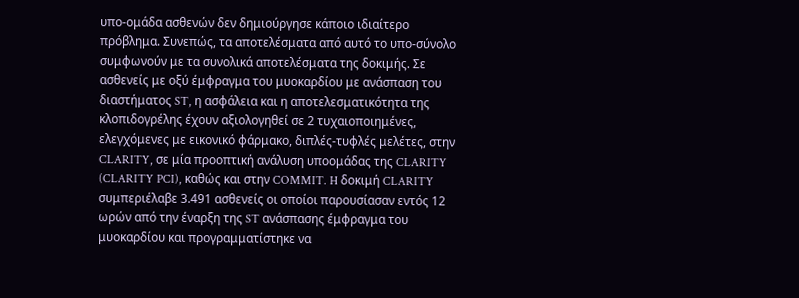υπο-ομάδα ασθενών δεν δημιούργησε κάποιο ιδιαίτερο πρόβλημα. Συνεπώς, τα αποτελέσματα από αυτό το υπο-σύνολο συμφωνούν με τα συνολικά αποτελέσματα της δοκιμής. Σε ασθενείς με οξύ έμφραγμα του μυοκαρδίου με ανάσπαση του διαστήματος ST, η ασφάλεια και η αποτελεσματικότητα της κλοπιδογρέλης έχουν αξιολογηθεί σε 2 τυχαιοποιημένες, ελεγχόμενες με εικονικό φάρμακο, διπλές-τυφλές μελέτες, στην CLARITY, σε μία προοπτική ανάλυση υποομάδας της CLARITY (CLARITY PCI), καθώς και στην COMMIT. H δοκιμή CLARITY συμπεριέλαβε 3.491 ασθενείς οι οποίοι παρουσίασαν εντός 12 ωρών από την έναρξη της ST ανάσπασης έμφραγμα του μυοκαρδίου και προγραμματίστηκε να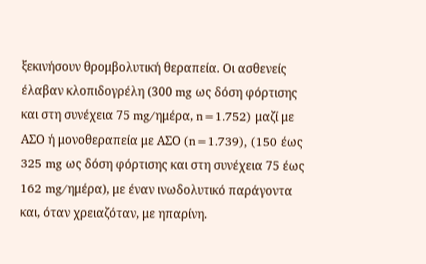ξεκινήσουν θρομβολυτική θεραπεία. Οι ασθενείς έλαβαν κλοπιδογρέλη (300 mg ως δόση φόρτισης και στη συνέχεια 75 mg/ημέρα, n=1.752) μαζί με ΑΣΟ ή μονοθεραπεία με ΑΣΟ (n=1.739), (150 έως 325 mg ως δόση φόρτισης και στη συνέχεια 75 έως 162 mg/ημέρα), με έναν ινωδολυτικό παράγοντα και, όταν χρειαζόταν, με ηπαρίνη.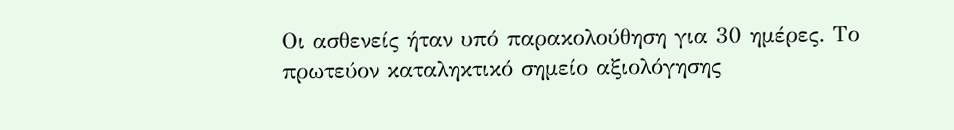Οι ασθενείς ήταν υπό παρακολούθηση για 30 ημέρες. Το πρωτεύον καταληκτικό σημείο αξιολόγησης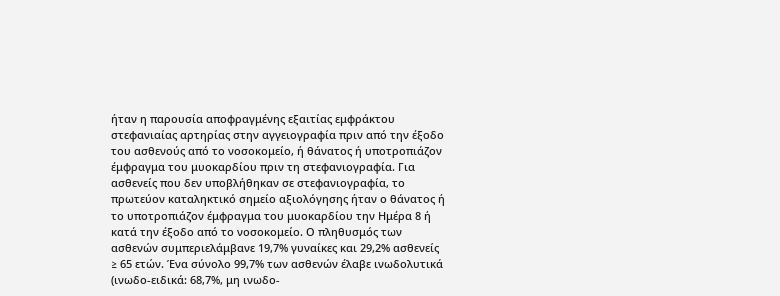ήταν η παρουσία αποφραγμένης εξαιτίας εμφράκτου στεφανιαίας αρτηρίας στην αγγειογραφία πριν από την έξοδο του ασθενούς από το νοσοκομείο, ή θάνατος ή υποτροπιάζoν έμφραγμα του μυοκαρδίου πριν τη στεφανιογραφία. Για ασθενείς που δεν υποβλήθηκαν σε στεφανιογραφία, το πρωτεύον καταληκτικό σημείο αξιολόγησης ήταν ο θάνατος ή το υποτροπιάζoν έμφραγμα του μυοκαρδίου την Ημέρα 8 ή κατά την έξοδο από το νοσοκομείο. Ο πληθυσμός των ασθενών συμπεριελάμβανε 19,7% γυναίκες και 29,2% ασθενείς ≥ 65 ετών. Ένα σύνολο 99,7% των ασθενών έλαβε ινωδολυτικά (ινωδο-ειδικά: 68,7%, μη ινωδο-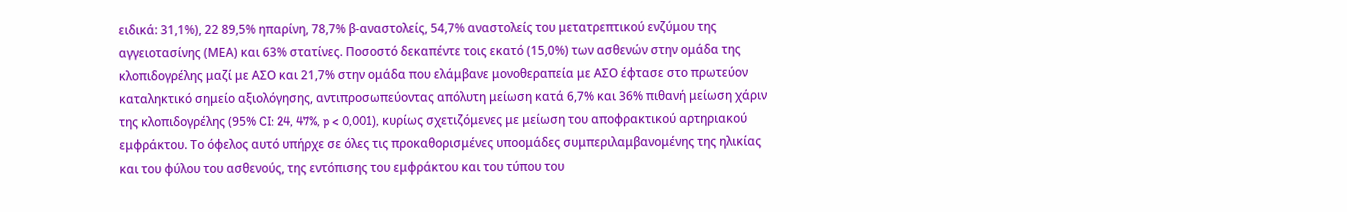ειδικά: 31,1%), 22 89,5% ηπαρίνη, 78,7% β-αναστολείς, 54,7% αναστολείς του μετατρεπτικού ενζύμου της αγγειοτασίνης (ΜΕΑ) και 63% στατίνες. Ποσοστό δεκαπέντε τοις εκατό (15,0%) των ασθενών στην ομάδα της κλοπιδογρέλης μαζί με ΑΣΟ και 21,7% στην ομάδα που ελάμβανε μονοθεραπεία με ΑΣΟ έφτασε στο πρωτεύον καταληκτικό σημείο αξιολόγησης, αντιπροσωπεύοντας απόλυτη μείωση κατά 6,7% και 36% πιθανή μείωση χάριν της κλοπιδογρέλης (95% CI: 24, 47%, p < 0,001), κυρίως σχετιζόμενες με μείωση του αποφρακτικού αρτηριακού εμφράκτου. Το όφελος αυτό υπήρχε σε όλες τις προκαθορισμένες υποομάδες συμπεριλαμβανομένης της ηλικίας και του φύλου του ασθενούς, της εντόπισης του εμφράκτου και του τύπου του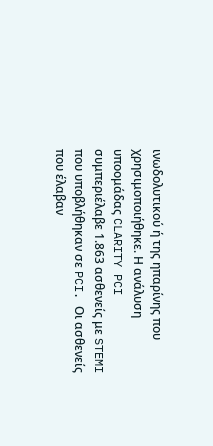ινωδολυτικού ή της ηπαρίνης που χρησιμοποιήθηκε. Η ανάλυση υποομάδας CLARITY PCI συμπεριέλαβε 1.863 ασθενείς με STEMI που υποβλήθηκαν σε PCI. Οι ασθενείς που έλαβαν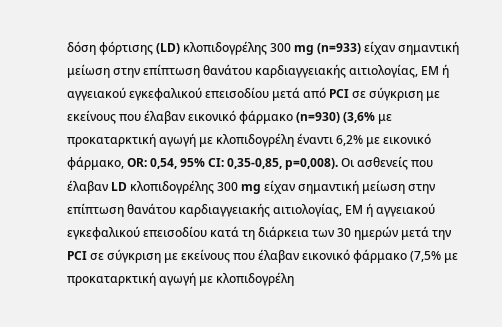δόση φόρτισης (LD) κλοπιδογρέλης 300 mg (n=933) είχαν σημαντική μείωση στην επίπτωση θανάτου καρδιαγγειακής αιτιολογίας, ΕΜ ή αγγειακού εγκεφαλικού επεισοδίου μετά από PCI σε σύγκριση με εκείνους που έλαβαν εικονικό φάρμακο (n=930) (3,6% με προκαταρκτική αγωγή με κλοπιδογρέλη έναντι 6,2% με εικονικό φάρμακο, OR: 0,54, 95% CI: 0,35-0,85, p=0,008). Οι ασθενείς που έλαβαν LD κλοπιδογρέλης 300 mg είχαν σημαντική μείωση στην επίπτωση θανάτου καρδιαγγειακής αιτιολογίας, ΕΜ ή αγγειακού εγκεφαλικού επεισοδίου κατά τη διάρκεια των 30 ημερών μετά την PCI σε σύγκριση με εκείνους που έλαβαν εικονικό φάρμακο (7,5% με προκαταρκτική αγωγή με κλοπιδογρέλη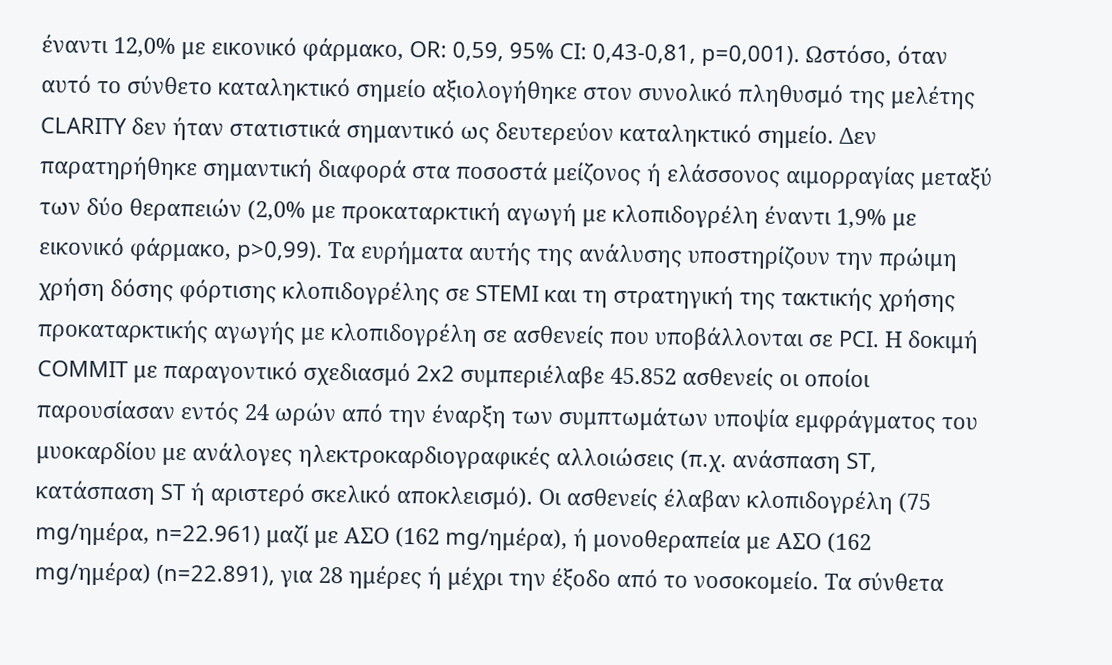έναντι 12,0% με εικονικό φάρμακο, OR: 0,59, 95% CI: 0,43-0,81, p=0,001). Ωστόσο, όταν αυτό το σύνθετο καταληκτικό σημείο αξιολογήθηκε στον συνολικό πληθυσμό της μελέτης CLARITY δεν ήταν στατιστικά σημαντικό ως δευτερεύον καταληκτικό σημείο. Δεν παρατηρήθηκε σημαντική διαφορά στα ποσοστά μείζονος ή ελάσσονος αιμορραγίας μεταξύ των δύο θεραπειών (2,0% με προκαταρκτική αγωγή με κλοπιδογρέλη έναντι 1,9% με εικονικό φάρμακο, p>0,99). Τα ευρήματα αυτής της ανάλυσης υποστηρίζουν την πρώιμη χρήση δόσης φόρτισης κλοπιδογρέλης σε STEMI και τη στρατηγική της τακτικής χρήσης προκαταρκτικής αγωγής με κλοπιδογρέλη σε ασθενείς που υποβάλλονται σε PCI. Η δοκιμή COMMIT με παραγοντικό σχεδιασμό 2x2 συμπεριέλαβε 45.852 ασθενείς οι οποίοι παρουσίασαν εντός 24 ωρών από την έναρξη των συμπτωμάτων υποψία εμφράγματος του μυοκαρδίου με ανάλογες ηλεκτροκαρδιογραφικές αλλοιώσεις (π.χ. ανάσπαση ST, κατάσπαση ST ή αριστερό σκελικό αποκλεισμό). Oι ασθενείς έλαβαν κλοπιδογρέλη (75 mg/ημέρα, n=22.961) μαζί με ΑΣΟ (162 mg/ημέρα), ή μονοθεραπεία με ΑΣΟ (162 mg/ημέρα) (n=22.891), για 28 ημέρες ή μέχρι την έξοδο από το νοσοκομείο. Τα σύνθετα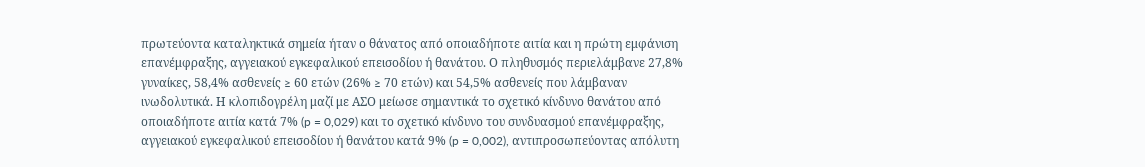πρωτεύοντα καταληκτικά σημεία ήταν ο θάνατος από οποιαδήποτε αιτία και η πρώτη εμφάνιση επανέμφραξης, αγγειακού εγκεφαλικού επεισοδίου ή θανάτου. Ο πληθυσμός περιελάμβανε 27,8% γυναίκες, 58,4% ασθενείς ≥ 60 ετών (26% ≥ 70 ετών) και 54,5% ασθενείς που λάμβαναν ινωδολυτικά. Η κλοπιδογρέλη μαζί με ΑΣΟ μείωσε σημαντικά το σχετικό κίνδυνο θανάτου από οποιαδήποτε αιτία κατά 7% (p = 0,029) και το σχετικό κίνδυνο του συνδυασμού επανέμφραξης, αγγειακού εγκεφαλικού επεισοδίου ή θανάτου κατά 9% (p = 0,002), αντιπροσωπεύοντας απόλυτη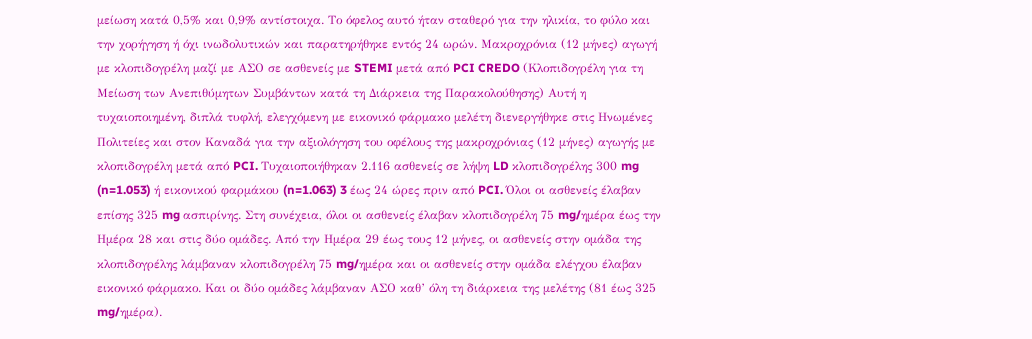μείωση κατά 0,5% και 0,9% αντίστοιχα. Το όφελος αυτό ήταν σταθερό για την ηλικία, το φύλο και την χορήγηση ή όχι ινωδολυτικών και παρατηρήθηκε εντός 24 ωρών. Μακροχρόνια (12 μήνες) αγωγή με κλοπιδογρέλη μαζί με ΑΣΟ σε ασθενείς με STEMI μετά από PCI CREDO (Κλοπιδογρέλη για τη Μείωση των Ανεπιθύμητων Συμβάντων κατά τη Διάρκεια της Παρακολούθησης) Αυτή η τυχαιοποιημένη, διπλά τυφλή, ελεγχόμενη με εικονικό φάρμακο μελέτη διενεργήθηκε στις Ηνωμένες Πολιτείες και στον Καναδά για την αξιολόγηση του οφέλους της μακροχρόνιας (12 μήνες) αγωγής με κλοπιδογρέλη μετά από PCI. Τυχαιοποιήθηκαν 2.116 ασθενείς σε λήψη LD κλοπιδογρέλης 300 mg (n=1.053) ή εικονικού φαρμάκου (n=1.063) 3 έως 24 ώρες πριν από PCI. Όλοι οι ασθενείς έλαβαν επίσης 325 mg ασπιρίνης. Στη συνέχεια, όλοι οι ασθενείς έλαβαν κλοπιδογρέλη 75 mg/ημέρα έως την Ημέρα 28 και στις δύο ομάδες. Από την Ημέρα 29 έως τους 12 μήνες, οι ασθενείς στην ομάδα της κλοπιδογρέλης λάμβαναν κλοπιδογρέλη 75 mg/ημέρα και οι ασθενείς στην ομάδα ελέγχου έλαβαν εικονικό φάρμακο. Και οι δύο ομάδες λάμβαναν ΑΣΟ καθ’ όλη τη διάρκεια της μελέτης (81 έως 325 mg/ημέρα).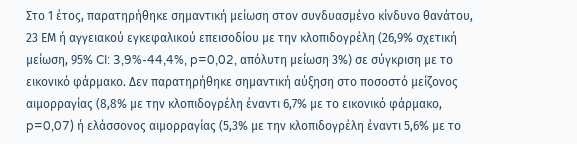Στο 1 έτος, παρατηρήθηκε σημαντική μείωση στον συνδυασμένο κίνδυνο θανάτου, 23 ΕΜ ή αγγειακού εγκεφαλικού επεισοδίου με την κλοπιδογρέλη (26,9% σχετική μείωση, 95% CI: 3,9%-44,4%, p=0,02, απόλυτη μείωση 3%) σε σύγκριση με το εικονικό φάρμακο. Δεν παρατηρήθηκε σημαντική αύξηση στο ποσοστό μείζονος αιμορραγίας (8,8% με την κλοπιδογρέλη έναντι 6,7% με το εικονικό φάρμακο, p=0,07) ή ελάσσονος αιμορραγίας (5,3% με την κλοπιδογρέλη έναντι 5,6% με το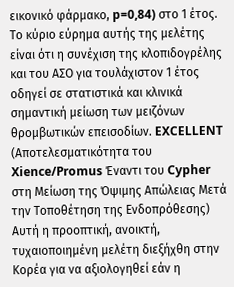εικονικό φάρμακο, p=0,84) στο 1 έτος. Το κύριο εύρημα αυτής της μελέτης είναι ότι η συνέχιση της κλοπιδογρέλης και του ΑΣΟ για τουλάχιστον 1 έτος οδηγεί σε στατιστικά και κλινικά σημαντική μείωση των μειζόνων θρομβωτικών επεισοδίων. EXCELLENT (Αποτελεσματικότητα του Xience/Promus Έναντι του Cypher στη Μείωση της Όψιμης Απώλειας Μετά την Τοποθέτηση της Ενδοπρόθεσης) Αυτή η προοπτική, ανοικτή, τυχαιοποιημένη μελέτη διεξήχθη στην Κορέα για να αξιολογηθεί εάν η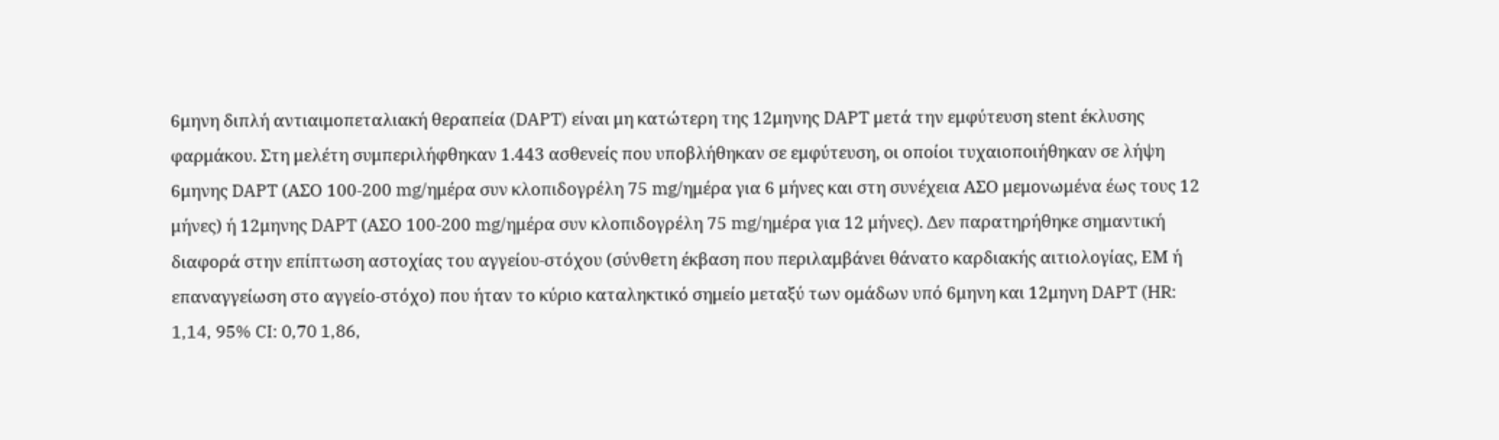6μηνη διπλή αντιαιμοπεταλιακή θεραπεία (DAPT) είναι μη κατώτερη της 12μηνης DAPT μετά την εμφύτευση stent έκλυσης φαρμάκου. Στη μελέτη συμπεριλήφθηκαν 1.443 ασθενείς που υποβλήθηκαν σε εμφύτευση, οι οποίοι τυχαιοποιήθηκαν σε λήψη 6μηνης DAPT (ΑΣΟ 100-200 mg/ημέρα συν κλοπιδογρέλη 75 mg/ημέρα για 6 μήνες και στη συνέχεια ΑΣΟ μεμονωμένα έως τους 12 μήνες) ή 12μηνης DAPT (ΑΣΟ 100-200 mg/ημέρα συν κλοπιδογρέλη 75 mg/ημέρα για 12 μήνες). Δεν παρατηρήθηκε σημαντική διαφορά στην επίπτωση αστοχίας του αγγείου-στόχου (σύνθετη έκβαση που περιλαμβάνει θάνατο καρδιακής αιτιολογίας, ΕΜ ή επαναγγείωση στο αγγείο-στόχο) που ήταν το κύριο καταληκτικό σημείο μεταξύ των ομάδων υπό 6μηνη και 12μηνη DAPT (HR: 1,14, 95% CI: 0,70 1,86,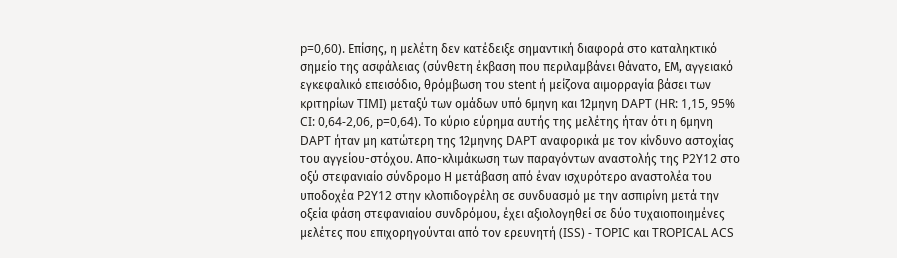p=0,60). Επίσης, η μελέτη δεν κατέδειξε σημαντική διαφορά στο καταληκτικό σημείο της ασφάλειας (σύνθετη έκβαση που περιλαμβάνει θάνατο, ΕΜ, αγγειακό εγκεφαλικό επεισόδιο, θρόμβωση του stent ή μείζονα αιμορραγία βάσει των κριτηρίων TIMI) μεταξύ των ομάδων υπό 6μηνη και 12μηνη DAPT (HR: 1,15, 95% CI: 0,64-2,06, p=0,64). Το κύριο εύρημα αυτής της μελέτης ήταν ότι η 6μηνη DAPT ήταν μη κατώτερη της 12μηνης DAPT αναφορικά με τον κίνδυνο αστοχίας του αγγείου-στόχου. Απο-κλιμάκωση των παραγόντων αναστολής της P2Y12 στο οξύ στεφανιαίο σύνδρομο Η μετάβαση από έναν ισχυρότερο αναστολέα του υποδοχέα P2Y12 στην κλοπιδογρέλη σε συνδυασμό με την ασπιρίνη μετά την οξεία φάση στεφανιαίου συνδρόμου, έχει αξιολογηθεί σε δύο τυχαιοποιημένες μελέτες που επιχορηγούνται από τον ερευνητή (ISS) - TOPIC και TROPICAL ACS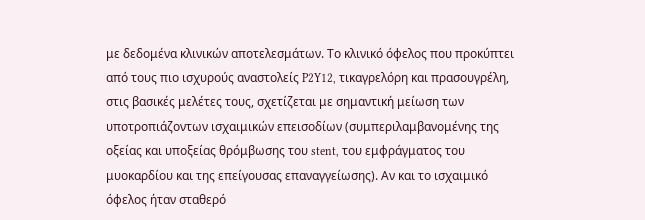με δεδομένα κλινικών αποτελεσμάτων. Το κλινικό όφελος που προκύπτει από τους πιο ισχυρούς αναστολείς P2Y12, τικαγρελόρη και πρασουγρέλη, στις βασικές μελέτες τους, σχετίζεται με σημαντική μείωση των υποτροπιάζοντων ισχαιμικών επεισοδίων (συμπεριλαμβανομένης της οξείας και υποξείας θρόμβωσης του stent, του εμφράγματος του μυοκαρδίου και της επείγουσας επαναγγείωσης). Αν και το ισχαιμικό όφελος ήταν σταθερό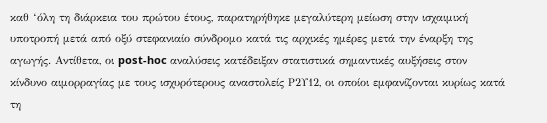καθ ‘όλη τη διάρκεια του πρώτου έτους, παρατηρήθηκε μεγαλύτερη μείωση στην ισχαιμική υποτροπή μετά από οξύ στεφανιαίο σύνδρομο κατά τις αρχικές ημέρες μετά την έναρξη της αγωγής. Αντίθετα, οι post-hoc αναλύσεις κατέδειξαν στατιστικά σημαντικές αυξήσεις στον κίνδυνο αιμορραγίας με τους ισχυρότερους αναστολείς Ρ2Υ12, οι οποίοι εμφανίζονται κυρίως κατά τη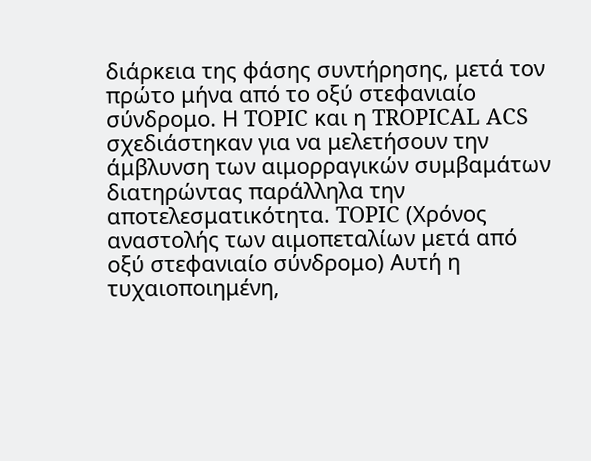διάρκεια της φάσης συντήρησης, μετά τον πρώτο μήνα από το οξύ στεφανιαίο σύνδρομο. Η TOPIC και η TROPICAL ACS σχεδιάστηκαν για να μελετήσουν την άμβλυνση των αιμορραγικών συμβαμάτων διατηρώντας παράλληλα την αποτελεσματικότητα. TOPIC (Χρόνος αναστολής των αιμοπεταλίων μετά από οξύ στεφανιαίο σύνδρομο) Αυτή η τυχαιοποιημένη,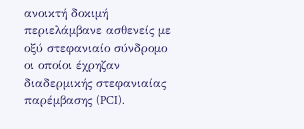ανοικτή δοκιμή περιελάμβανε ασθενείς με οξύ στεφανιαίο σύνδρομο οι οποίοι έχρηζαν διαδερμικής στεφανιαίας παρέμβασης (PCI).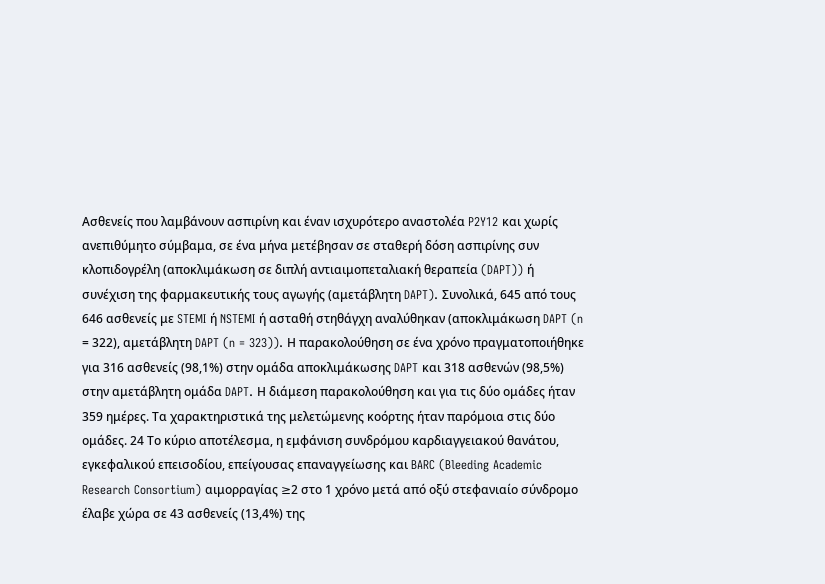Ασθενείς που λαμβάνουν ασπιρίνη και έναν ισχυρότερο αναστολέα P2Y12 και χωρίς ανεπιθύμητο σύμβαμα, σε ένα μήνα μετέβησαν σε σταθερή δόση ασπιρίνης συν κλοπιδογρέλη (αποκλιμάκωση σε διπλή αντιαιμοπεταλιακή θεραπεία (DAPT)) ή συνέχιση της φαρμακευτικής τους αγωγής (αμετάβλητη DAPT). Συνολικά, 645 από τους 646 ασθενείς με STEMI ή NSTEMI ή ασταθή στηθάγχη αναλύθηκαν (αποκλιμάκωση DAPT (n = 322), αμετάβλητη DAPT (n = 323)). Η παρακολούθηση σε ένα χρόνο πραγματοποιήθηκε για 316 ασθενείς (98,1%) στην ομάδα αποκλιμάκωσης DAPT και 318 ασθενών (98,5%) στην αμετάβλητη ομάδα DAPT. Η διάμεση παρακολούθηση και για τις δύο ομάδες ήταν 359 ημέρες. Τα χαρακτηριστικά της μελετώμενης κοόρτης ήταν παρόμοια στις δύο ομάδες. 24 Το κύριο αποτέλεσμα, η εμφάνιση συνδρόμου καρδιαγγειακού θανάτου, εγκεφαλικού επεισοδίου, επείγουσας επαναγγείωσης και BARC (Bleeding Academic Research Consortium) αιμορραγίας ≥2 στο 1 χρόνο μετά από οξύ στεφανιαίο σύνδρομο έλαβε χώρα σε 43 ασθενείς (13,4%) της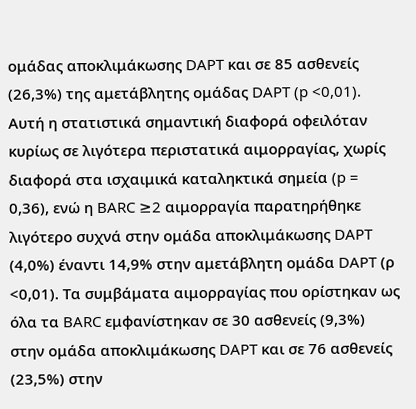ομάδας αποκλιμάκωσης DAPT και σε 85 ασθενείς (26,3%) της αμετάβλητης ομάδας DAPT (p <0,01). Αυτή η στατιστικά σημαντική διαφορά οφειλόταν κυρίως σε λιγότερα περιστατικά αιμορραγίας, χωρίς διαφορά στα ισχαιμικά καταληκτικά σημεία (p = 0,36), ενώ η BARC ≥2 αιμορραγία παρατηρήθηκε λιγότερο συχνά στην ομάδα αποκλιμάκωσης DAPT (4,0%) έναντι 14,9% στην αμετάβλητη ομάδα DAPT (ρ <0,01). Τα συμβάματα αιμορραγίας που ορίστηκαν ως όλα τα BARC εμφανίστηκαν σε 30 ασθενείς (9,3%) στην ομάδα αποκλιμάκωσης DAPT και σε 76 ασθενείς (23,5%) στην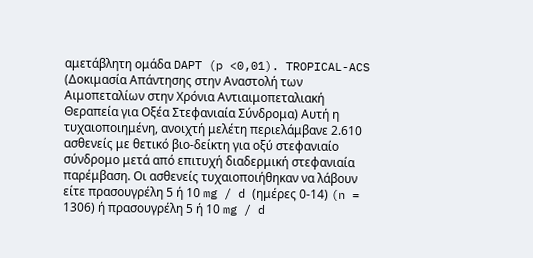αμετάβλητη ομάδα DAPT (p <0,01). TROPICAL-ACS (Δοκιμασία Απάντησης στην Αναστολή των Αιμοπεταλίων στην Χρόνια Αντιαιμοπεταλιακή Θεραπεία για Οξέα Στεφανιαία Σύνδρομα) Αυτή η τυχαιοποιημένη, ανοιχτή μελέτη περιελάμβανε 2.610 ασθενείς με θετικό βιο-δείκτη για οξύ στεφανιαίο σύνδρομο μετά από επιτυχή διαδερμική στεφανιαία παρέμβαση. Οι ασθενείς τυχαιοποιήθηκαν να λάβουν είτε πρασουγρέλη 5 ή 10 mg / d (ημέρες 0-14) (n = 1306) ή πρασουγρέλη 5 ή 10 mg / d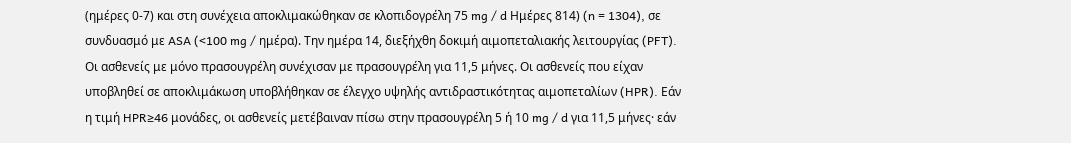(ημέρες 0-7) και στη συνέχεια αποκλιμακώθηκαν σε κλοπιδογρέλη 75 mg / d Ημέρες 814) (n = 1304), σε συνδυασμό με ASA (<100 mg / ημέρα). Την ημέρα 14, διεξήχθη δοκιμή αιμοπεταλιακής λειτουργίας (PFT). Οι ασθενείς με μόνο πρασουγρέλη συνέχισαν με πρασουγρέλη για 11,5 μήνες. Οι ασθενείς που είχαν υποβληθεί σε αποκλιμάκωση υποβλήθηκαν σε έλεγχο υψηλής αντιδραστικότητας αιμοπεταλίων (HPR). Εάν η τιμή HPR≥46 μονάδες, οι ασθενείς μετέβαιναν πίσω στην πρασουγρέλη 5 ή 10 mg / d για 11,5 μήνες· εάν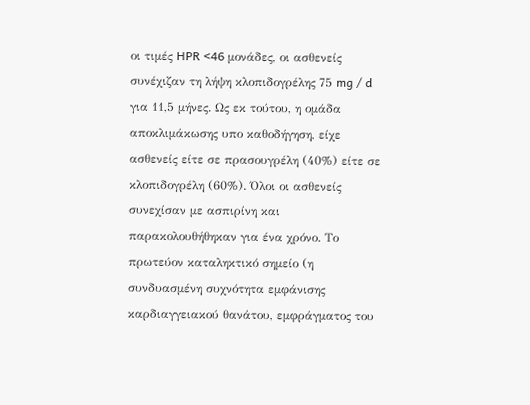οι τιμές HPR <46 μονάδες, οι ασθενείς συνέχιζαν τη λήψη κλοπιδογρέλης 75 mg / d για 11,5 μήνες. Ως εκ τούτου, η ομάδα αποκλιμάκωσης υπο καθοδήγηση, είχε ασθενείς είτε σε πρασουγρέλη (40%) είτε σε κλοπιδογρέλη (60%). Όλοι οι ασθενείς συνεχίσαν με ασπιρίνη και παρακολουθήθηκαν για ένα χρόνο. Το πρωτεύον καταληκτικό σημείο (η συνδυασμένη συχνότητα εμφάνισης καρδιαγγειακού θανάτου, εμφράγματος του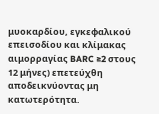μυοκαρδίου, εγκεφαλικού επεισοδίου και κλίμακας αιμορραγίας BARC ≥2 στους 12 μήνες) επετεύχθη αποδεικνύοντας μη κατωτερότητα.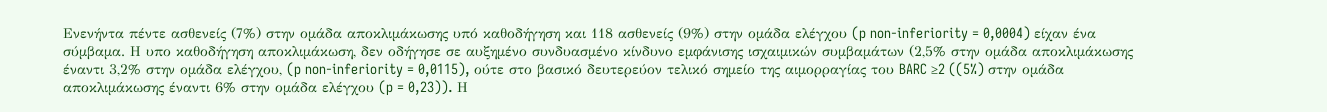Ενενήντα πέντε ασθενείς (7%) στην ομάδα αποκλιμάκωσης υπό καθοδήγηση και 118 ασθενείς (9%) στην ομάδα ελέγχου (p non-inferiority = 0,0004) είχαν ένα σύμβαμα. Η υπο καθοδήγηση αποκλιμάκωση, δεν οδήγησε σε αυξημένο συνδυασμένο κίνδυνο εμφάνισης ισχαιμικών συμβαμάτων (2,5% στην ομάδα αποκλιμάκωσης έναντι 3,2% στην ομάδα ελέγχου, (p non-inferiority = 0,0115), ούτε στο βασικό δευτερεύον τελικό σημείο της αιμορραγίας του BARC ≥2 ((5%) στην ομάδα αποκλιμάκωσης έναντι 6% στην ομάδα ελέγχου (p = 0,23)). Η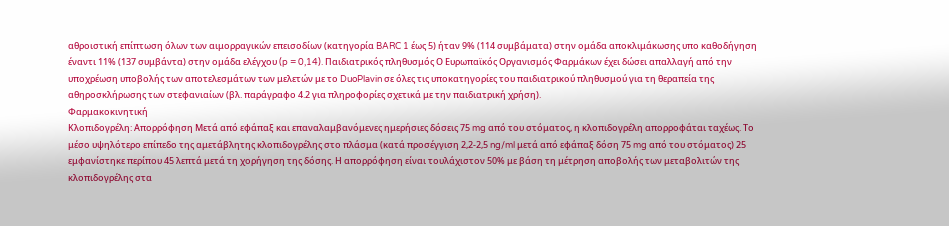αθροιστική επίπτωση όλων των αιμορραγικών επεισοδίων (κατηγορία BARC 1 έως 5) ήταν 9% (114 συμβάματα) στην ομάδα αποκλιμάκωσης υπο καθοδήγηση έναντι 11% (137 συμβάντα) στην ομάδα ελέγχου (p = 0,14). Παιδιατρικός πληθυσμός Ο Ευρωπαϊκός Οργανισμός Φαρμάκων έχει δώσει απαλλαγή από την υποχρέωση υποβολής των αποτελεσμάτων των μελετών με το DuoPlavin σε όλες τις υποκατηγορίες του παιδιατρικού πληθυσμού για τη θεραπεία της αθηροσκλήρωσης των στεφανιαίων (βλ. παράγραφο 4.2 για πληροφορίες σχετικά με την παιδιατρική χρήση).
Φαρμακοκινητική
Κλοπιδογρέλη: Απορρόφηση Μετά από εφάπαξ και επαναλαμβανόμενες ημερήσιες δόσεις 75 mg από του στόματος, η κλοπιδογρέλη απορροφάται ταχέως. Το μέσο υψηλότερο επίπεδο της αμετάβλητης κλοπιδογρέλης στο πλάσμα (κατά προσέγγιση 2,2-2,5 ng/ml μετά από εφάπαξ δόση 75 mg από του στόματος) 25 εμφανίστηκε περίπου 45 λεπτά μετά τη χορήγηση της δόσης. Η απορρόφηση είναι τουλάχιστον 50% με βάση τη μέτρηση αποβολής των μεταβολιτών της κλοπιδογρέλης στα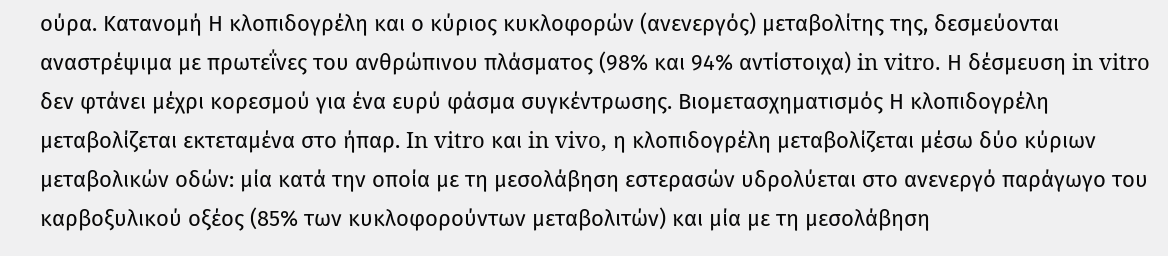ούρα. Κατανομή Η κλοπιδογρέλη και ο κύριος κυκλοφορών (ανενεργός) μεταβολίτης της, δεσμεύονται αναστρέψιμα με πρωτεΐνες του ανθρώπινου πλάσματος (98% και 94% αντίστοιχα) in vitro. Η δέσμευση in vitro δεν φτάνει μέχρι κορεσμού για ένα ευρύ φάσμα συγκέντρωσης. Βιομετασχηματισμός Η κλοπιδογρέλη μεταβολίζεται εκτεταμένα στο ήπαρ. In vitro και in vivo, η κλοπιδογρέλη μεταβολίζεται μέσω δύο κύριων μεταβολικών οδών: μία κατά την οποία με τη μεσολάβηση εστερασών υδρολύεται στο ανενεργό παράγωγο του καρβοξυλικού οξέος (85% των κυκλοφορούντων μεταβολιτών) και μία με τη μεσολάβηση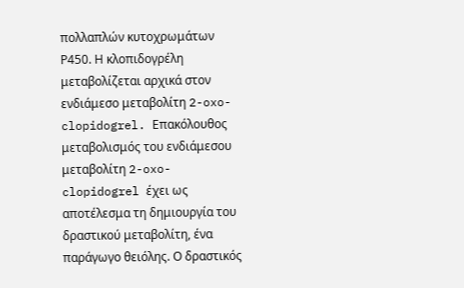πολλαπλών κυτοχρωμάτων Ρ450. Η κλοπιδογρέλη μεταβολίζεται αρχικά στον ενδιάμεσο μεταβολίτη 2-oxo-clopidogrel. Επακόλουθος μεταβολισμός του ενδιάμεσου μεταβολίτη 2-oxo-clopidogrel έχει ως αποτέλεσμα τη δημιουργία του δραστικού μεταβολίτη, ένα παράγωγο θειόλης. Ο δραστικός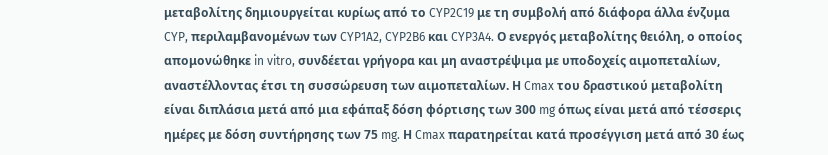μεταβολίτης δημιουργείται κυρίως από το CYP2C19 με τη συμβολή από διάφορα άλλα ένζυμα CYP, περιλαμβανομένων των CYP1A2, CYP2B6 και CYP3A4. Ο ενεργός μεταβολίτης θειόλη, ο οποίος απομονώθηκε in vitro, συνδέεται γρήγορα και μη αναστρέψιμα με υποδοχείς αιμοπεταλίων, αναστέλλοντας έτσι τη συσσώρευση των αιμοπεταλίων. Η Cmax του δραστικού μεταβολίτη είναι διπλάσια μετά από μια εφάπαξ δόση φόρτισης των 300 mg όπως είναι μετά από τέσσερις ημέρες με δόση συντήρησης των 75 mg. Η Cmax παρατηρείται κατά προσέγγιση μετά από 30 έως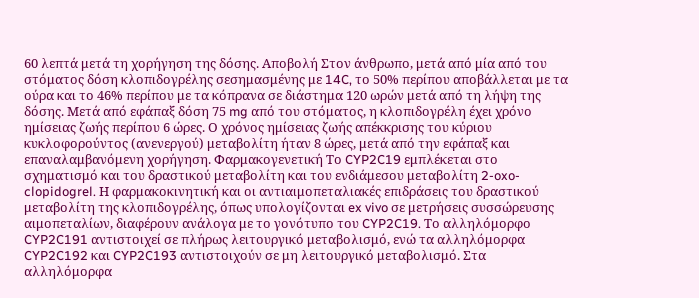60 λεπτά μετά τη χορήγηση της δόσης. Αποβολή Στον άνθρωπο, μετά από μία από του στόματος δόση κλοπιδογρέλης σεσημασμένης με 14C, το 50% περίπου αποβάλλεται με τα ούρα και το 46% περίπου με τα κόπρανα σε διάστημα 120 ωρών μετά από τη λήψη της δόσης. Μετά από εφάπαξ δόση 75 mg από του στόματος, η κλοπιδογρέλη έχει χρόνο ημίσειας ζωής περίπου 6 ώρες. Ο χρόνος ημίσειας ζωής απέκκρισης του κύριου κυκλοφορούντος (ανενεργού) μεταβολίτη ήταν 8 ώρες, μετά από την εφάπαξ και επαναλαμβανόμενη χορήγηση. Φαρμακογενετική Το CYP2C19 εμπλέκεται στο σχηματισμό και του δραστικού μεταβολίτη και του ενδιάμεσου μεταβολίτη 2-oxo-clopidogrel. Η φαρμακοκινητική και οι αντιαιμοπεταλιακές επιδράσεις του δραστικού μεταβολίτη της κλοπιδογρέλης, όπως υπολογίζονται ex vivo σε μετρήσεις συσσώρευσης αιμοπεταλίων, διαφέρουν ανάλογα με το γονότυπο του CYP2C19. Το αλληλόμορφο CYP2C191 αντιστοιχεί σε πλήρως λειτουργικό μεταβολισμό, ενώ τα αλληλόμορφα CYP2C192 και CYP2C193 αντιστοιχούν σε μη λειτουργικό μεταβολισμό. Στα αλληλόμορφα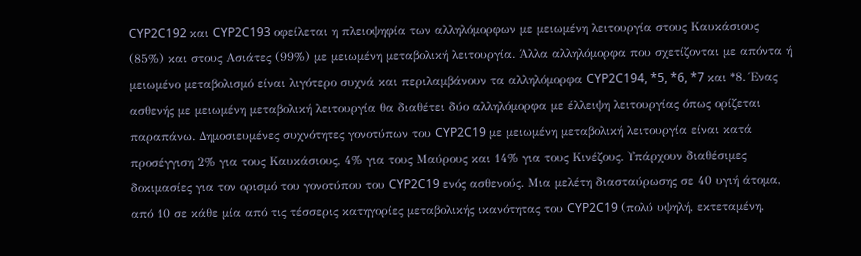CYP2C192 και CYP2C193 οφείλεται η πλειοψηφία των αλληλόμορφων με μειωμένη λειτουργία στους Καυκάσιους (85%) και στους Ασιάτες (99%) με μειωμένη μεταβολική λειτουργία. Άλλα αλληλόμορφα που σχετίζονται με απόντα ή μειωμένο μεταβολισμό είναι λιγότερο συχνά και περιλαμβάνουν τα αλληλόμορφα CYP2C194, *5, *6, *7 και *8. Ένας ασθενής με μειωμένη μεταβολική λειτουργία θα διαθέτει δύο αλληλόμορφα με έλλειψη λειτουργίας όπως ορίζεται παραπάνω. Δημοσιευμένες συχνότητες γονοτύπων του CYP2C19 με μειωμένη μεταβολική λειτουργία είναι κατά προσέγγιση 2% για τους Καυκάσιους, 4% για τους Μαύρους και 14% για τους Κινέζους. Υπάρχουν διαθέσιμες δοκιμασίες για τον ορισμό του γονοτύπου του CYP2C19 ενός ασθενούς. Μια μελέτη διασταύρωσης σε 40 υγιή άτομα, από 10 σε κάθε μία από τις τέσσερις κατηγορίες μεταβολικής ικανότητας του CYP2C19 (πολύ υψηλή, εκτεταμένη,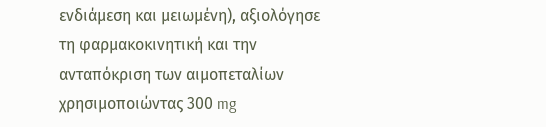ενδιάμεση και μειωμένη), αξιολόγησε τη φαρμακοκινητική και την ανταπόκριση των αιμοπεταλίων χρησιμοποιώντας 300 mg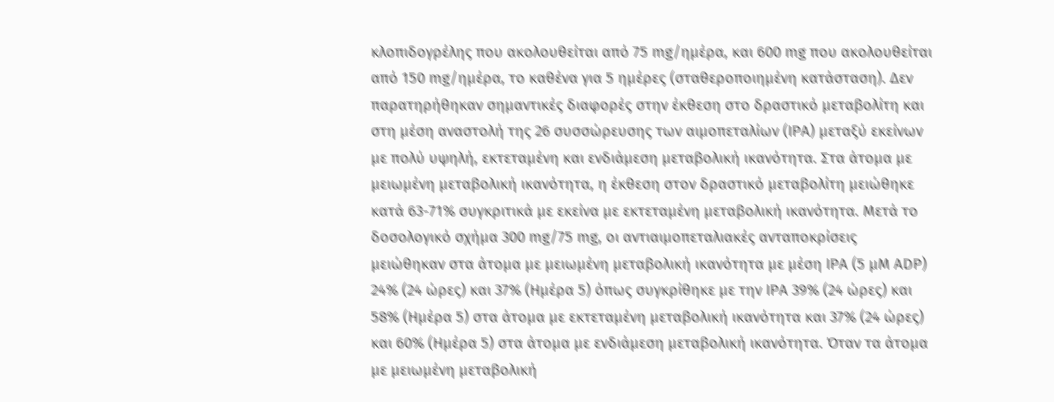κλοπιδογρέλης που ακολουθείται από 75 mg/ημέρα, και 600 mg που ακολουθείται από 150 mg/ημέρα, το καθένα για 5 ημέρες (σταθεροποιημένη κατάσταση). Δεν παρατηρήθηκαν σημαντικές διαφορές στην έκθεση στο δραστικό μεταβολίτη και στη μέση αναστολή της 26 συσσώρευσης των αιμοπεταλίων (ΙΡΑ) μεταξύ εκείνων με πολύ υψηλή, εκτεταμένη και ενδιάμεση μεταβολική ικανότητα. Στα άτομα με μειωμένη μεταβολική ικανότητα, η έκθεση στον δραστικό μεταβολίτη μειώθηκε κατά 63-71% συγκριτικά με εκείνα με εκτεταμένη μεταβολική ικανότητα. Μετά το δοσολογικό σχήμα 300 mg/75 mg, οι αντιαιμοπεταλιακές ανταποκρίσεις μειώθηκαν στα άτομα με μειωμένη μεταβολική ικανότητα με μέση ΙΡΑ (5 μΜ ADP) 24% (24 ώρες) και 37% (Ημέρα 5) όπως συγκρίθηκε με την ΙΡΑ 39% (24 ώρες) και 58% (Ημέρα 5) στα άτομα με εκτεταμένη μεταβολική ικανότητα και 37% (24 ώρες) και 60% (Ημέρα 5) στα άτομα με ενδιάμεση μεταβολική ικανότητα. Όταν τα άτομα με μειωμένη μεταβολική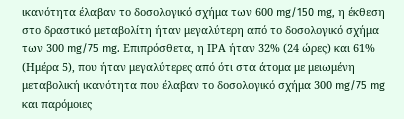ικανότητα έλαβαν το δοσολογικό σχήμα των 600 mg/150 mg, η έκθεση στο δραστικό μεταβολίτη ήταν μεγαλύτερη από τo δοσολογικό σχήμα των 300 mg/75 mg. Επιπρόσθετα, η ΙΡΑ ήταν 32% (24 ώρες) και 61% (Ημέρα 5), που ήταν μεγαλύτερες από ότι στα άτομα με μειωμένη μεταβολική ικανότητα που έλαβαν το δοσολογικό σχήμα 300 mg/75 mg και παρόμοιες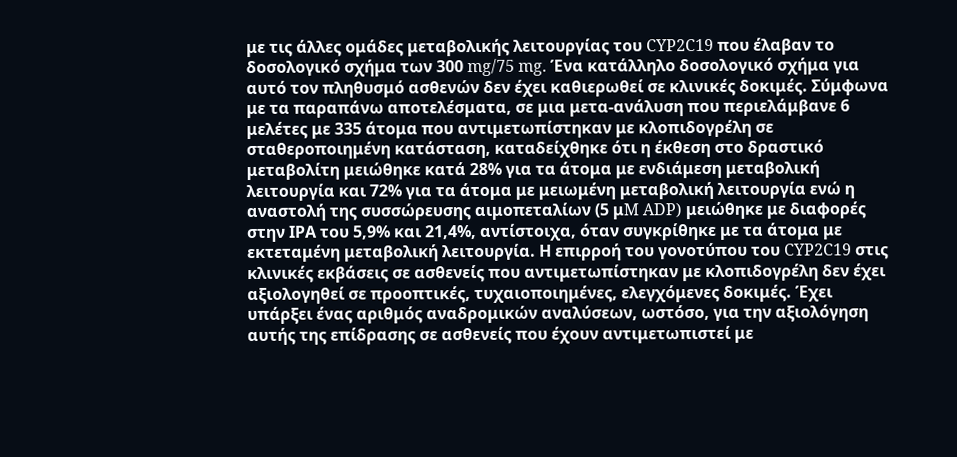με τις άλλες ομάδες μεταβολικής λειτουργίας του CYP2C19 που έλαβαν το δοσολογικό σχήμα των 300 mg/75 mg. Ένα κατάλληλο δοσολογικό σχήμα για αυτό τον πληθυσμό ασθενών δεν έχει καθιερωθεί σε κλινικές δοκιμές. Σύμφωνα με τα παραπάνω αποτελέσματα, σε μια μετα-ανάλυση που περιελάμβανε 6 μελέτες με 335 άτομα που αντιμετωπίστηκαν με κλοπιδογρέλη σε σταθεροποιημένη κατάσταση, καταδείχθηκε ότι η έκθεση στο δραστικό μεταβολίτη μειώθηκε κατά 28% για τα άτομα με ενδιάμεση μεταβολική λειτουργία και 72% για τα άτομα με μειωμένη μεταβολική λειτουργία ενώ η αναστολή της συσσώρευσης αιμοπεταλίων (5 μM ADP) μειώθηκε με διαφορές στην ΙΡΑ του 5,9% και 21,4%, αντίστοιχα, όταν συγκρίθηκε με τα άτομα με εκτεταμένη μεταβολική λειτουργία. Η επιρροή του γονοτύπου του CYP2C19 στις κλινικές εκβάσεις σε ασθενείς που αντιμετωπίστηκαν με κλοπιδογρέλη δεν έχει αξιολογηθεί σε προοπτικές, τυχαιοποιημένες, ελεγχόμενες δοκιμές. Έχει υπάρξει ένας αριθμός αναδρομικών αναλύσεων, ωστόσο, για την αξιολόγηση αυτής της επίδρασης σε ασθενείς που έχουν αντιμετωπιστεί με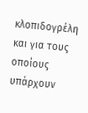κλοπιδογρέλη και για τους οποίους υπάρχουν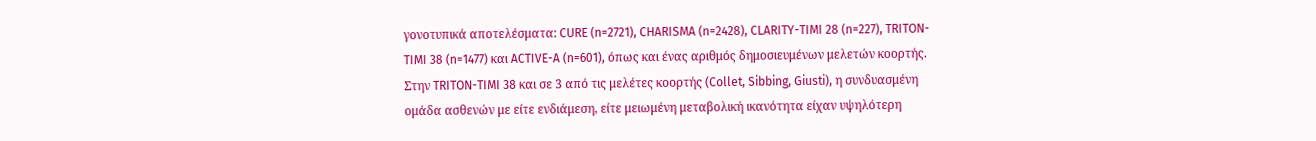γονοτυπικά αποτελέσματα: CURE (n=2721), CHARISMA (n=2428), CLARITY-TIMI 28 (n=227), TRITON-TIMI 38 (n=1477) και ACTIVE-A (n=601), όπως και ένας αριθμός δημοσιευμένων μελετών κοορτής. Στην TRITON-TIMI 38 και σε 3 από τις μελέτες κοορτής (Collet, Sibbing, Giusti), η συνδυασμένη ομάδα ασθενών με είτε ενδιάμεση, είτε μειωμένη μεταβολική ικανότητα είχαν υψηλότερη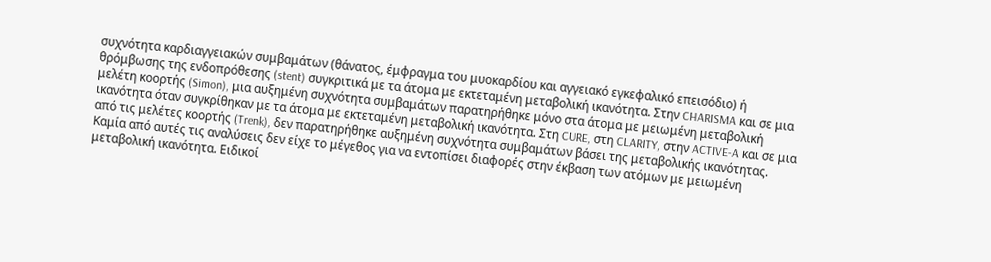συχνότητα καρδιαγγειακών συμβαμάτων (θάνατος, έμφραγμα του μυοκαρδίου και αγγειακό εγκεφαλικό επεισόδιο) ή θρόμβωσης της ενδοπρόθεσης (stent) συγκριτικά με τα άτομα με εκτεταμένη μεταβολική ικανότητα. Στην CHARISMA και σε μια μελέτη κοορτής (Simon), μια αυξημένη συχνότητα συμβαμάτων παρατηρήθηκε μόνο στα άτομα με μειωμένη μεταβολική ικανότητα όταν συγκρίθηκαν με τα άτομα με εκτεταμένη μεταβολική ικανότητα. Στη CURE, στη CLARITY, στην ACTIVE-A και σε μια από τις μελέτες κοορτής (Trenk), δεν παρατηρήθηκε αυξημένη συχνότητα συμβαμάτων βάσει της μεταβολικής ικανότητας. Καμία από αυτές τις αναλύσεις δεν είχε το μέγεθος για να εντοπίσει διαφορές στην έκβαση των ατόμων με μειωμένη μεταβολική ικανότητα. Ειδικοί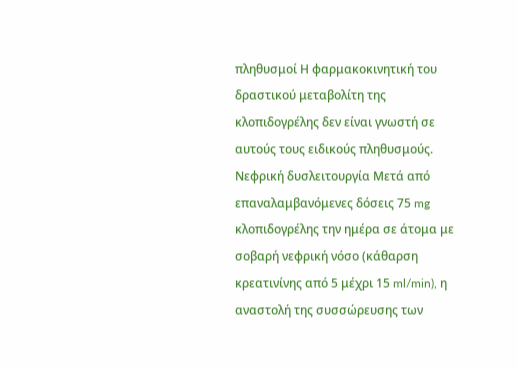πληθυσμοί Η φαρμακοκινητική του δραστικού μεταβολίτη της κλοπιδογρέλης δεν είναι γνωστή σε αυτούς τους ειδικούς πληθυσμούς. Νεφρική δυσλειτουργία Μετά από επαναλαμβανόμενες δόσεις 75 mg κλοπιδογρέλης την ημέρα σε άτομα με σοβαρή νεφρική νόσο (κάθαρση κρεατινίνης από 5 μέχρι 15 ml/min), η αναστολή της συσσώρευσης των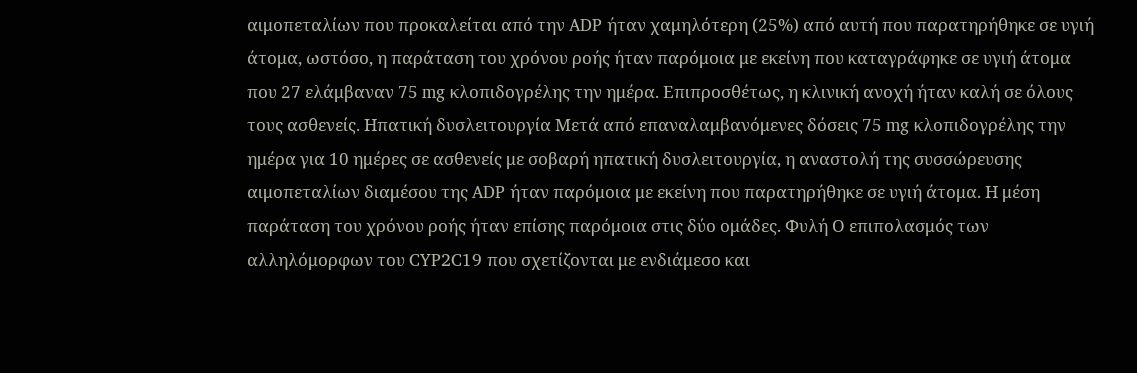αιμοπεταλίων που προκαλείται από την ADP ήταν χαμηλότερη (25%) από αυτή που παρατηρήθηκε σε υγιή άτομα, ωστόσο, η παράταση του χρόνου ροής ήταν παρόμοια με εκείνη που καταγράφηκε σε υγιή άτομα που 27 ελάμβαναν 75 mg κλοπιδογρέλης την ημέρα. Επιπροσθέτως, η κλινική ανοχή ήταν καλή σε όλους τους ασθενείς. Ηπατική δυσλειτουργία Μετά από επαναλαμβανόμενες δόσεις 75 mg κλοπιδογρέλης την ημέρα για 10 ημέρες σε ασθενείς με σοβαρή ηπατική δυσλειτουργία, η αναστολή της συσσώρευσης αιμοπεταλίων διαμέσου της ADP ήταν παρόμοια με εκείνη που παρατηρήθηκε σε υγιή άτομα. Η μέση παράταση του χρόνου ροής ήταν επίσης παρόμοια στις δύο ομάδες. Φυλή Ο επιπολασμός των αλληλόμορφων του CYP2C19 που σχετίζονται με ενδιάμεσο και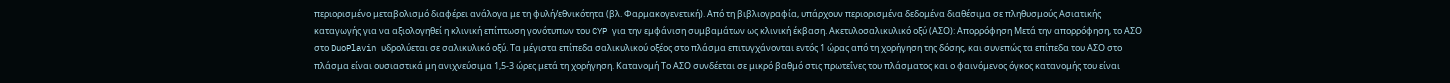περιορισμένο μεταβολισμό διαφέρει ανάλογα με τη φυλή/εθνικότητα (βλ. Φαρμακογενετική). Από τη βιβλιογραφία, υπάρχουν περιορισμένα δεδομένα διαθέσιμα σε πληθυσμούς Ασιατικής καταγωγής για να αξιολογηθεί η κλινική επίπτωση γονότυπων του CYP για την εμφάνιση συμβαμάτων ως κλινική έκβαση. Ακετυλοσαλικυλικό οξύ (ΑΣΟ): Απορρόφηση Μετά την απορρόφηση, το ΑΣΟ στο DuoPlavin υδρολύεται σε σαλικυλικό οξύ. Τα μέγιστα επίπεδα σαλικυλικού οξέος στο πλάσμα επιτυγχάνονται εντός 1 ώρας από τη χορήγηση της δόσης, και συνεπώς τα επίπεδα του ΑΣΟ στο πλάσμα είναι ουσιαστικά μη ανιχνεύσιμα 1,5-3 ώρες μετά τη χορήγηση. Κατανομή Το ΑΣΟ συνδέεται σε μικρό βαθμό στις πρωτεΐνες του πλάσματος και ο φαινόμενος όγκος κατανομής του είναι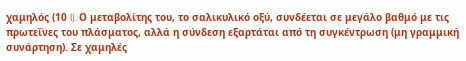χαμηλός (10 l). Ο μεταβολίτης του, το σαλικυλικό οξύ, συνδέεται σε μεγάλο βαθμό με τις πρωτεΐνες του πλάσματος, αλλά η σύνδεση εξαρτάται από τη συγκέντρωση (μη γραμμική συνάρτηση). Σε χαμηλές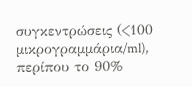συγκεντρώσεις (<100 μικρογραμμάρια/ml), περίπου το 90%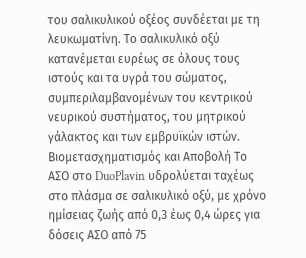του σαλικυλικού οξέος συνδέεται με τη λευκωματίνη. Το σαλικυλικό οξύ κατανέμεται ευρέως σε όλους τους ιστούς και τα υγρά του σώματος, συμπεριλαμβανομένων του κεντρικού νευρικού συστήματος, του μητρικού γάλακτος και των εμβρυϊκών ιστών. Βιομετασχηματισμός και Αποβολή Το ΑΣΟ στο DuoPlavin υδρολύεται ταχέως στο πλάσμα σε σαλικυλικό οξύ, με χρόνο ημίσειας ζωής από 0,3 έως 0,4 ώρες για δόσεις ΑΣΟ από 75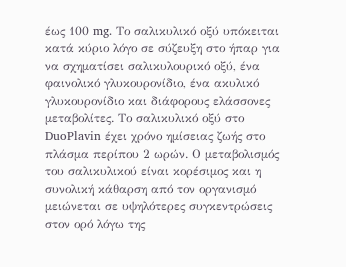έως 100 mg. Το σαλικυλικό οξύ υπόκειται κατά κύριο λόγο σε σύζευξη στο ήπαρ για να σχηματίσει σαλικυλουρικό οξύ, ένα φαινολικό γλυκουρονίδιο, ένα ακυλικό γλυκουρονίδιο και διάφορους ελάσσονες μεταβολίτες. Το σαλικυλικό οξύ στο DuoPlavin έχει χρόνο ημίσειας ζωής στο πλάσμα περίπου 2 ωρών. Ο μεταβολισμός του σαλικυλικού είναι κορέσιμος και η συνολική κάθαρση από τον οργανισμό μειώνεται σε υψηλότερες συγκεντρώσεις στον ορό λόγω της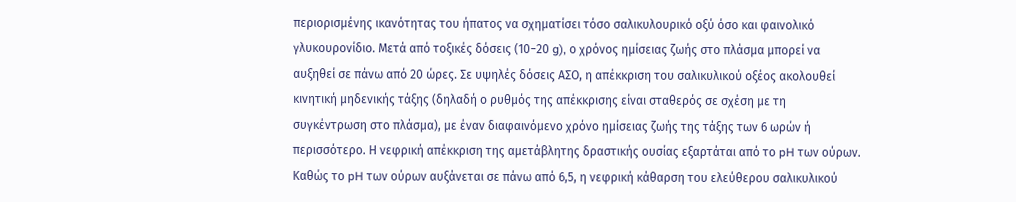περιορισμένης ικανότητας του ήπατος να σχηματίσει τόσο σαλικυλουρικό οξύ όσο και φαινολικό γλυκουρονίδιο. Μετά από τοξικές δόσεις (10−20 g), ο χρόνος ημίσειας ζωής στο πλάσμα μπορεί να αυξηθεί σε πάνω από 20 ώρες. Σε υψηλές δόσεις ΑΣΟ, η απέκκριση του σαλικυλικού οξέος ακολουθεί κινητική μηδενικής τάξης (δηλαδή ο ρυθμός της απέκκρισης είναι σταθερός σε σχέση με τη συγκέντρωση στο πλάσμα), με έναν διαφαινόμενο χρόνο ημίσειας ζωής της τάξης των 6 ωρών ή περισσότερο. Η νεφρική απέκκριση της αμετάβλητης δραστικής ουσίας εξαρτάται από το pH των ούρων. Καθώς το pH των ούρων αυξάνεται σε πάνω από 6,5, η νεφρική κάθαρση του ελεύθερου σαλικυλικού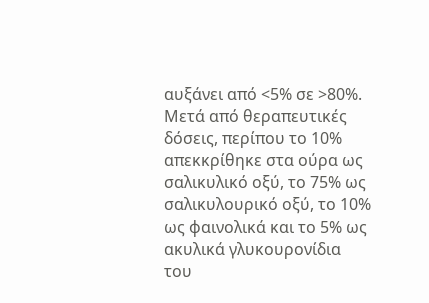αυξάνει από <5% σε >80%. Μετά από θεραπευτικές δόσεις, περίπου το 10% απεκκρίθηκε στα ούρα ως σαλικυλικό οξύ, το 75% ως σαλικυλουρικό οξύ, το 10% ως φαινολικά και το 5% ως ακυλικά γλυκουρονίδια του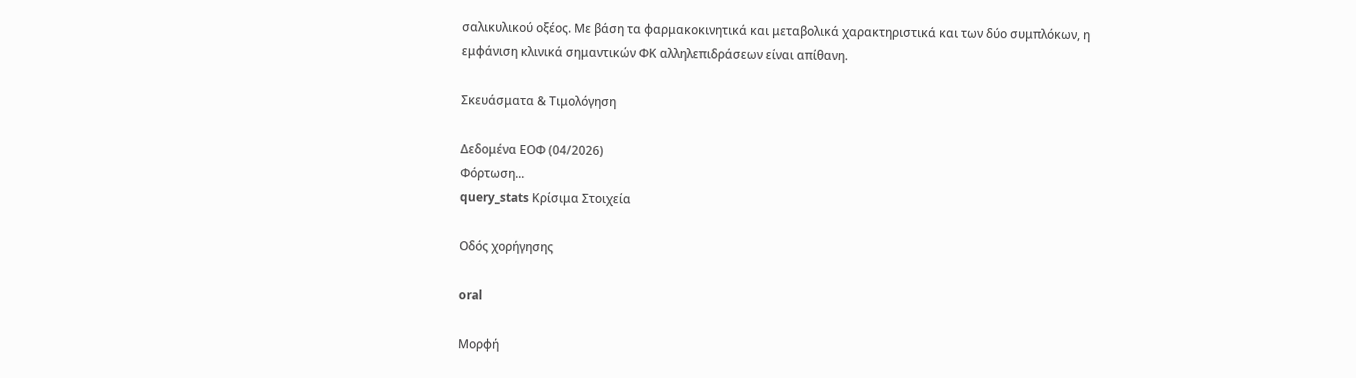σαλικυλικού οξέος. Με βάση τα φαρμακοκινητικά και μεταβολικά χαρακτηριστικά και των δύο συμπλόκων, η εμφάνιση κλινικά σημαντικών ΦΚ αλληλεπιδράσεων είναι απίθανη.

Σκευάσματα & Τιμολόγηση

Δεδομένα ΕΟΦ (04/2026)
Φόρτωση...
query_stats Κρίσιμα Στοιχεία

Οδός χορήγησης

oral

Μορφή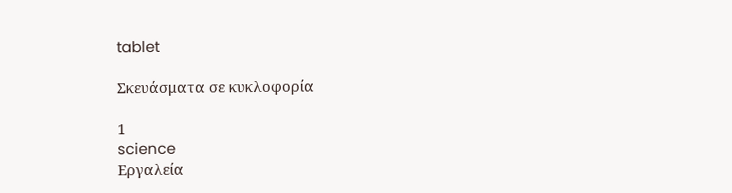tablet

Σκευάσματα σε κυκλοφορία

1
science
Εργαλεία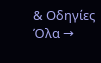& Οδηγίες Όλα →